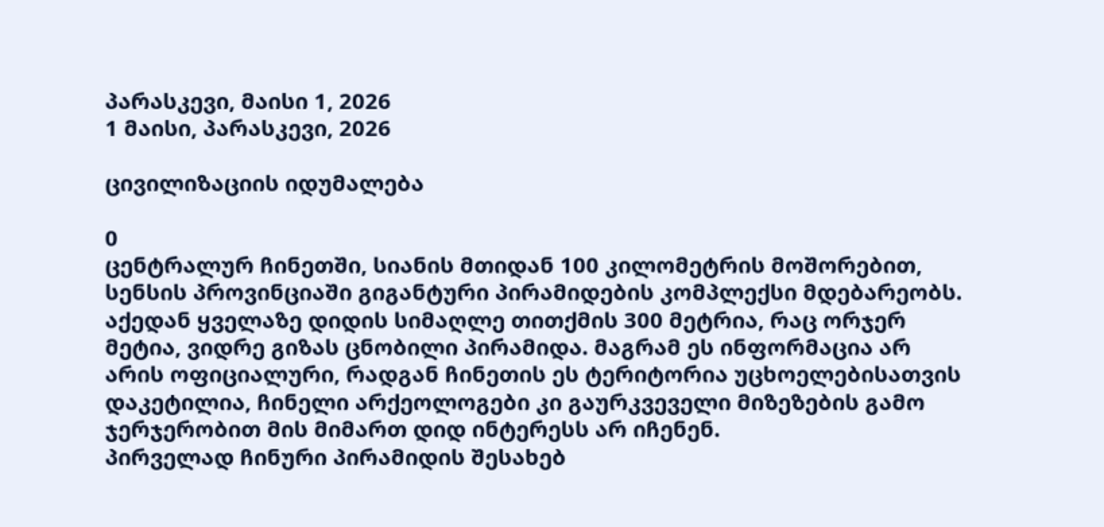პარასკევი, მაისი 1, 2026
1 მაისი, პარასკევი, 2026

ცივილიზაციის იდუმალება

0
ცენტრალურ ჩინეთში, სიანის მთიდან 100 კილომეტრის მოშორებით, სენსის პროვინციაში გიგანტური პირამიდების კომპლექსი მდებარეობს. აქედან ყველაზე დიდის სიმაღლე თითქმის 300 მეტრია, რაც ორჯერ მეტია, ვიდრე გიზას ცნობილი პირამიდა. მაგრამ ეს ინფორმაცია არ არის ოფიციალური, რადგან ჩინეთის ეს ტერიტორია უცხოელებისათვის დაკეტილია, ჩინელი არქეოლოგები კი გაურკვეველი მიზეზების გამო ჯერჯერობით მის მიმართ დიდ ინტერესს არ იჩენენ.
პირველად ჩინური პირამიდის შესახებ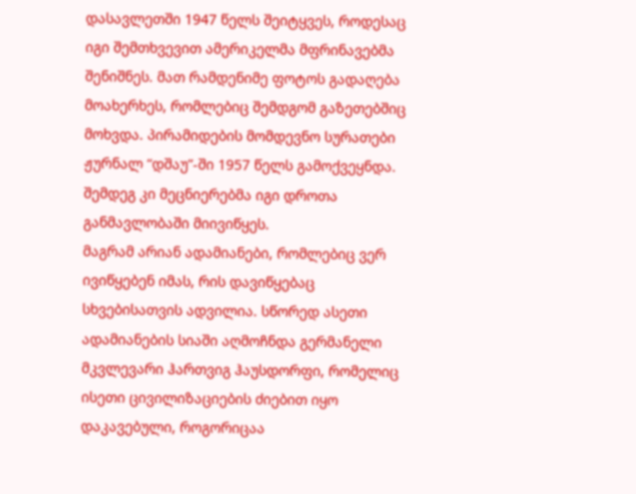დასავლეთში 1947 წელს შეიტყვეს, როდესაც იგი შემთხვევით ამერიკელმა მფრინავებმა შენიშნეს. მათ რამდენიმე ფოტოს გადაღება მოახერხეს, რომლებიც შემდგომ გაზეთებშიც მოხვდა. პირამიდების მომდევნო სურათები ჟურნალ “დშაუ”-ში 1957 წელს გამოქვეყნდა. შემდეგ კი მეცნიერებმა იგი დროთა განმავლობაში მიივიწყეს.
მაგრამ არიან ადამიანები, რომლებიც ვერ ივიწყებენ იმას, რის დავიწყებაც სხვებისათვის ადვილია. სწორედ ასეთი ადამიანების სიაში აღმოჩნდა გერმანელი მკვლევარი ჰართვიგ ჰაუსდორფი, რომელიც ისეთი ცივილიზაციების ძიებით იყო დაკავებული, როგორიცაა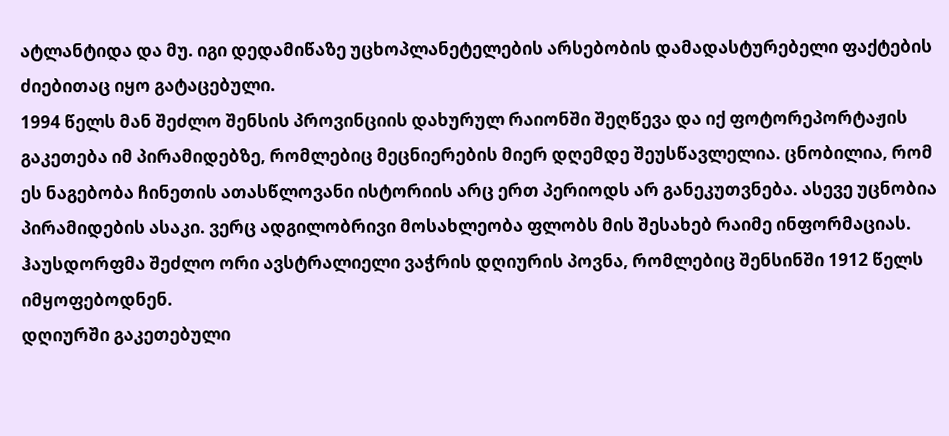ატლანტიდა და მუ. იგი დედამიწაზე უცხოპლანეტელების არსებობის დამადასტურებელი ფაქტების ძიებითაც იყო გატაცებული.
1994 წელს მან შეძლო შენსის პროვინციის დახურულ რაიონში შეღწევა და იქ ფოტორეპორტაჟის გაკეთება იმ პირამიდებზე, რომლებიც მეცნიერების მიერ დღემდე შეუსწავლელია. ცნობილია, რომ ეს ნაგებობა ჩინეთის ათასწლოვანი ისტორიის არც ერთ პერიოდს არ განეკუთვნება. ასევე უცნობია პირამიდების ასაკი. ვერც ადგილობრივი მოსახლეობა ფლობს მის შესახებ რაიმე ინფორმაციას. ჰაუსდორფმა შეძლო ორი ავსტრალიელი ვაჭრის დღიურის პოვნა, რომლებიც შენსინში 1912 წელს იმყოფებოდნენ.
დღიურში გაკეთებული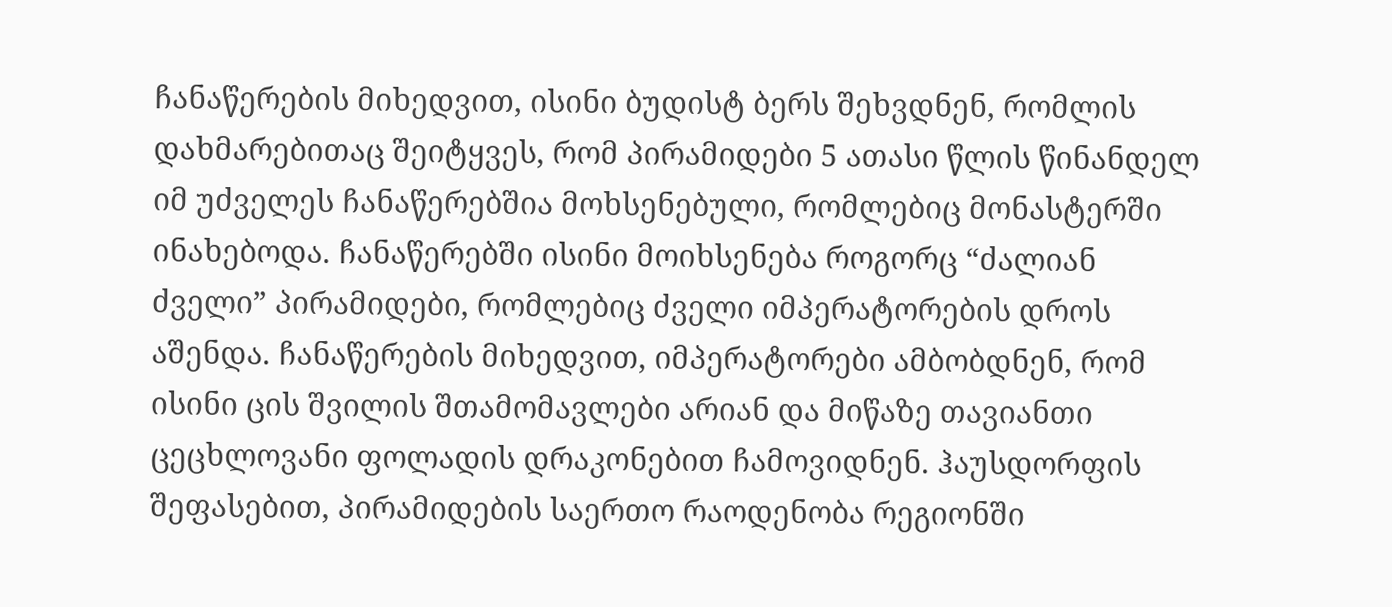ჩანაწერების მიხედვით, ისინი ბუდისტ ბერს შეხვდნენ, რომლის დახმარებითაც შეიტყვეს, რომ პირამიდები 5 ათასი წლის წინანდელ იმ უძველეს ჩანაწერებშია მოხსენებული, რომლებიც მონასტერში ინახებოდა. ჩანაწერებში ისინი მოიხსენება როგორც “ძალიან ძველი” პირამიდები, რომლებიც ძველი იმპერატორების დროს აშენდა. ჩანაწერების მიხედვით, იმპერატორები ამბობდნენ, რომ ისინი ცის შვილის შთამომავლები არიან და მიწაზე თავიანთი ცეცხლოვანი ფოლადის დრაკონებით ჩამოვიდნენ. ჰაუსდორფის შეფასებით, პირამიდების საერთო რაოდენობა რეგიონში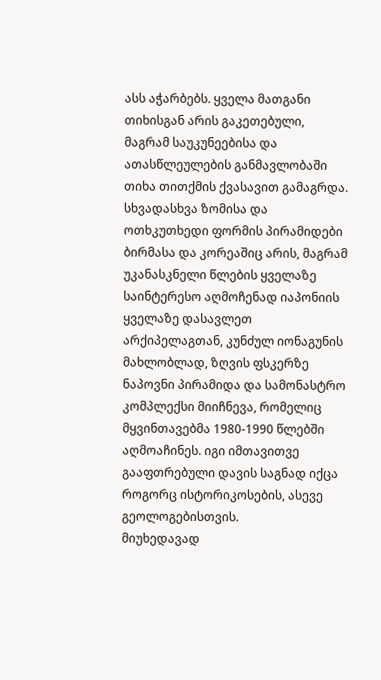ასს აჭარბებს. ყველა მათგანი თიხისგან არის გაკეთებული, მაგრამ საუკუნეებისა და ათასწლეულების განმავლობაში თიხა თითქმის ქვასავით გამაგრდა.
სხვადასხვა ზომისა და ოთხკუთხედი ფორმის პირამიდები ბირმასა და კორეაშიც არის, მაგრამ უკანასკნელი წლების ყველაზე საინტერესო აღმოჩენად იაპონიის ყველაზე დასავლეთ არქიპელაგთან, კუნძულ იონაგუნის მახლობლად, ზღვის ფსკერზე ნაპოვნი პირამიდა და სამონასტრო კომპლექსი მიიჩნევა, რომელიც მყვინთავებმა 1980-1990 წლებში აღმოაჩინეს. იგი იმთავითვე გააფთრებული დავის საგნად იქცა როგორც ისტორიკოსების, ასევე გეოლოგებისთვის.
მიუხედავად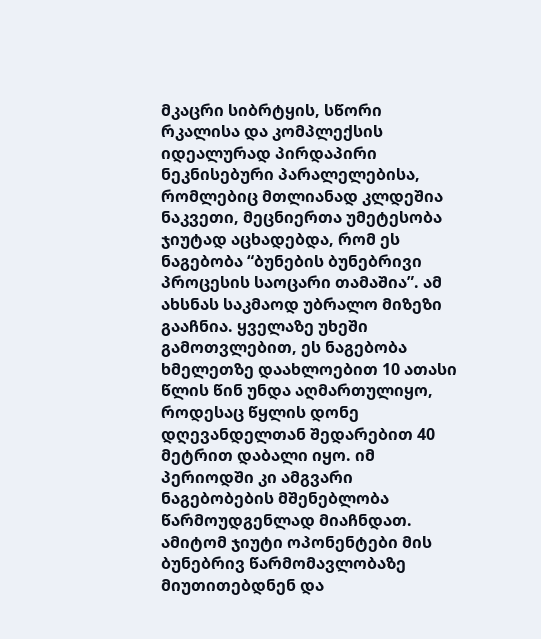მკაცრი სიბრტყის, სწორი რკალისა და კომპლექსის იდეალურად პირდაპირი ნეკნისებური პარალელებისა, რომლებიც მთლიანად კლდეშია ნაკვეთი, მეცნიერთა უმეტესობა ჯიუტად აცხადებდა, რომ ეს ნაგებობა “ბუნების ბუნებრივი პროცესის საოცარი თამაშია”. ამ ახსნას საკმაოდ უბრალო მიზეზი გააჩნია. ყველაზე უხეში გამოთვლებით, ეს ნაგებობა ხმელეთზე დაახლოებით 10 ათასი წლის წინ უნდა აღმართულიყო, როდესაც წყლის დონე დღევანდელთან შედარებით 40 მეტრით დაბალი იყო. იმ პერიოდში კი ამგვარი ნაგებობების მშენებლობა წარმოუდგენლად მიაჩნდათ. ამიტომ ჯიუტი ოპონენტები მის ბუნებრივ წარმომავლობაზე მიუთითებდნენ და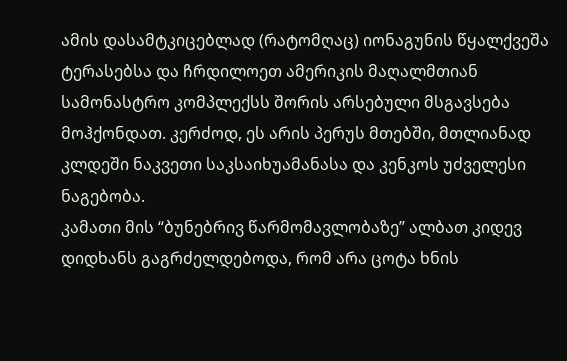ამის დასამტკიცებლად (რატომღაც) იონაგუნის წყალქვეშა ტერასებსა და ჩრდილოეთ ამერიკის მაღალმთიან სამონასტრო კომპლექსს შორის არსებული მსგავსება მოჰქონდათ. კერძოდ, ეს არის პერუს მთებში, მთლიანად კლდეში ნაკვეთი საკსაიხუამანასა და კენკოს უძველესი ნაგებობა.
კამათი მის “ბუნებრივ წარმომავლობაზე” ალბათ კიდევ დიდხანს გაგრძელდებოდა, რომ არა ცოტა ხნის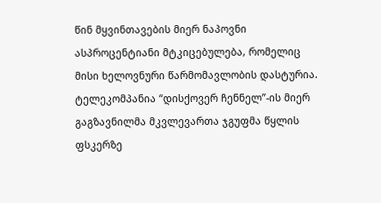წინ მყვინთავების მიერ ნაპოვნი ასპროცენტიანი მტკიცებულება, რომელიც მისი ხელოვნური წარმომავლობის დასტურია. ტელეკომპანია “დისქოვერ ჩენნელ”-ის მიერ გაგზავნილმა მკვლევართა ჯგუფმა წყლის ფსკერზე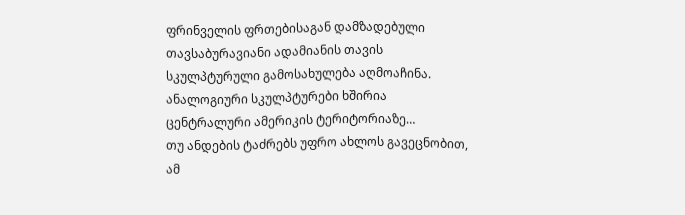ფრინველის ფრთებისაგან დამზადებული თავსაბურავიანი ადამიანის თავის სკულპტურული გამოსახულება აღმოაჩინა. ანალოგიური სკულპტურები ხშირია ცენტრალური ამერიკის ტერიტორიაზე…
თუ ანდების ტაძრებს უფრო ახლოს გავეცნობით, ამ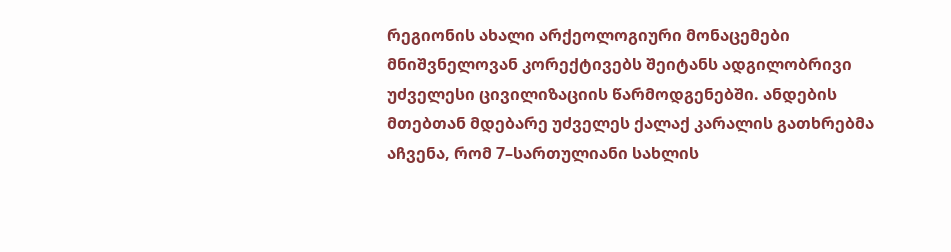რეგიონის ახალი არქეოლოგიური მონაცემები მნიშვნელოვან კორექტივებს შეიტანს ადგილობრივი უძველესი ცივილიზაციის წარმოდგენებში. ანდების მთებთან მდებარე უძველეს ქალაქ კარალის გათხრებმა აჩვენა, რომ 7–სართულიანი სახლის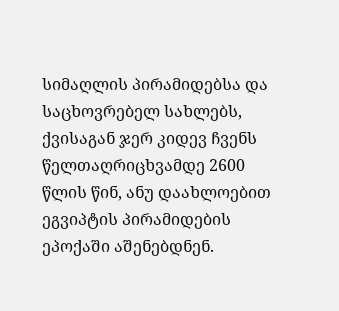სიმაღლის პირამიდებსა და საცხოვრებელ სახლებს, ქვისაგან ჯერ კიდევ ჩვენს წელთაღრიცხვამდე 2600 წლის წინ, ანუ დაახლოებით ეგვიპტის პირამიდების ეპოქაში აშენებდნენ.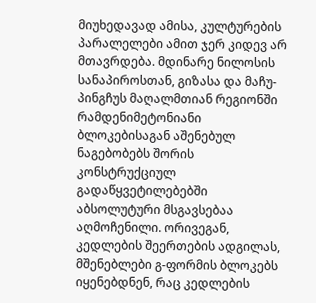მიუხედავად ამისა, კულტურების პარალელები ამით ჯერ კიდევ არ მთავრდება. მდინარე ნილოსის სანაპიროსთან, გიზასა და მაჩუ-პინგჩუს მაღალმთიან რეგიონში რამდენიმეტონიანი ბლოკებისაგან აშენებულ ნაგებობებს შორის კონსტრუქციულ გადაწყვეტილებებში აბსოლუტური მსგავსებაა აღმოჩენილი. ორივეგან, კედლების შეერთების ადგილას, მშენებლები გ-ფორმის ბლოკებს იყენებდნენ, რაც კედლების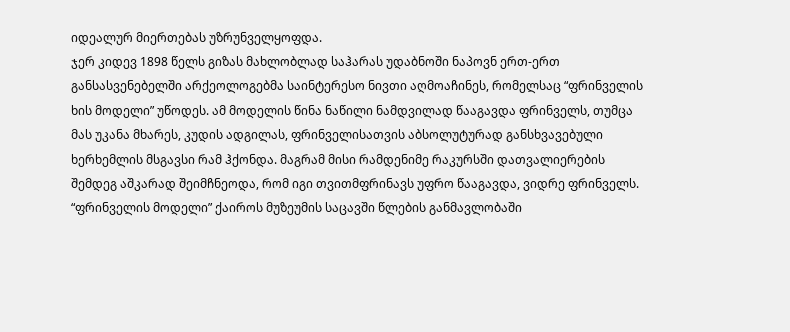იდეალურ მიერთებას უზრუნველყოფდა.
ჯერ კიდევ 1898 წელს გიზას მახლობლად საჰარას უდაბნოში ნაპოვნ ერთ-ერთ განსასვენებელში არქეოლოგებმა საინტერესო ნივთი აღმოაჩინეს, რომელსაც “ფრინველის ხის მოდელი” უწოდეს. ამ მოდელის წინა ნაწილი ნამდვილად წააგავდა ფრინველს, თუმცა მას უკანა მხარეს, კუდის ადგილას, ფრინველისათვის აბსოლუტურად განსხვავებული ხერხემლის მსგავსი რამ ჰქონდა. მაგრამ მისი რამდენიმე რაკურსში დათვალიერების შემდეგ აშკარად შეიმჩნეოდა, რომ იგი თვითმფრინავს უფრო წააგავდა, ვიდრე ფრინველს. “ფრინველის მოდელი” ქაიროს მუზეუმის საცავში წლების განმავლობაში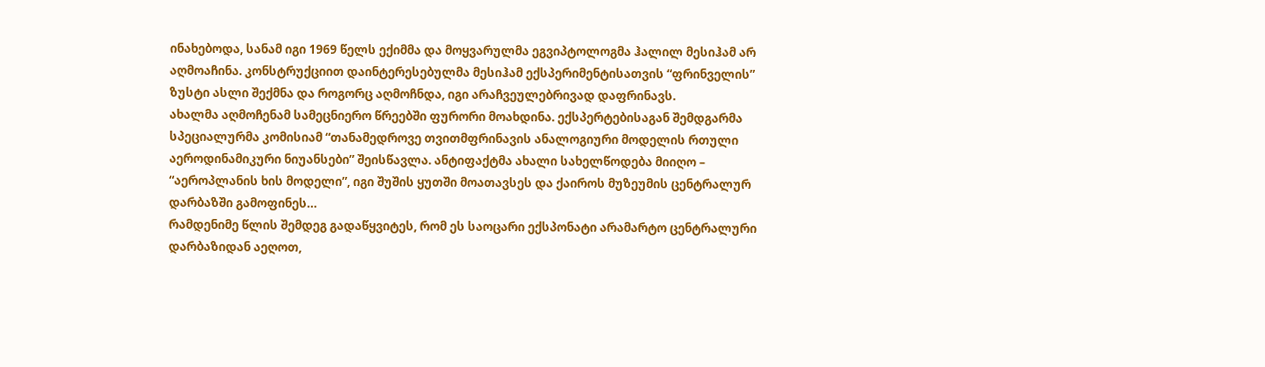ინახებოდა, სანამ იგი 1969 წელს ექიმმა და მოყვარულმა ეგვიპტოლოგმა ჰალილ მესიჰამ არ აღმოაჩინა. კონსტრუქციით დაინტერესებულმა მესიჰამ ექსპერიმენტისათვის “ფრინველის” ზუსტი ასლი შექმნა და როგორც აღმოჩნდა, იგი არაჩვეულებრივად დაფრინავს.
ახალმა აღმოჩენამ სამეცნიერო წრეებში ფურორი მოახდინა. ექსპერტებისაგან შემდგარმა სპეციალურმა კომისიამ “თანამედროვე თვითმფრინავის ანალოგიური მოდელის რთული აეროდინამიკური ნიუანსები” შეისწავლა. ანტიფაქტმა ახალი სახელწოდება მიიღო – “აეროპლანის ხის მოდელი”, იგი შუშის ყუთში მოათავსეს და ქაიროს მუზეუმის ცენტრალურ დარბაზში გამოფინეს…
რამდენიმე წლის შემდეგ გადაწყვიტეს, რომ ეს საოცარი ექსპონატი არამარტო ცენტრალური დარბაზიდან აეღოთ,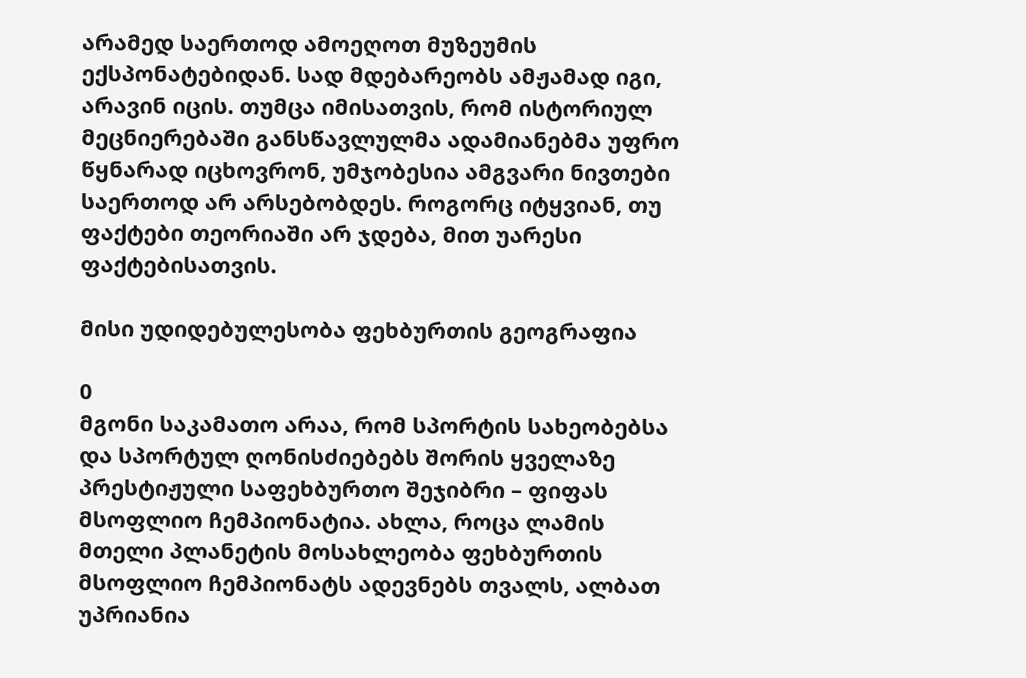არამედ საერთოდ ამოეღოთ მუზეუმის ექსპონატებიდან. სად მდებარეობს ამჟამად იგი, არავინ იცის. თუმცა იმისათვის, რომ ისტორიულ მეცნიერებაში განსწავლულმა ადამიანებმა უფრო წყნარად იცხოვრონ, უმჯობესია ამგვარი ნივთები საერთოდ არ არსებობდეს. როგორც იტყვიან, თუ ფაქტები თეორიაში არ ჯდება, მით უარესი ფაქტებისათვის.

მისი უდიდებულესობა ფეხბურთის გეოგრაფია

0
მგონი საკამათო არაა, რომ სპორტის სახეობებსა და სპორტულ ღონისძიებებს შორის ყველაზე პრესტიჟული საფეხბურთო შეჯიბრი – ფიფას მსოფლიო ჩემპიონატია. ახლა, როცა ლამის მთელი პლანეტის მოსახლეობა ფეხბურთის მსოფლიო ჩემპიონატს ადევნებს თვალს, ალბათ უპრიანია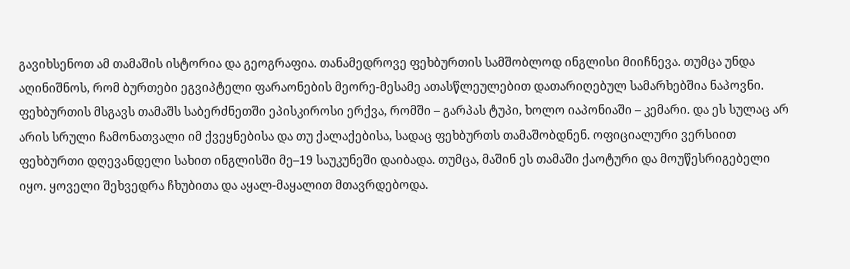გავიხსენოთ ამ თამაშის ისტორია და გეოგრაფია. თანამედროვე ფეხბურთის სამშობლოდ ინგლისი მიიჩნევა. თუმცა უნდა აღინიშნოს, რომ ბურთები ეგვიპტელი ფარაონების მეორე-მესამე ათასწლეულებით დათარიღებულ სამარხებშია ნაპოვნი. ფეხბურთის მსგავს თამაშს საბერძნეთში ეპისკიროსი ერქვა, რომში – გარპას ტუპი, ხოლო იაპონიაში – კემარი. და ეს სულაც არ არის სრული ჩამონათვალი იმ ქვეყნებისა და თუ ქალაქებისა, სადაც ფეხბურთს თამაშობდნენ. ოფიციალური ვერსიით ფეხბურთი დღევანდელი სახით ინგლისში მე–19 საუკუნეში დაიბადა. თუმცა, მაშინ ეს თამაში ქაოტური და მოუწესრიგებელი იყო. ყოველი შეხვედრა ჩხუბითა და აყალ-მაყალით მთავრდებოდა.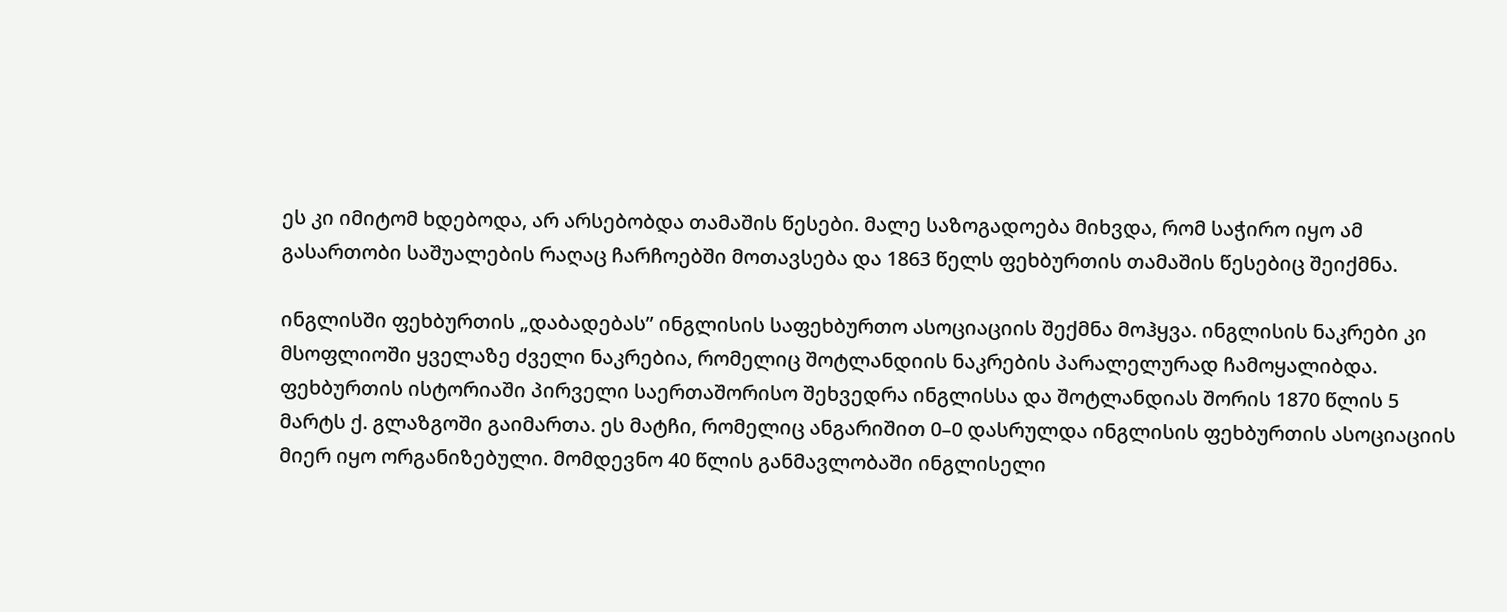ეს კი იმიტომ ხდებოდა, არ არსებობდა თამაშის წესები. მალე საზოგადოება მიხვდა, რომ საჭირო იყო ამ გასართობი საშუალების რაღაც ჩარჩოებში მოთავსება და 1863 წელს ფეხბურთის თამაშის წესებიც შეიქმნა.

ინგლისში ფეხბურთის „დაბადებას” ინგლისის საფეხბურთო ასოციაციის შექმნა მოჰყვა. ინგლისის ნაკრები კი მსოფლიოში ყველაზე ძველი ნაკრებია, რომელიც შოტლანდიის ნაკრების პარალელურად ჩამოყალიბდა. ფეხბურთის ისტორიაში პირველი საერთაშორისო შეხვედრა ინგლისსა და შოტლანდიას შორის 1870 წლის 5 მარტს ქ. გლაზგოში გაიმართა. ეს მატჩი, რომელიც ანგარიშით 0–0 დასრულდა ინგლისის ფეხბურთის ასოციაციის მიერ იყო ორგანიზებული. მომდევნო 40 წლის განმავლობაში ინგლისელი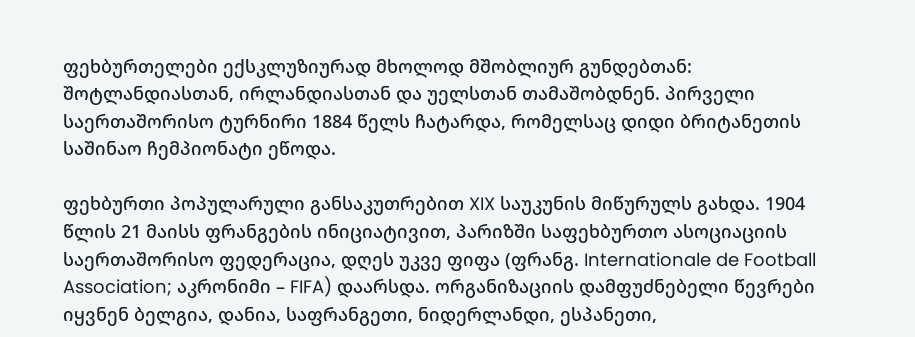ფეხბურთელები ექსკლუზიურად მხოლოდ მშობლიურ გუნდებთან: შოტლანდიასთან, ირლანდიასთან და უელსთან თამაშობდნენ. პირველი საერთაშორისო ტურნირი 1884 წელს ჩატარდა, რომელსაც დიდი ბრიტანეთის საშინაო ჩემპიონატი ეწოდა.

ფეხბურთი პოპულარული განსაკუთრებით XIX საუკუნის მიწურულს გახდა. 1904 წლის 21 მაისს ფრანგების ინიციატივით, პარიზში საფეხბურთო ასოციაციის საერთაშორისო ფედერაცია, დღეს უკვე ფიფა (ფრანგ. Internationale de Football Association; აკრონიმი – FIFA) დაარსდა. ორგანიზაციის დამფუძნებელი წევრები იყვნენ ბელგია, დანია, საფრანგეთი, ნიდერლანდი, ესპანეთი,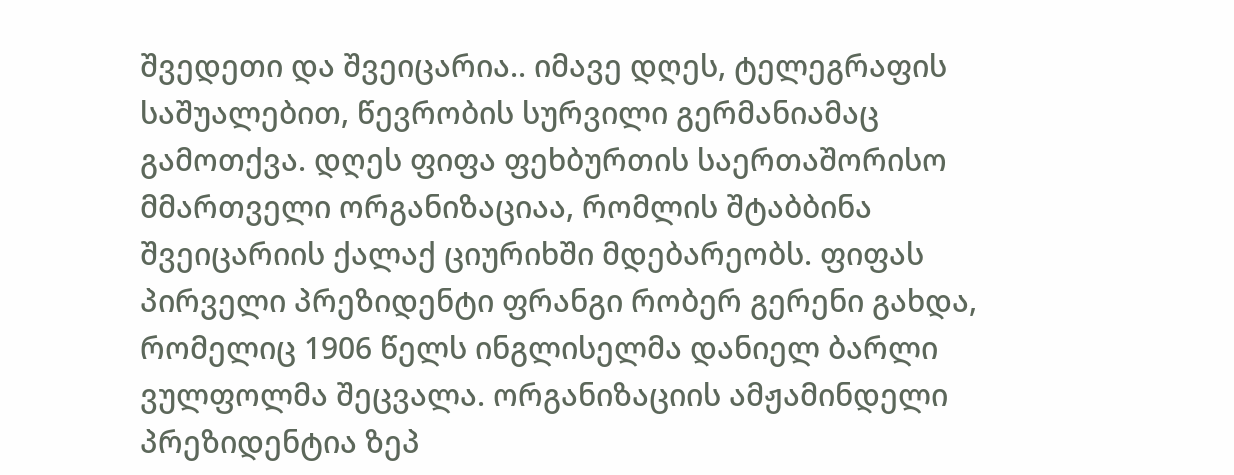შვედეთი და შვეიცარია.. იმავე დღეს, ტელეგრაფის საშუალებით, წევრობის სურვილი გერმანიამაც გამოთქვა. დღეს ფიფა ფეხბურთის საერთაშორისო მმართველი ორგანიზაციაა, რომლის შტაბბინა შვეიცარიის ქალაქ ციურიხში მდებარეობს. ფიფას პირველი პრეზიდენტი ფრანგი რობერ გერენი გახდა, რომელიც 1906 წელს ინგლისელმა დანიელ ბარლი ვულფოლმა შეცვალა. ორგანიზაციის ამჟამინდელი პრეზიდენტია ზეპ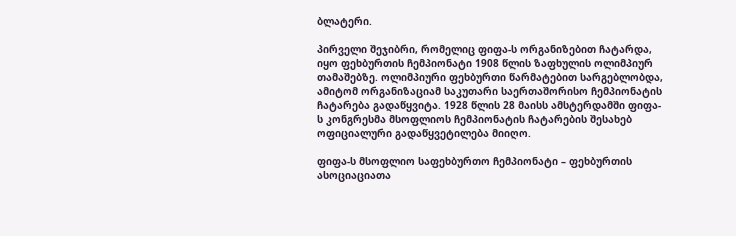ბლატერი.

პირველი შეჯიბრი, რომელიც ფიფა-ს ორგანიზებით ჩატარდა, იყო ფეხბურთის ჩემპიონატი 1908 წლის ზაფხულის ოლიმპიურ თამაშებზე. ოლიმპიური ფეხბურთი წარმატებით სარგებლობდა, ამიტომ ორგანიზაციამ საკუთარი საერთაშორისო ჩემპიონატის ჩატარება გადაწყვიტა. 1928 წლის 28 მაისს ამსტერდამში ფიფა-ს კონგრესმა მსოფლიოს ჩემპიონატის ჩატარების შესახებ ოფიციალური გადაწყვეტილება მიიღო.

ფიფა-ს მსოფლიო საფეხბურთო ჩემპიონატი – ფეხბურთის ასოციაციათა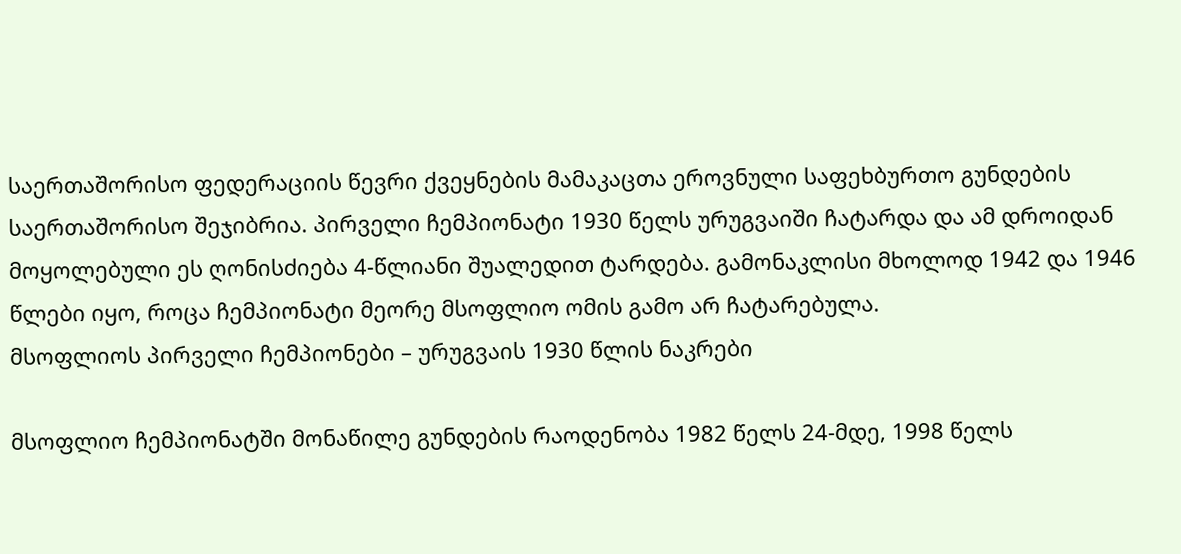საერთაშორისო ფედერაციის წევრი ქვეყნების მამაკაცთა ეროვნული საფეხბურთო გუნდების საერთაშორისო შეჯიბრია. პირველი ჩემპიონატი 1930 წელს ურუგვაიში ჩატარდა და ამ დროიდან მოყოლებული ეს ღონისძიება 4-წლიანი შუალედით ტარდება. გამონაკლისი მხოლოდ 1942 და 1946 წლები იყო, როცა ჩემპიონატი მეორე მსოფლიო ომის გამო არ ჩატარებულა.
მსოფლიოს პირველი ჩემპიონები – ურუგვაის 1930 წლის ნაკრები

მსოფლიო ჩემპიონატში მონაწილე გუნდების რაოდენობა 1982 წელს 24-მდე, 1998 წელს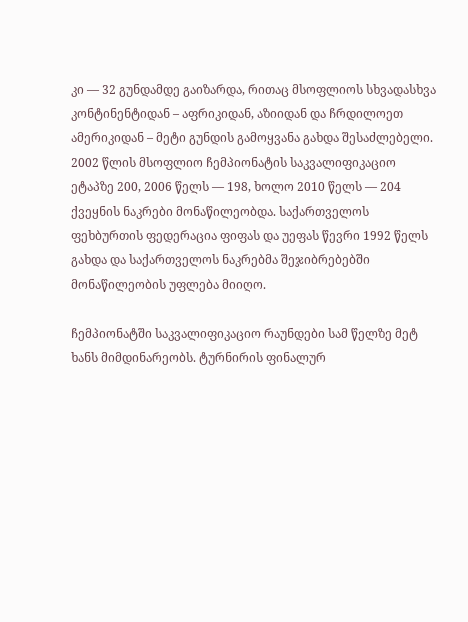კი — 32 გუნდამდე გაიზარდა, რითაც მსოფლიოს სხვადასხვა კონტინენტიდან – აფრიკიდან, აზიიდან და ჩრდილოეთ ამერიკიდან – მეტი გუნდის გამოყვანა გახდა შესაძლებელი. 2002 წლის მსოფლიო ჩემპიონატის საკვალიფიკაციო ეტაპზე 200, 2006 წელს — 198, ხოლო 2010 წელს — 204 ქვეყნის ნაკრები მონაწილეობდა. საქართველოს ფეხბურთის ფედერაცია ფიფას და უეფას წევრი 1992 წელს გახდა და საქართველოს ნაკრებმა შეჯიბრებებში მონაწილეობის უფლება მიიღო.

ჩემპიონატში საკვალიფიკაციო რაუნდები სამ წელზე მეტ ხანს მიმდინარეობს. ტურნირის ფინალურ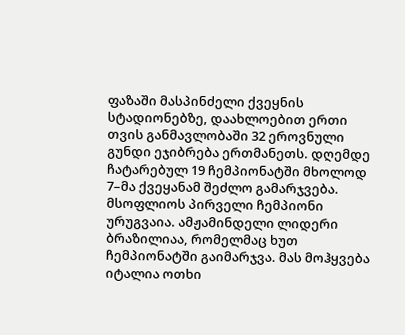ფაზაში მასპინძელი ქვეყნის სტადიონებზე, დაახლოებით ერთი თვის განმავლობაში 32 ეროვნული გუნდი ეჯიბრება ერთმანეთს. დღემდე ჩატარებულ 19 ჩემპიონატში მხოლოდ 7–მა ქვეყანამ შეძლო გამარჯვება. მსოფლიოს პირველი ჩემპიონი ურუგვაია. ამჟამინდელი ლიდერი ბრაზილიაა, რომელმაც ხუთ ჩემპიონატში გაიმარჯვა. მას მოჰყვება იტალია ოთხი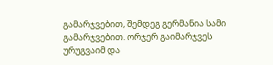გამარჯვებით, შემდეგ გერმანია სამი გამარჯვებით. ორჯერ გაიმარჯვეს ურუგვაიმ და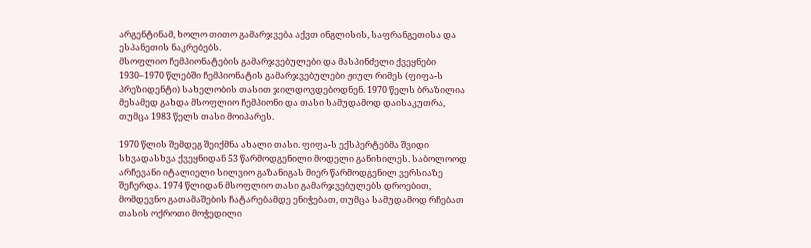არგენტინამ, ხოლო თითო გამარჯვება აქვთ ინგლისის, საფრანგეთისა და ესპანეთის ნაკრებებს.
მსოფლიო ჩემპიონატების გამარჯვებულები და მასპინძელი ქვეყნები
1930–1970 წლებში ჩემპიონატის გამარჯვებულები ჟიულ რიმეს (ფიფა-ს პრეზიდენტი) სახელობის თასით ჯილდოვდებოდნენ. 1970 წელს ბრაზილია მესამედ გახდა მსოფლიო ჩემპიონი და თასი სამუდამოდ დაისაკუთრა, თუმცა 1983 წელს თასი მოიპარეს.

1970 წლის შემდეგ შეიქმნა ახალი თასი. ფიფა-ს ექსპერტებმა შვიდი სხვადასხვა ქვეყნიდან 53 წარმოდგენილი მოდელი განიხილეს. საბოლოოდ არჩევანი იტალიელი სილვიო გაზანიგას მიერ წარმოდგენილ ვერსიაზე შეჩერდა. 1974 წლიდან მსოფლიო თასი გამარჯვებულებს დროებით, მომდევნო გათამაშების ჩატარებამდე ენიჭებათ, თუმცა სამუდამოდ რჩებათ თასის ოქროთი მოჭედილი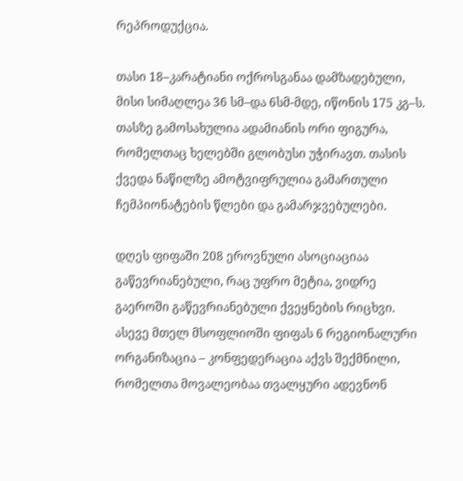რეპროდუქცია.

თასი 18–კარატიანი ოქროსგანაა დამზადებული, მისი სიმაღლეა 36 სმ–და 6სმ-მდე, იწონის 175 კგ–ს. თასზე გამოსახულია ადამიანის ორი ფიგურა, რომელთაც ხელებში გლობუსი უჭირავთ. თასის ქვედა ნაწილზე ამოტვიფრულია გამართული ჩემპიონატების წლები და გამარჯვებულები.

დღეს ფიფაში 208 ეროვნული ასოციაციაა გაწევრიანებული, რაც უფრო მეტია, ვიდრე გაეროში გაწევრიანებული ქვეყნების რიცხვი. ასევე მთელ მსოფლიოში ფიფას 6 რეგიონალური ორგანიზაცია – კონფედერაცია აქვს შექმნილი, რომელთა მოვალეობაა თვალყური ადევნონ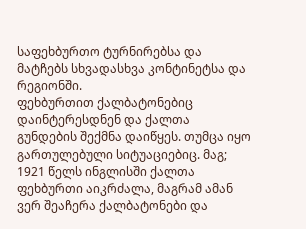საფეხბურთო ტურნირებსა და მატჩებს სხვადასხვა კონტინეტსა და რეგიონში.
ფეხბურთით ქალბატონებიც დაინტერესდნენ და ქალთა გუნდების შექმნა დაიწყეს. თუმცა იყო გართულებული სიტუაციებიც. მაგ; 1921 წელს ინგლისში ქალთა ფეხბურთი აიკრძალა, მაგრამ ამან ვერ შეაჩერა ქალბატონები და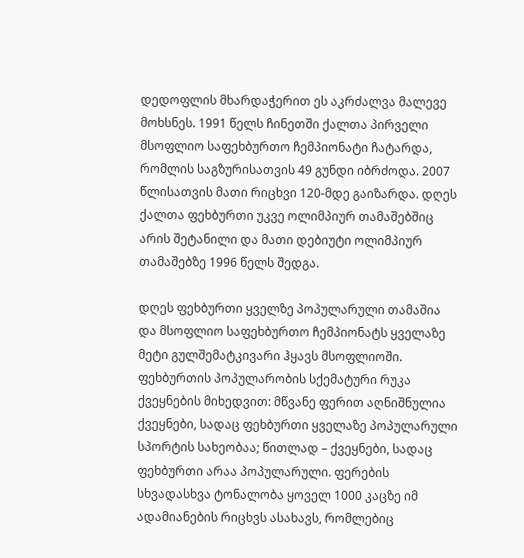დედოფლის მხარდაჭერით ეს აკრძალვა მალევე მოხსნეს. 1991 წელს ჩინეთში ქალთა პირველი მსოფლიო საფეხბურთო ჩემპიონატი ჩატარდა, რომლის საგზურისათვის 49 გუნდი იბრძოდა. 2007 წლისათვის მათი რიცხვი 120-მდე გაიზარდა. დღეს ქალთა ფეხბურთი უკვე ოლიმპიურ თამაშებშიც არის შეტანილი და მათი დებიუტი ოლიმპიურ თამაშებზე 1996 წელს შედგა.

დღეს ფეხბურთი ყველზე პოპულარული თამაშია და მსოფლიო საფეხბურთო ჩემპიონატს ყველაზე მეტი გულშემატკივარი ჰყავს მსოფლიოში.
ფეხბურთის პოპულარობის სქემატური რუკა ქვეყნების მიხედვით: მწვანე ფერით აღნიშნულია ქვეყნები, სადაც ფეხბურთი ყველაზე პოპულარული სპორტის სახეობაა; წითლად – ქვეყნები, სადაც ფეხბურთი არაა პოპულარული. ფერების სხვადასხვა ტონალობა ყოველ 1000 კაცზე იმ ადამიანების რიცხვს ასახავს, რომლებიც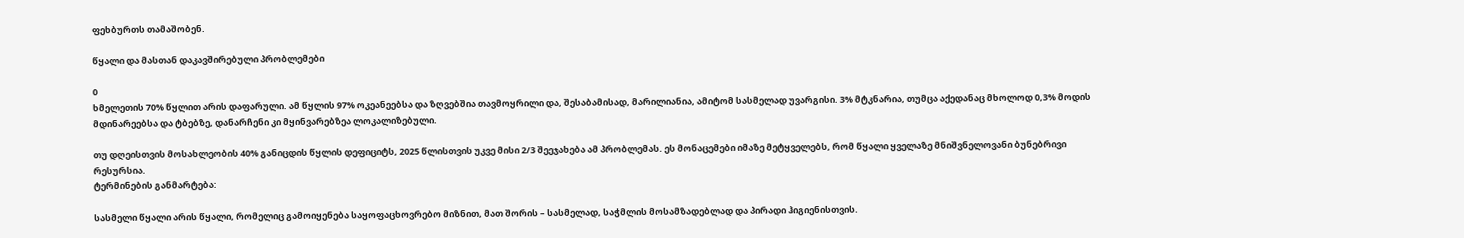ფეხბურთს თამაშობენ.

წყალი და მასთან დაკავშირებული პრობლემები

0
ხმელეთის 70% წყლით არის დაფარული. ამ წყლის 97% ოკეანეებსა და ზღვებშია თავმოყრილი და, შესაბამისად, მარილიანია, ამიტომ სასმელად უვარგისი. 3% მტკნარია, თუმცა აქედანაც მხოლოდ 0,3% მოდის მდინარეებსა და ტბებზე, დანარჩენი კი მყინვარებზეა ლოკალიზებული.

თუ დღეისთვის მოსახლეობის 40% განიცდის წყლის დეფიციტს, 2025 წლისთვის უკვე მისი 2/3 შეეჯახება ამ პრობლემას. ეს მონაცემები იმაზე მეტყველებს, რომ წყალი ყველაზე მნიშვნელოვანი ბუნებრივი რესურსია.
ტერმინების განმარტება:

სასმელი წყალი არის წყალი, რომელიც გამოიყენება საყოფაცხოვრებო მიზნით, მათ შორის – სასმელად, საჭმლის მოსამზადებლად და პირადი ჰიგიენისთვის.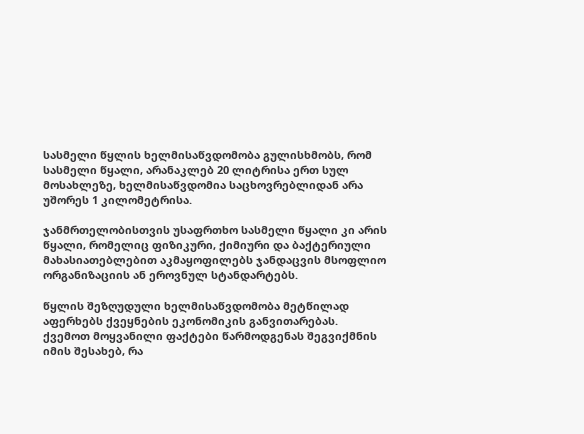სასმელი წყლის ხელმისაწვდომობა გულისხმობს, რომ სასმელი წყალი, არანაკლებ 20 ლიტრისა ერთ სულ მოსახლეზე, ხელმისაწვდომია საცხოვრებლიდან არა უშორეს 1 კილომეტრისა.

ჯანმრთელობისთვის უსაფრთხო სასმელი წყალი კი არის წყალი, რომელიც ფიზიკური, ქიმიური და ბაქტერიული მახასიათებლებით აკმაყოფილებს ჯანდაცვის მსოფლიო ორგანიზაციის ან ეროვნულ სტანდარტებს.

წყლის შეზღუდული ხელმისაწვდომობა მეტწილად აფერხებს ქვეყნების ეკონომიკის განვითარებას.
ქვემოთ მოყვანილი ფაქტები წარმოდგენას შეგვიქმნის იმის შესახებ, რა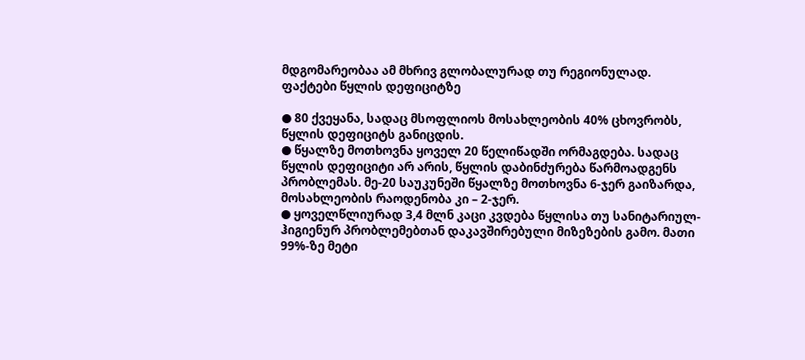მდგომარეობაა ამ მხრივ გლობალურად თუ რეგიონულად.
ფაქტები წყლის დეფიციტზე

● 80 ქვეყანა, სადაც მსოფლიოს მოსახლეობის 40% ცხოვრობს, წყლის დეფიციტს განიცდის.
● წყალზე მოთხოვნა ყოველ 20 წელიწადში ორმაგდება. სადაც წყლის დეფიციტი არ არის, წყლის დაბინძურება წარმოადგენს პრობლემას. მე-20 საუკუნეში წყალზე მოთხოვნა 6-ჯერ გაიზარდა, მოსახლეობის რაოდენობა კი – 2-ჯერ.
● ყოველწლიურად 3,4 მლნ კაცი კვდება წყლისა თუ სანიტარიულ-ჰიგიენურ პრობლემებთან დაკავშირებული მიზეზების გამო. მათი 99%-ზე მეტი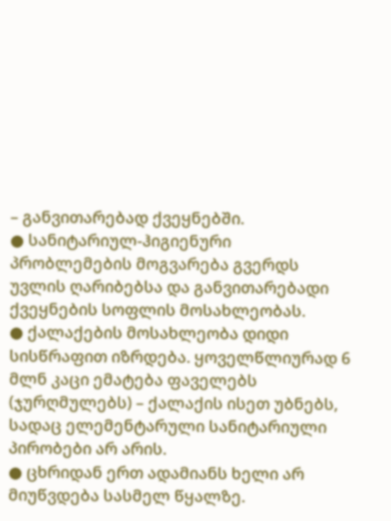– განვითარებად ქვეყნებში.
● სანიტარიულ-ჰიგიენური პრობლემების მოგვარება გვერდს უვლის ღარიბებსა და განვითარებადი ქვეყნების სოფლის მოსახლეობას.
● ქალაქების მოსახლეობა დიდი სისწრაფით იზრდება. ყოველწლიურად 6 მლნ კაცი ემატება ფაველებს (ჯურღმულებს) – ქალაქის ისეთ უბნებს, სადაც ელემენტარული სანიტარიული პირობები არ არის.
● ცხრიდან ერთ ადამიანს ხელი არ მიუწვდება სასმელ წყალზე.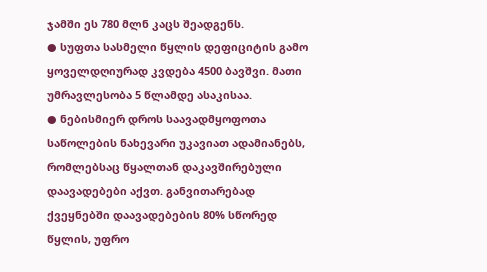ჯამში ეს 780 მლნ კაცს შეადგენს.
● სუფთა სასმელი წყლის დეფიციტის გამო ყოველდღიურად კვდება 4500 ბავშვი. მათი უმრავლესობა 5 წლამდე ასაკისაა.
● ნებისმიერ დროს საავადმყოფოთა საწოლების ნახევარი უკავიათ ადამიანებს, რომლებსაც წყალთან დაკავშირებული დაავადებები აქვთ. განვითარებად ქვეყნებში დაავადებების 80% სწორედ წყლის, უფრო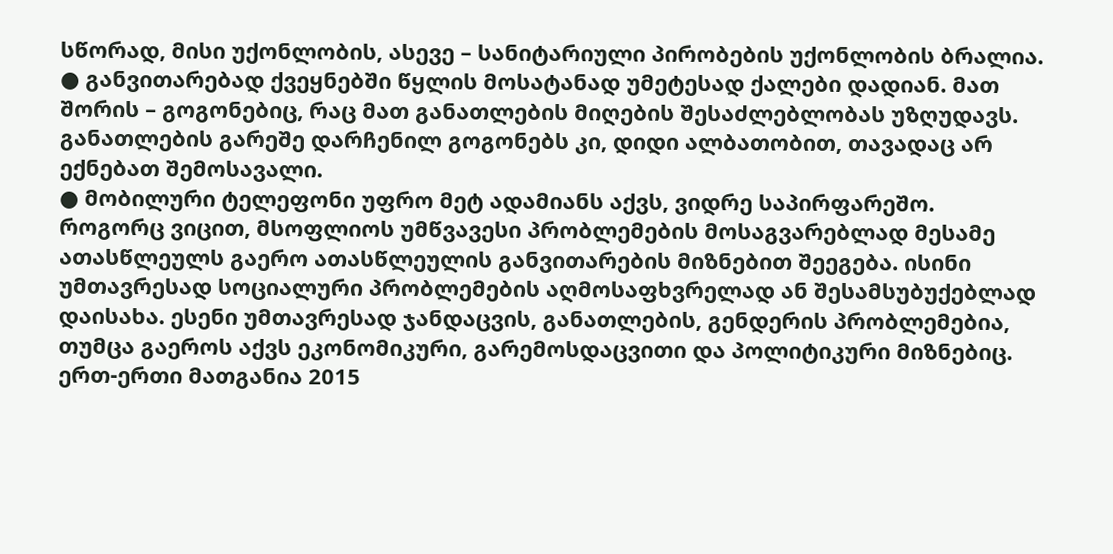სწორად, მისი უქონლობის, ასევე – სანიტარიული პირობების უქონლობის ბრალია.
● განვითარებად ქვეყნებში წყლის მოსატანად უმეტესად ქალები დადიან. მათ შორის – გოგონებიც, რაც მათ განათლების მიღების შესაძლებლობას უზღუდავს. განათლების გარეშე დარჩენილ გოგონებს კი, დიდი ალბათობით, თავადაც არ ექნებათ შემოსავალი.
● მობილური ტელეფონი უფრო მეტ ადამიანს აქვს, ვიდრე საპირფარეშო.
როგორც ვიცით, მსოფლიოს უმწვავესი პრობლემების მოსაგვარებლად მესამე ათასწლეულს გაერო ათასწლეულის განვითარების მიზნებით შეეგება. ისინი უმთავრესად სოციალური პრობლემების აღმოსაფხვრელად ან შესამსუბუქებლად დაისახა. ესენი უმთავრესად ჯანდაცვის, განათლების, გენდერის პრობლემებია, თუმცა გაეროს აქვს ეკონომიკური, გარემოსდაცვითი და პოლიტიკური მიზნებიც. ერთ-ერთი მათგანია 2015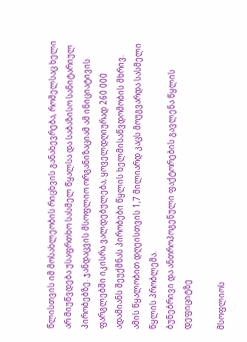წლისთვის იმ მოსახლეობის რიცხვის განახევრება, რომელსაც ხელი არ მიუწვდება უსაფრთხო სასმელ წყალსა და საბაზისო სანიტარიულ პირობებზე. ჯანდაცვის მსოფლიო ორგანიზაციამ ამ ინიციატივის ფარგლებში იკისრა ვალდებულება, ყოველდღიურად 260 000 ადამიანს შეუქმნას პირობები წყლის ხელმისაწვდომობის მხრივ. ამის წყალობით დღეისთვის 1,7 მილიარდ კაცს მოუგვარდა სასმელი წყლის პრობლემა.
ბუნებრივი და ანთროპოგენული ფაქტორების გავლენა წყლის დეფიციტზე

მსოფლიოს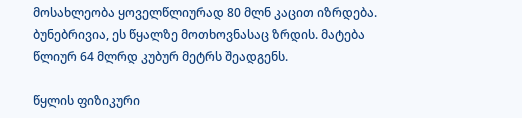მოსახლეობა ყოველწლიურად 80 მლნ კაცით იზრდება. ბუნებრივია, ეს წყალზე მოთხოვნასაც ზრდის. მატება წლიურ 64 მლრდ კუბურ მეტრს შეადგენს.

წყლის ფიზიკური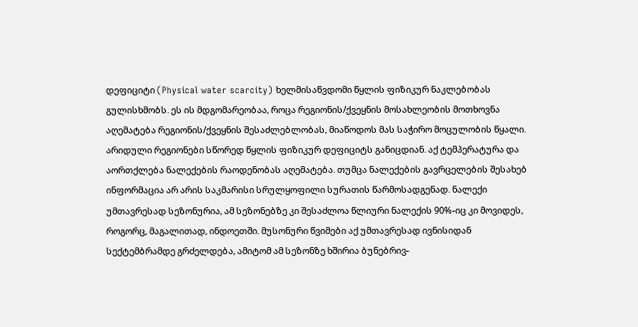დეფიციტი (Physical water scarcity) ხელმისაწვდომი წყლის ფიზიკურ ნაკლებობას გულისხმობს. ეს ის მდგომარეობაა, როცა რეგიონის/ქვეყნის მოსახლეობის მოთხოვნა აღემატება რეგიონის/ქვეყნის შესაძლებლობას, მიაწოდოს მას საჭირო მოცულობის წყალი. არიდული რეგიონები სწორედ წყლის ფიზიკურ დეფიციტს განიცდიან. აქ ტემპერატურა და აორთქლება ნალექების რაოდენობას აღემატება. თუმცა ნალექების გავრცელების შესახებ ინფორმაცია არ არის საკმარისი სრულყოფილი სურათის წარმოსადგენად. ნალექი უმთავრესად სეზონურია, ამ სეზონებზე კი შესაძლოა წლიური ნალექის 90%-იც კი მოვიდეს, როგორც, მაგალითად, ინდოეთში. მუსონური წვიმები აქ უმთავრესად ივნისიდან სექტემბრამდე გრძელდება, ამიტომ ამ სეზონზე ხშირია ბუნებრივ-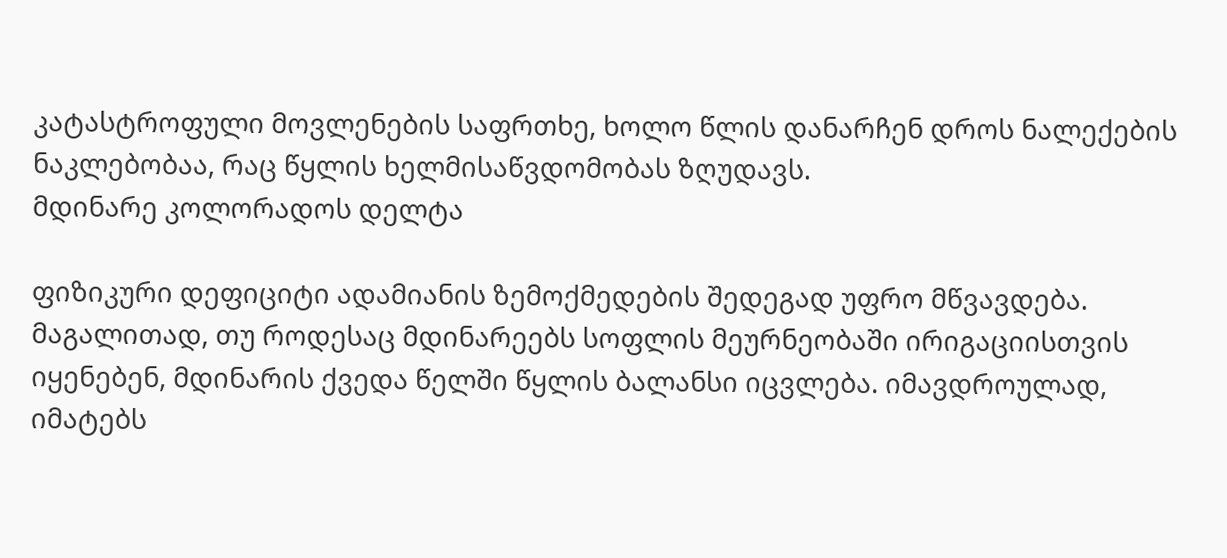კატასტროფული მოვლენების საფრთხე, ხოლო წლის დანარჩენ დროს ნალექების ნაკლებობაა, რაც წყლის ხელმისაწვდომობას ზღუდავს.
მდინარე კოლორადოს დელტა

ფიზიკური დეფიციტი ადამიანის ზემოქმედების შედეგად უფრო მწვავდება. მაგალითად, თუ როდესაც მდინარეებს სოფლის მეურნეობაში ირიგაციისთვის იყენებენ, მდინარის ქვედა წელში წყლის ბალანსი იცვლება. იმავდროულად, იმატებს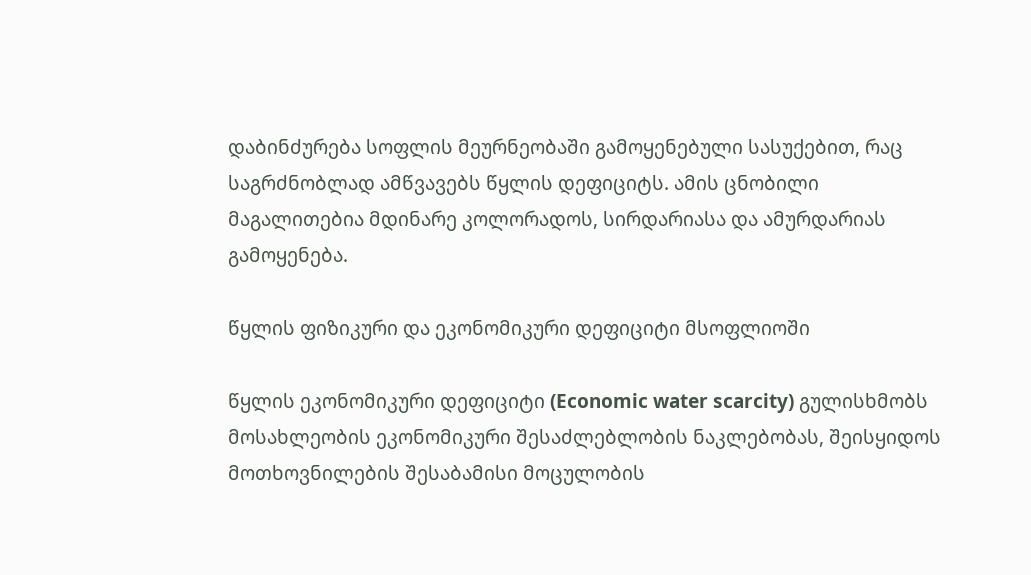დაბინძურება სოფლის მეურნეობაში გამოყენებული სასუქებით, რაც საგრძნობლად ამწვავებს წყლის დეფიციტს. ამის ცნობილი მაგალითებია მდინარე კოლორადოს, სირდარიასა და ამურდარიას გამოყენება.

წყლის ფიზიკური და ეკონომიკური დეფიციტი მსოფლიოში

წყლის ეკონომიკური დეფიციტი (Economic water scarcity) გულისხმობს მოსახლეობის ეკონომიკური შესაძლებლობის ნაკლებობას, შეისყიდოს მოთხოვნილების შესაბამისი მოცულობის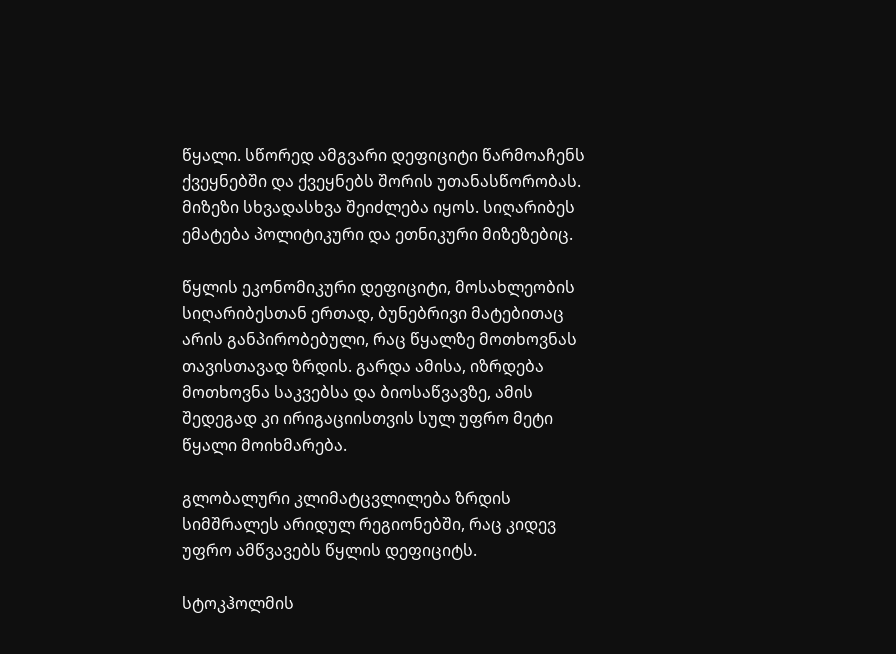წყალი. სწორედ ამგვარი დეფიციტი წარმოაჩენს ქვეყნებში და ქვეყნებს შორის უთანასწორობას. მიზეზი სხვადასხვა შეიძლება იყოს. სიღარიბეს ემატება პოლიტიკური და ეთნიკური მიზეზებიც.

წყლის ეკონომიკური დეფიციტი, მოსახლეობის სიღარიბესთან ერთად, ბუნებრივი მატებითაც არის განპირობებული, რაც წყალზე მოთხოვნას თავისთავად ზრდის. გარდა ამისა, იზრდება მოთხოვნა საკვებსა და ბიოსაწვავზე, ამის შედეგად კი ირიგაციისთვის სულ უფრო მეტი წყალი მოიხმარება.

გლობალური კლიმატცვლილება ზრდის სიმშრალეს არიდულ რეგიონებში, რაც კიდევ უფრო ამწვავებს წყლის დეფიციტს.

სტოკჰოლმის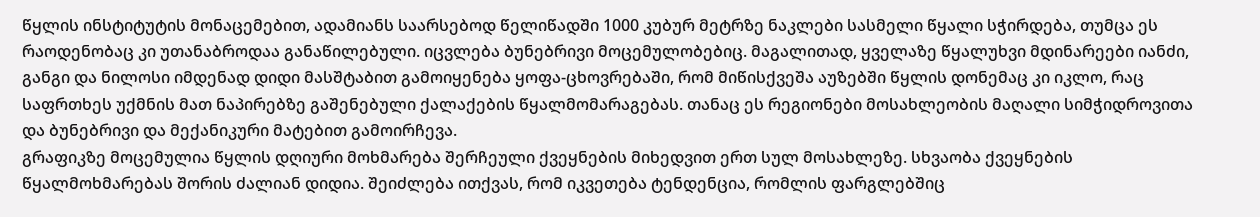წყლის ინსტიტუტის მონაცემებით, ადამიანს საარსებოდ წელიწადში 1000 კუბურ მეტრზე ნაკლები სასმელი წყალი სჭირდება, თუმცა ეს რაოდენობაც კი უთანაბროდაა განაწილებული. იცვლება ბუნებრივი მოცემულობებიც. მაგალითად, ყველაზე წყალუხვი მდინარეები იანძი, განგი და ნილოსი იმდენად დიდი მასშტაბით გამოიყენება ყოფა-ცხოვრებაში, რომ მიწისქვეშა აუზებში წყლის დონემაც კი იკლო, რაც საფრთხეს უქმნის მათ ნაპირებზე გაშენებული ქალაქების წყალმომარაგებას. თანაც ეს რეგიონები მოსახლეობის მაღალი სიმჭიდროვითა და ბუნებრივი და მექანიკური მატებით გამოირჩევა.
გრაფიკზე მოცემულია წყლის დღიური მოხმარება შერჩეული ქვეყნების მიხედვით ერთ სულ მოსახლეზე. სხვაობა ქვეყნების წყალმოხმარებას შორის ძალიან დიდია. შეიძლება ითქვას, რომ იკვეთება ტენდენცია, რომლის ფარგლებშიც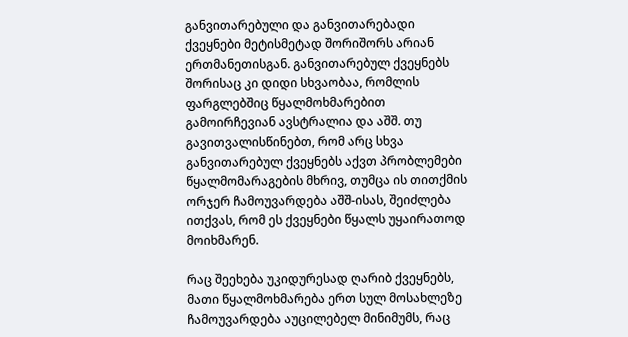განვითარებული და განვითარებადი ქვეყნები მეტისმეტად შორიშორს არიან ერთმანეთისგან. განვითარებულ ქვეყნებს შორისაც კი დიდი სხვაობაა, რომლის ფარგლებშიც წყალმოხმარებით გამოირჩევიან ავსტრალია და აშშ. თუ გავითვალისწინებთ, რომ არც სხვა განვითარებულ ქვეყნებს აქვთ პრობლემები წყალმომარაგების მხრივ, თუმცა ის თითქმის ორჯერ ჩამოუვარდება აშშ-ისას, შეიძლება ითქვას, რომ ეს ქვეყნები წყალს უყაირათოდ მოიხმარენ.

რაც შეეხება უკიდურესად ღარიბ ქვეყნებს, მათი წყალმოხმარება ერთ სულ მოსახლეზე ჩამოუვარდება აუცილებელ მინიმუმს, რაც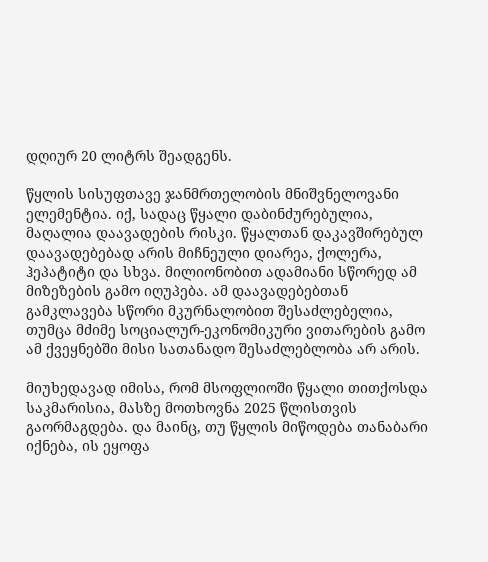დღიურ 20 ლიტრს შეადგენს.

წყლის სისუფთავე ჯანმრთელობის მნიშვნელოვანი ელემენტია. იქ, სადაც წყალი დაბინძურებულია, მაღალია დაავადების რისკი. წყალთან დაკავშირებულ დაავადებებად არის მიჩნეული დიარეა, ქოლერა, ჰეპატიტი და სხვა. მილიონობით ადამიანი სწორედ ამ მიზეზების გამო იღუპება. ამ დაავადებებთან გამკლავება სწორი მკურნალობით შესაძლებელია, თუმცა მძიმე სოციალურ-ეკონომიკური ვითარების გამო ამ ქვეყნებში მისი სათანადო შესაძლებლობა არ არის.

მიუხედავად იმისა, რომ მსოფლიოში წყალი თითქოსდა საკმარისია, მასზე მოთხოვნა 2025 წლისთვის გაორმაგდება. და მაინც, თუ წყლის მიწოდება თანაბარი იქნება, ის ეყოფა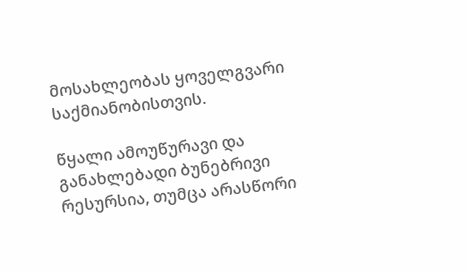მოსახლეობას ყოველგვარი საქმიანობისთვის.

წყალი ამოუწურავი და განახლებადი ბუნებრივი რესურსია, თუმცა არასწორი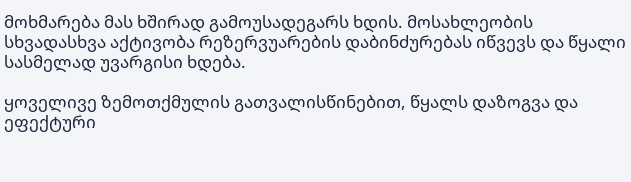მოხმარება მას ხშირად გამოუსადეგარს ხდის. მოსახლეობის სხვადასხვა აქტივობა რეზერვუარების დაბინძურებას იწვევს და წყალი სასმელად უვარგისი ხდება.

ყოველივე ზემოთქმულის გათვალისწინებით, წყალს დაზოგვა და ეფექტური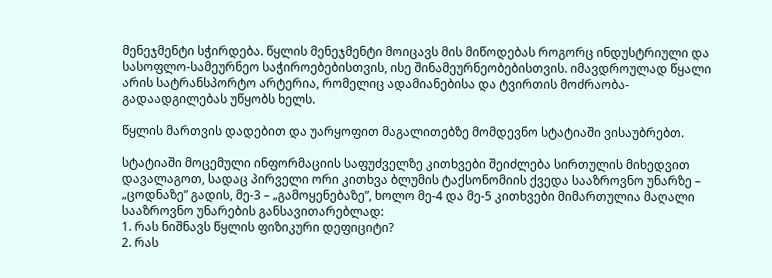მენეჯმენტი სჭირდება. წყლის მენეჯმენტი მოიცავს მის მიწოდებას როგორც ინდუსტრიული და სასოფლო-სამეურნეო საჭიროებებისთვის, ისე შინამეურნეობებისთვის. იმავდროულად წყალი არის სატრანსპორტო არტერია, რომელიც ადამიანებისა და ტვირთის მოძრაობა-გადაადგილებას უწყობს ხელს.

წყლის მართვის დადებით და უარყოფით მაგალითებზე მომდევნო სტატიაში ვისაუბრებთ.

სტატიაში მოცემული ინფორმაციის საფუძველზე კითხვები შეიძლება სირთულის მიხედვით დავალაგოთ, სადაც პირველი ორი კითხვა ბლუმის ტაქსონომიის ქვედა სააზროვნო უნარზე – „ცოდნაზე” გადის, მე-3 – „გამოყენებაზე”, ხოლო მე-4 და მე-5 კითხვები მიმართულია მაღალი სააზროვნო უნარების განსავითარებლად:
1. რას ნიშნავს წყლის ფიზიკური დეფიციტი?
2. რას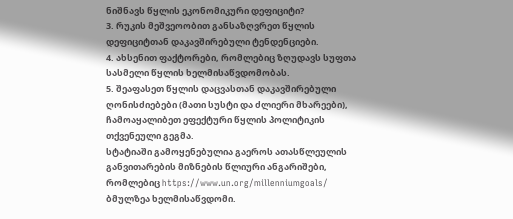ნიშნავს წყლის ეკონომიკური დეფიციტი?
3. რუკის მეშვეოობით განსაზღვრეთ წყლის დეფიციტთან დაკავშირებული ტენდენციები.
4. ახსენით ფაქტორები, რომლებიც ზღუდავს სუფთა სასმელი წყლის ხელმისაწვდომობას.
5. შეაფასეთ წყლის დაცვასთან დაკავშირებული ღონისძიებები (მათი სუსტი და ძლიერი მხარეები), ჩამოაყალიბეთ ეფექტური წყლის პოლიტიკის თქვენეული გეგმა.
სტატიაში გამოყენებულია გაეროს ათასწლეულის განვითარების მიზნების წლიური ანგარიშები, რომლებიც https://www.un.org/millenniumgoals/ ბმულზეა ხელმისაწვდომი.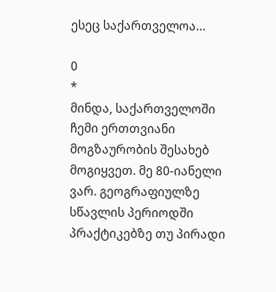ესეც საქართველოა…

0
*
მინდა, საქართველოში ჩემი ერთთვიანი მოგზაურობის შესახებ მოგიყვეთ. მე 80-იანელი ვარ. გეოგრაფიულზე სწავლის პერიოდში პრაქტიკებზე თუ პირადი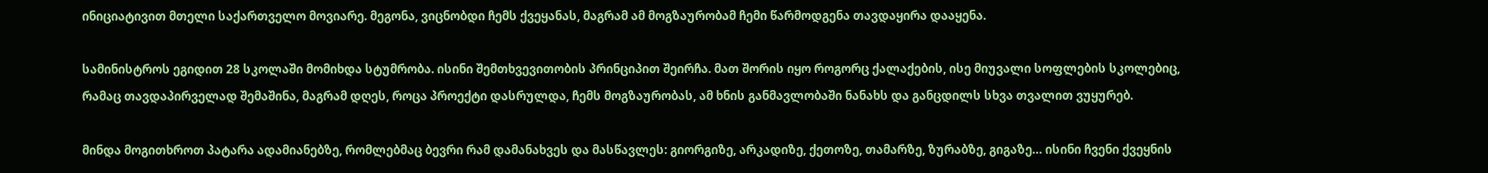ინიციატივით მთელი საქართველო მოვიარე. მეგონა, ვიცნობდი ჩემს ქვეყანას, მაგრამ ამ მოგზაურობამ ჩემი წარმოდგენა თავდაყირა დააყენა.

სამინისტროს ეგიდით 28 სკოლაში მომიხდა სტუმრობა. ისინი შემთხვევითობის პრინციპით შეირჩა. მათ შორის იყო როგორც ქალაქების, ისე მიუვალი სოფლების სკოლებიც, რამაც თავდაპირველად შემაშინა, მაგრამ დღეს, როცა პროექტი დასრულდა, ჩემს მოგზაურობას, ამ ხნის განმავლობაში ნანახს და განცდილს სხვა თვალით ვუყურებ.

მინდა მოგითხროთ პატარა ადამიანებზე, რომლებმაც ბევრი რამ დამანახვეს და მასწავლეს: გიორგიზე, არკადიზე, ქეთოზე, თამარზე, ზურაბზე, გიგაზე… ისინი ჩვენი ქვეყნის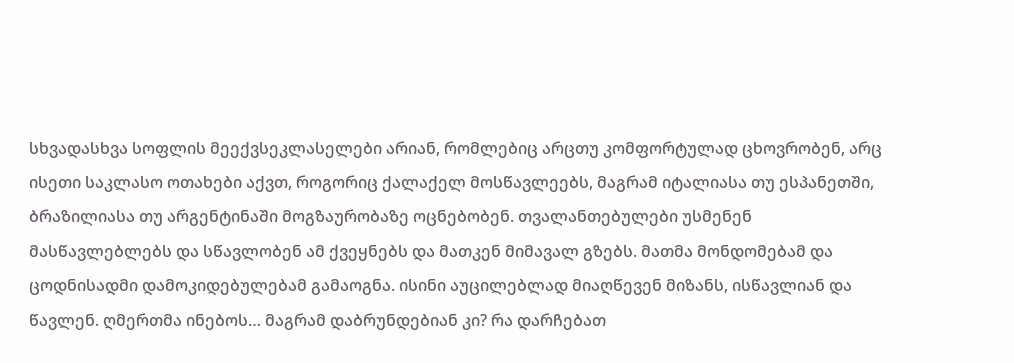სხვადასხვა სოფლის მეექვსეკლასელები არიან, რომლებიც არცთუ კომფორტულად ცხოვრობენ, არც ისეთი საკლასო ოთახები აქვთ, როგორიც ქალაქელ მოსწავლეებს, მაგრამ იტალიასა თუ ესპანეთში, ბრაზილიასა თუ არგენტინაში მოგზაურობაზე ოცნებობენ. თვალანთებულები უსმენენ მასწავლებლებს და სწავლობენ ამ ქვეყნებს და მათკენ მიმავალ გზებს. მათმა მონდომებამ და ცოდნისადმი დამოკიდებულებამ გამაოგნა. ისინი აუცილებლად მიაღწევენ მიზანს, ისწავლიან და წავლენ. ღმერთმა ინებოს… მაგრამ დაბრუნდებიან კი? რა დარჩებათ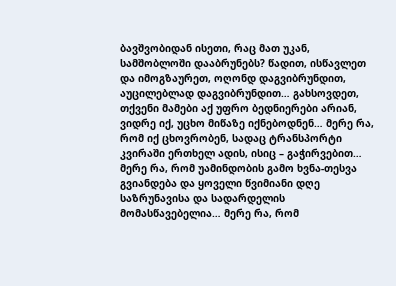ბავშვობიდან ისეთი, რაც მათ უკან, სამშობლოში დააბრუნებს? წადით, ისწავლეთ და იმოგზაურეთ, ოღონდ დაგვიბრუნდით, აუცილებლად დაგვიბრუნდით… გახსოვდეთ, თქვენი მამები აქ უფრო ბედნიერები არიან, ვიდრე იქ, უცხო მიწაზე იქნებოდნენ… მერე რა, რომ იქ ცხოვრობენ, სადაც ტრანსპორტი კვირაში ერთხელ ადის, ისიც – გაჭირვებით… მერე რა, რომ უამინდობის გამო ხვნა-თესვა გვიანდება და ყოველი წვიმიანი დღე საზრუნავისა და სადარდელის მომასწავებელია… მერე რა, რომ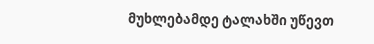მუხლებამდე ტალახში უწევთ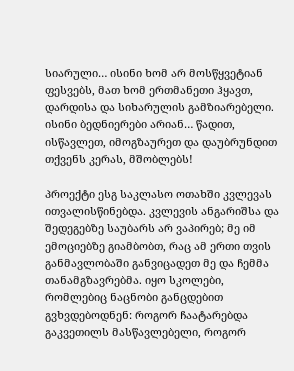სიარული… ისინი ხომ არ მოსწყვეტიან ფესვებს, მათ ხომ ერთმანეთი ჰყავთ, დარდისა და სიხარულის გამზიარებელი. ისინი ბედნიერები არიან… წადით, ისწავლეთ, იმოგზაურეთ და დაუბრუნდით თქვენს კერას, მშობლებს!

პროექტი ესგ საკლასო ოთახში კვლევას ითვალისწინებდა. კვლევის ანგარიშსა და შედეგებზე საუბარს არ ვაპირებ; მე იმ ემოციებზე გიამბობთ, რაც ამ ერთი თვის განმავლობაში განვიცადეთ მე და ჩემმა თანამგზავრებმა. იყო სკოლები, რომლებიც ნაცნობი განცდებით გვხვდებოდნენ: როგორ ჩაატარებდა გაკვეთილს მასწავლებელი, როგორ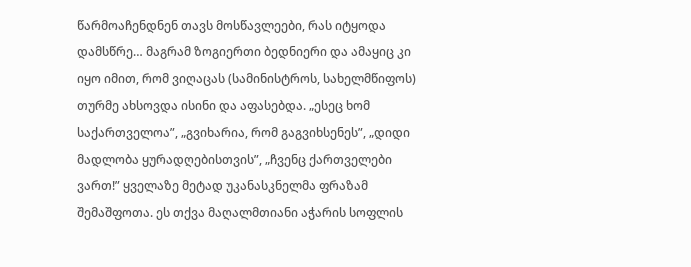წარმოაჩენდნენ თავს მოსწავლეები, რას იტყოდა დამსწრე… მაგრამ ზოგიერთი ბედნიერი და ამაყიც კი იყო იმით, რომ ვიღაცას (სამინისტროს, სახელმწიფოს) თურმე ახსოვდა ისინი და აფასებდა. „ესეც ხომ საქართველოა”, „გვიხარია, რომ გაგვიხსენეს”, „დიდი მადლობა ყურადღებისთვის”, „ჩვენც ქართველები ვართ!” ყველაზე მეტად უკანასკნელმა ფრაზამ შემაშფოთა. ეს თქვა მაღალმთიანი აჭარის სოფლის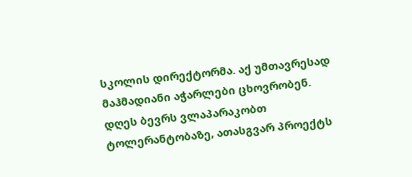სკოლის დირექტორმა. აქ უმთავრესად მაჰმადიანი აჭარლები ცხოვრობენ. დღეს ბევრს ვლაპარაკობთ ტოლერანტობაზე, ათასგვარ პროექტს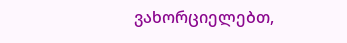ვახორციელებთ,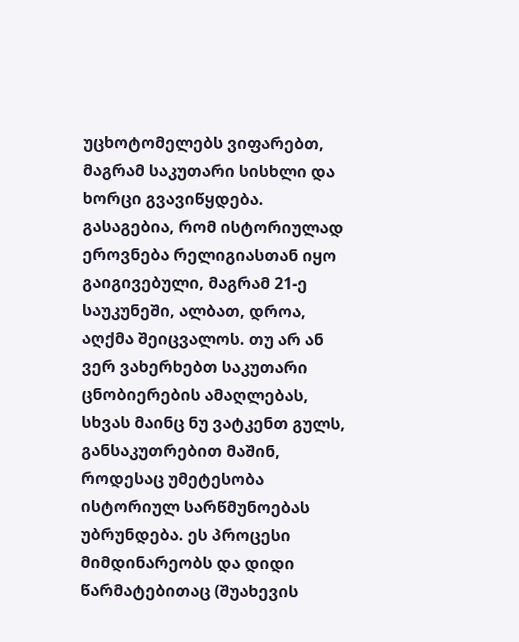უცხოტომელებს ვიფარებთ, მაგრამ საკუთარი სისხლი და ხორცი გვავიწყდება. გასაგებია, რომ ისტორიულად ეროვნება რელიგიასთან იყო გაიგივებული, მაგრამ 21-ე საუკუნეში, ალბათ, დროა, აღქმა შეიცვალოს. თუ არ ან ვერ ვახერხებთ საკუთარი ცნობიერების ამაღლებას, სხვას მაინც ნუ ვატკენთ გულს, განსაკუთრებით მაშინ, როდესაც უმეტესობა ისტორიულ სარწმუნოებას უბრუნდება. ეს პროცესი მიმდინარეობს და დიდი წარმატებითაც (შუახევის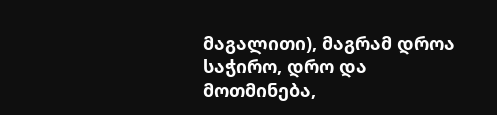მაგალითი), მაგრამ დროა საჭირო, დრო და მოთმინება,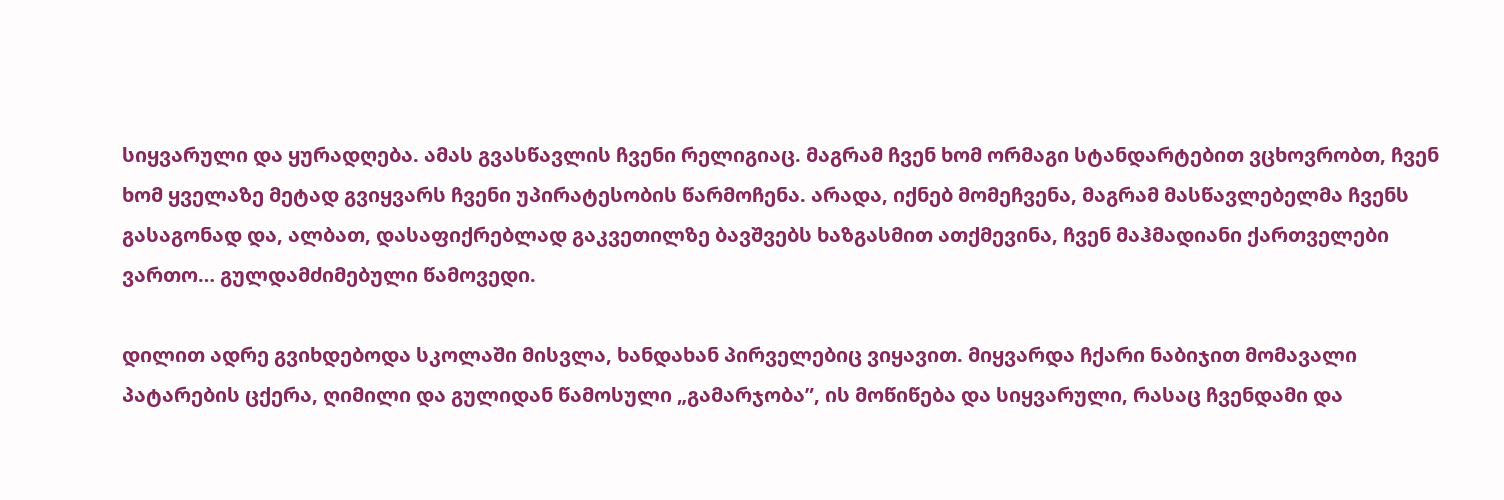სიყვარული და ყურადღება. ამას გვასწავლის ჩვენი რელიგიაც. მაგრამ ჩვენ ხომ ორმაგი სტანდარტებით ვცხოვრობთ, ჩვენ ხომ ყველაზე მეტად გვიყვარს ჩვენი უპირატესობის წარმოჩენა. არადა, იქნებ მომეჩვენა, მაგრამ მასწავლებელმა ჩვენს გასაგონად და, ალბათ, დასაფიქრებლად გაკვეთილზე ბავშვებს ხაზგასმით ათქმევინა, ჩვენ მაჰმადიანი ქართველები ვართო… გულდამძიმებული წამოვედი.

დილით ადრე გვიხდებოდა სკოლაში მისვლა, ხანდახან პირველებიც ვიყავით. მიყვარდა ჩქარი ნაბიჯით მომავალი პატარების ცქერა, ღიმილი და გულიდან წამოსული „გამარჯობა”, ის მოწიწება და სიყვარული, რასაც ჩვენდამი და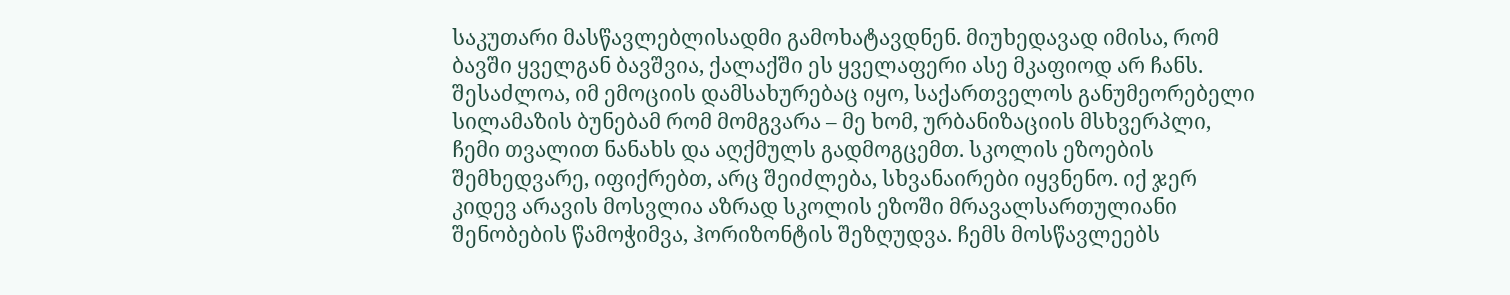საკუთარი მასწავლებლისადმი გამოხატავდნენ. მიუხედავად იმისა, რომ ბავში ყველგან ბავშვია, ქალაქში ეს ყველაფერი ასე მკაფიოდ არ ჩანს. შესაძლოა, იმ ემოციის დამსახურებაც იყო, საქართველოს განუმეორებელი სილამაზის ბუნებამ რომ მომგვარა – მე ხომ, ურბანიზაციის მსხვერპლი, ჩემი თვალით ნანახს და აღქმულს გადმოგცემთ. სკოლის ეზოების შემხედვარე, იფიქრებთ, არც შეიძლება, სხვანაირები იყვნენო. იქ ჯერ კიდევ არავის მოსვლია აზრად სკოლის ეზოში მრავალსართულიანი შენობების წამოჭიმვა, ჰორიზონტის შეზღუდვა. ჩემს მოსწავლეებს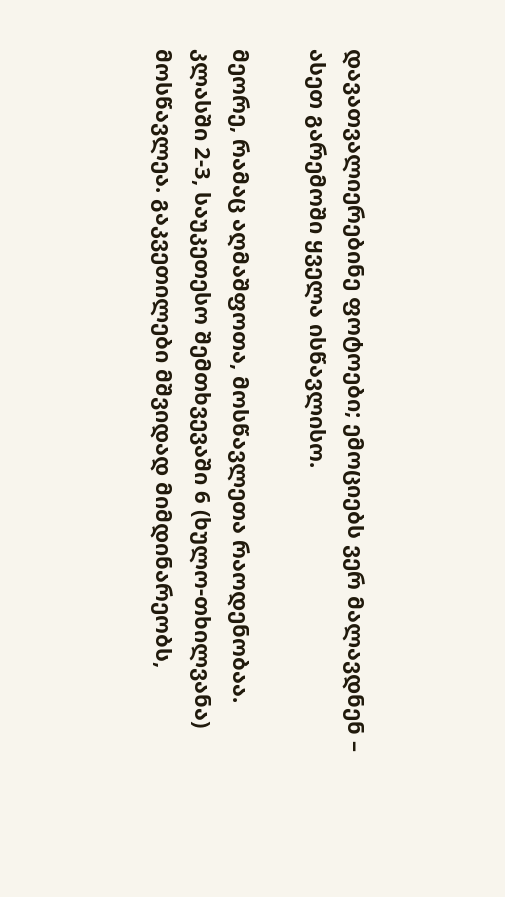დავათვალიერებინე ფოტოები; ემოციებს ვერ მალავდნენ – ასეთ გარემოში ყველა ისწავლისო.

მეორე, რამაც აღმაშფოთა, მოსწავლეთა რაოდენობაა. კლასში 2-3, საუკეთესო შემთხვევაში 6 (ხულო-თხილვანა) მოსწავლეა. გაკვეთილები მშვიდად მიმდინარეობს,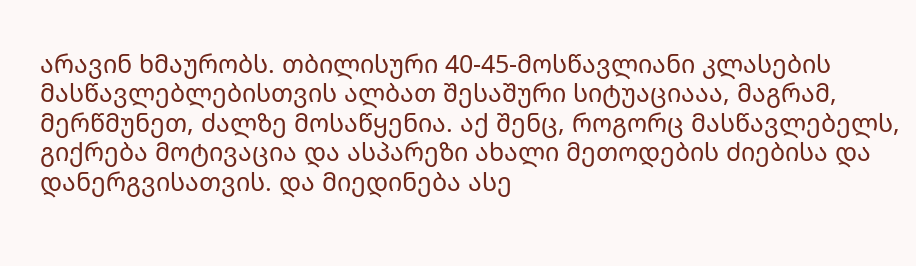არავინ ხმაურობს. თბილისური 40-45-მოსწავლიანი კლასების მასწავლებლებისთვის ალბათ შესაშური სიტუაციააა, მაგრამ, მერწმუნეთ, ძალზე მოსაწყენია. აქ შენც, როგორც მასწავლებელს, გიქრება მოტივაცია და ასპარეზი ახალი მეთოდების ძიებისა და დანერგვისათვის. და მიედინება ასე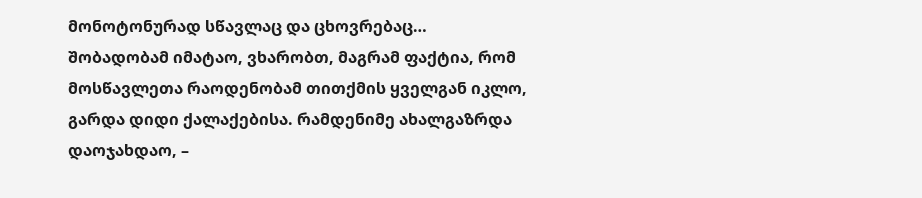მონოტონურად სწავლაც და ცხოვრებაც… შობადობამ იმატაო, ვხარობთ, მაგრამ ფაქტია, რომ მოსწავლეთა რაოდენობამ თითქმის ყველგან იკლო, გარდა დიდი ქალაქებისა. რამდენიმე ახალგაზრდა დაოჯახდაო, –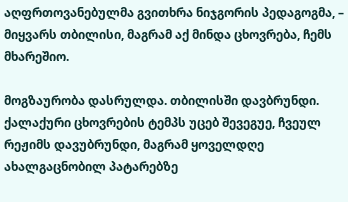აღფრთოვანებულმა გვითხრა ნიჯგორის პედაგოგმა, – მიყვარს თბილისი, მაგრამ აქ მინდა ცხოვრება, ჩემს მხარეშიო.

მოგზაურობა დასრულდა. თბილისში დავბრუნდი. ქალაქური ცხოვრების ტემპს უცებ შევეგუე, ჩვეულ რეჟიმს დავუბრუნდი, მაგრამ ყოველდღე ახალგაცნობილ პატარებზე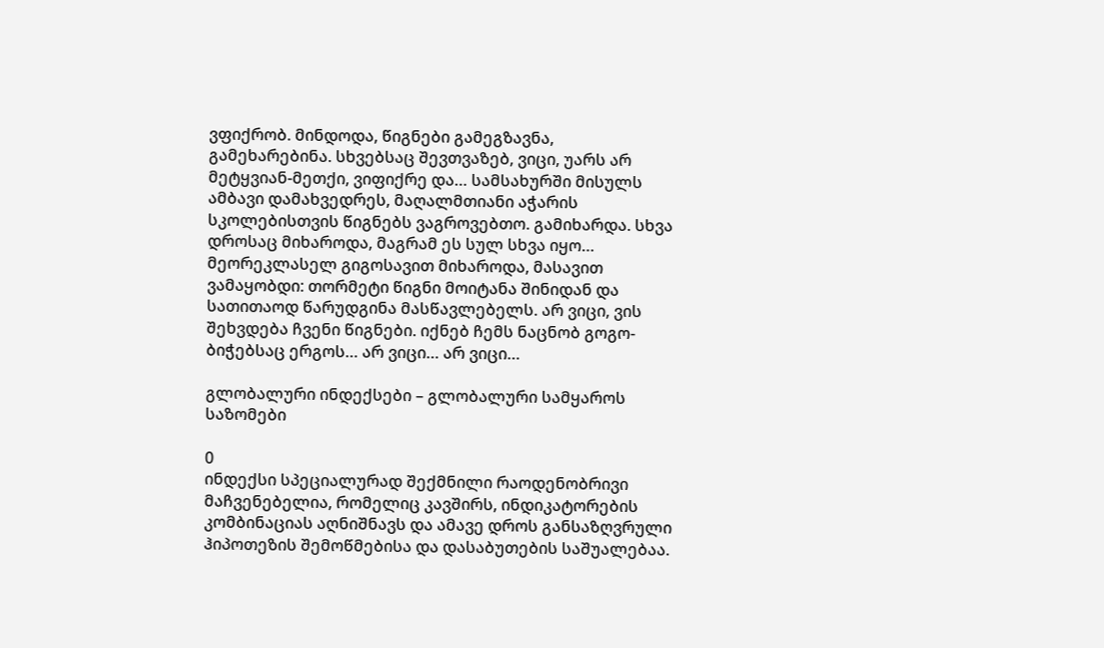ვფიქრობ. მინდოდა, წიგნები გამეგზავნა, გამეხარებინა. სხვებსაც შევთვაზებ, ვიცი, უარს არ მეტყვიან-მეთქი, ვიფიქრე და… სამსახურში მისულს ამბავი დამახვედრეს, მაღალმთიანი აჭარის სკოლებისთვის წიგნებს ვაგროვებთო. გამიხარდა. სხვა დროსაც მიხაროდა, მაგრამ ეს სულ სხვა იყო… მეორეკლასელ გიგოსავით მიხაროდა, მასავით ვამაყობდი: თორმეტი წიგნი მოიტანა შინიდან და სათითაოდ წარუდგინა მასწავლებელს. არ ვიცი, ვის შეხვდება ჩვენი წიგნები. იქნებ ჩემს ნაცნობ გოგო-ბიჭებსაც ერგოს… არ ვიცი… არ ვიცი…

გლობალური ინდექსები – გლობალური სამყაროს საზომები

0
ინდექსი სპეციალურად შექმნილი რაოდენობრივი მაჩვენებელია, რომელიც კავშირს, ინდიკატორების კომბინაციას აღნიშნავს და ამავე დროს განსაზღვრული ჰიპოთეზის შემოწმებისა და დასაბუთების საშუალებაა.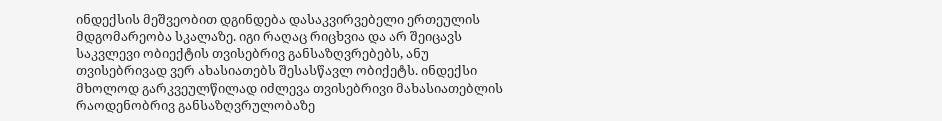ინდექსის მეშვეობით დგინდება დასაკვირვებელი ერთეულის მდგომარეობა სკალაზე. იგი რაღაც რიცხვია და არ შეიცავს საკვლევი ობიექტის თვისებრივ განსაზღვრებებს, ანუ თვისებრივად ვერ ახასიათებს შესასწავლ ობიქეტს. ინდექსი მხოლოდ გარკვეულწილად იძლევა თვისებრივი მახასიათებლის რაოდენობრივ განსაზღვრულობაზე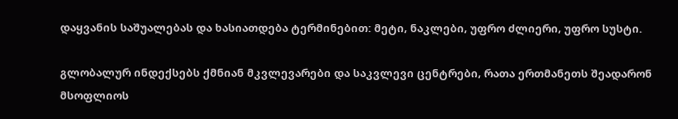დაყვანის საშუალებას და ხასიათდება ტერმინებით: მეტი, ნაკლები, უფრო ძლიერი, უფრო სუსტი.

გლობალურ ინდექსებს ქმნიან მკვლევარები და საკვლევი ცენტრები, რათა ერთმანეთს შეადარონ მსოფლიოს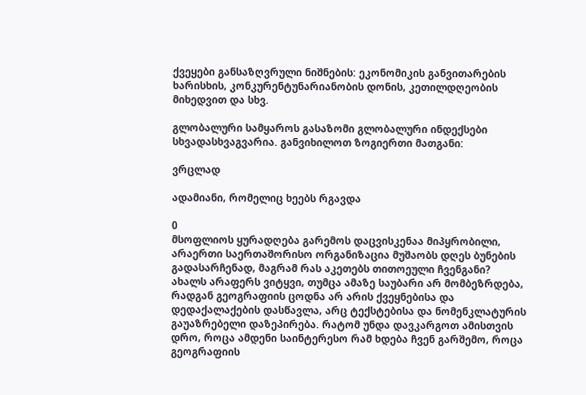ქვეყები განსაზღვრული ნიშნების: ეკონომიკის განვითარების ხარისხის, კონკურენტუნარიანობის დონის, კეთილდღეობის მიხედვით და სხვ.

გლობალური სამყაროს გასაზომი გლობალური ინდექსები სხვადასხვაგვარია. განვიხილოთ ზოგიერთი მათგანი:

ვრცლად

ადამიანი, რომელიც ხეებს რგავდა

0
მსოფლიოს ყურადღება გარემოს დაცვისკენაა მიპყრობილი, არაერთი საერთაშორისო ორგანიზაცია მუშაობს დღეს ბუნების გადასარჩენად, მაგრამ რას აკეთებს თითოეული ჩვენგანი?
ახალს არაფერს ვიტყვი, თუმცა ამაზე საუბარი არ მომბეზრდება, რადგან გეოგრაფიის ცოდნა არ არის ქვეყნებისა და დედაქალაქების დასწავლა, არც ტექსტებისა და ნომენკლატურის გაუაზრებელი დაზეპირება. რატომ უნდა დავკარგოთ ამისთვის დრო, როცა ამდენი საინტერესო რამ ხდება ჩვენ გარშემო, როცა გეოგრაფიის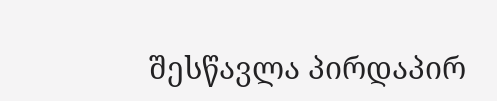შესწავლა პირდაპირ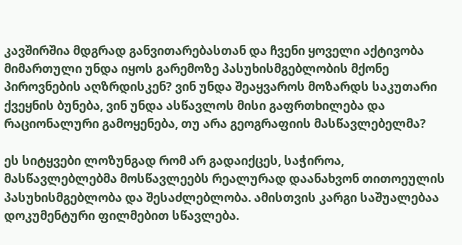კავშირშია მდგრად განვითარებასთან და ჩვენი ყოველი აქტივობა მიმართული უნდა იყოს გარემოზე პასუხისმგებლობის მქონე პიროვნების აღზრდისკენ? ვინ უნდა შეაყვაროს მოზარდს საკუთარი ქვეყნის ბუნება, ვინ უნდა ასწავლოს მისი გაფრთხილება და რაციონალური გამოყენება, თუ არა გეოგრაფიის მასწავლებელმა?

ეს სიტყვები ლოზუნგად რომ არ გადაიქცეს, საჭიროა, მასწავლებლებმა მოსწავლეებს რეალურად დაანახვონ თითოეულის პასუხისმგებლობა და შესაძლებლობა. ამისთვის კარგი საშუალებაა დოკუმენტური ფილმებით სწავლება.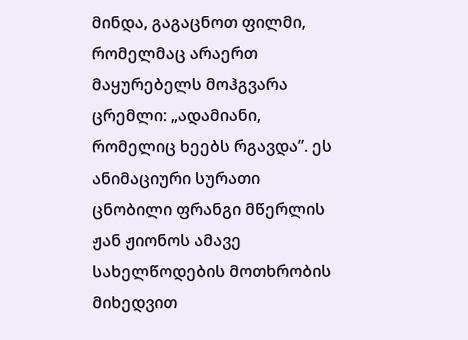მინდა, გაგაცნოთ ფილმი, რომელმაც არაერთ მაყურებელს მოჰგვარა ცრემლი: „ადამიანი, რომელიც ხეებს რგავდა”. ეს ანიმაციური სურათი ცნობილი ფრანგი მწერლის ჟან ჟიონოს ამავე სახელწოდების მოთხრობის მიხედვით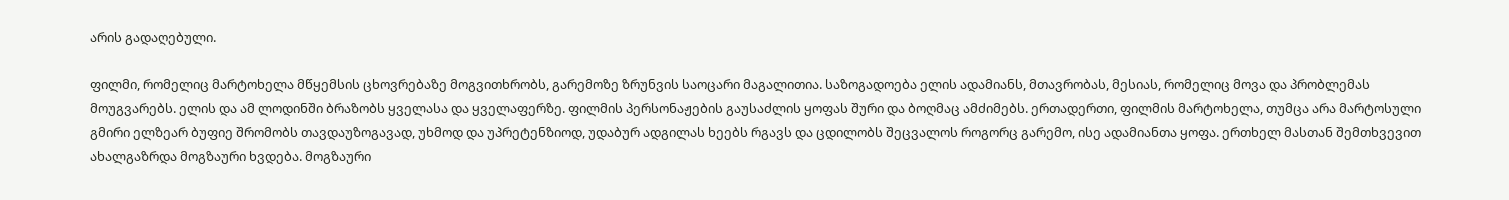არის გადაღებული.

ფილმი, რომელიც მარტოხელა მწყემსის ცხოვრებაზე მოგვითხრობს, გარემოზე ზრუნვის საოცარი მაგალითია. საზოგადოება ელის ადამიანს, მთავრობას, მესიას, რომელიც მოვა და პრობლემას მოუგვარებს. ელის და ამ ლოდინში ბრაზობს ყველასა და ყველაფერზე. ფილმის პერსონაჟების გაუსაძლის ყოფას შური და ბოღმაც ამძიმებს. ერთადერთი, ფილმის მარტოხელა, თუმცა არა მარტოსული გმირი ელზეარ ბუფიე შრომობს თავდაუზოგავად, უხმოდ და უპრეტენზიოდ, უდაბურ ადგილას ხეებს რგავს და ცდილობს შეცვალოს როგორც გარემო, ისე ადამიანთა ყოფა. ერთხელ მასთან შემთხვევით ახალგაზრდა მოგზაური ხვდება. მოგზაური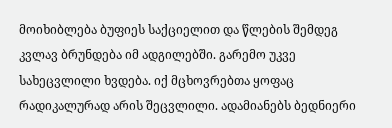მოიხიბლება ბუფიეს საქციელით და წლების შემდეგ კვლავ ბრუნდება იმ ადგილებში. გარემო უკვე სახეცვლილი ხვდება. იქ მცხოვრებთა ყოფაც რადიკალურად არის შეცვლილი. ადამიანებს ბედნიერი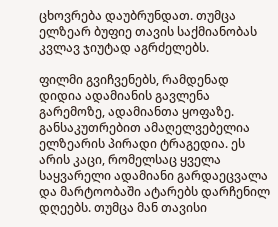ცხოვრება დაუბრუნდათ. თუმცა ელზეარ ბუფიე თავის საქმიანობას კვლავ ჯიუტად აგრძელებს.

ფილმი გვიჩვენებს, რამდენად დიდია ადამიანის გავლენა გარემოზე, ადამიანთა ყოფაზე. განსაკუთრებით ამაღელვებელია ელზეარის პირადი ტრაგედია. ეს არის კაცი, რომელსაც ყველა საყვარელი ადამიანი გარდაეცვალა და მარტოობაში ატარებს დარჩენილ დღეებს. თუმცა მან თავისი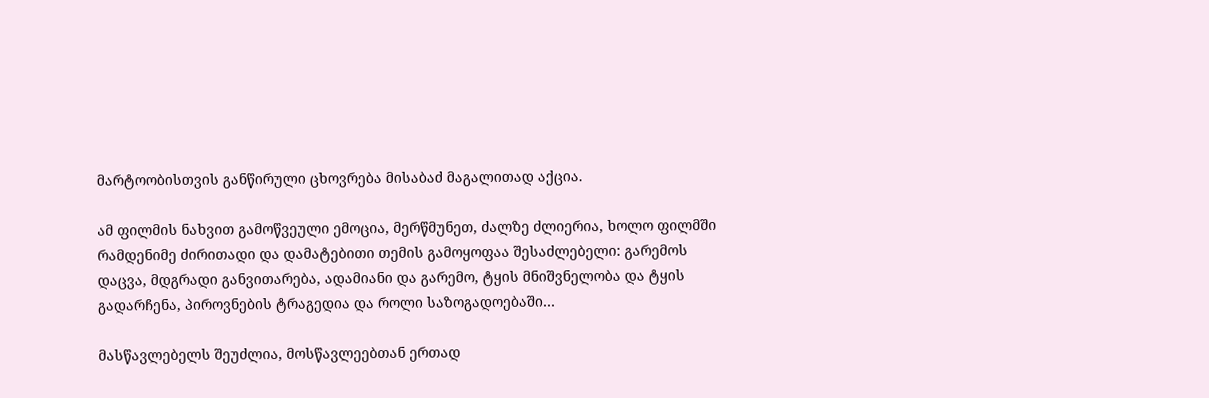მარტოობისთვის განწირული ცხოვრება მისაბაძ მაგალითად აქცია.

ამ ფილმის ნახვით გამოწვეული ემოცია, მერწმუნეთ, ძალზე ძლიერია, ხოლო ფილმში რამდენიმე ძირითადი და დამატებითი თემის გამოყოფაა შესაძლებელი: გარემოს დაცვა, მდგრადი განვითარება, ადამიანი და გარემო, ტყის მნიშვნელობა და ტყის გადარჩენა, პიროვნების ტრაგედია და როლი საზოგადოებაში…

მასწავლებელს შეუძლია, მოსწავლეებთან ერთად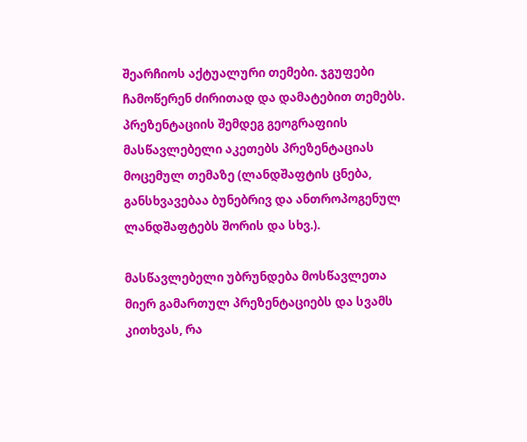შეარჩიოს აქტუალური თემები. ჯგუფები ჩამოწერენ ძირითად და დამატებით თემებს. პრეზენტაციის შემდეგ გეოგრაფიის მასწავლებელი აკეთებს პრეზენტაციას მოცემულ თემაზე (ლანდშაფტის ცნება, განსხვავებაა ბუნებრივ და ანთროპოგენულ ლანდშაფტებს შორის და სხვ.).

მასწავლებელი უბრუნდება მოსწავლეთა მიერ გამართულ პრეზენტაციებს და სვამს კითხვას, რა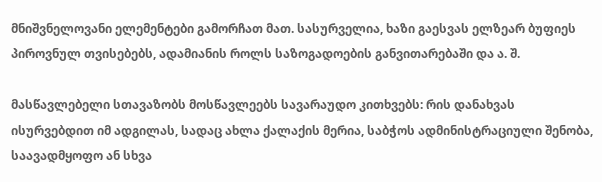მნიშვნელოვანი ელემენტები გამორჩათ მათ. სასურველია, ხაზი გაესვას ელზეარ ბუფიეს პიროვნულ თვისებებს, ადამიანის როლს საზოგადოების განვითარებაში და ა. შ.

მასწავლებელი სთავაზობს მოსწავლეებს სავარაუდო კითხვებს: რის დანახვას ისურვებდით იმ ადგილას, სადაც ახლა ქალაქის მერია, საბჭოს ადმინისტრაციული შენობა, საავადმყოფო ან სხვა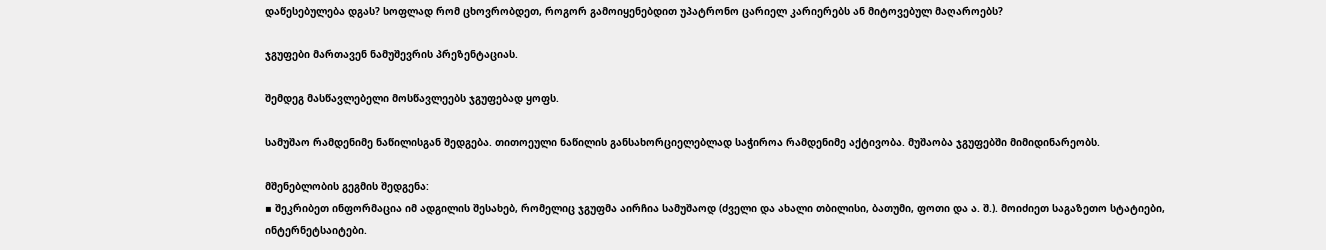დაწესებულება დგას? სოფლად რომ ცხოვრობდეთ, როგორ გამოიყენებდით უპატრონო ცარიელ კარიერებს ან მიტოვებულ მაღაროებს?

ჯგუფები მართავენ ნამუშევრის პრეზენტაციას.

შემდეგ მასწავლებელი მოსწავლეებს ჯგუფებად ყოფს.

სამუშაო რამდენიმე ნაწილისგან შედგება. თითოეული ნაწილის განსახორციელებლად საჭიროა რამდენიმე აქტივობა. მუშაობა ჯგუფებში მიმიდინარეობს.

მშენებლობის გეგმის შედგენა:
▪ შეკრიბეთ ინფორმაცია იმ ადგილის შესახებ, რომელიც ჯგუფმა აირჩია სამუშაოდ (ძველი და ახალი თბილისი, ბათუმი, ფოთი და ა. შ.). მოიძიეთ საგაზეთო სტატიები, ინტერნეტსაიტები.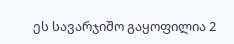ეს სავარჯიშო გაყოფილია 2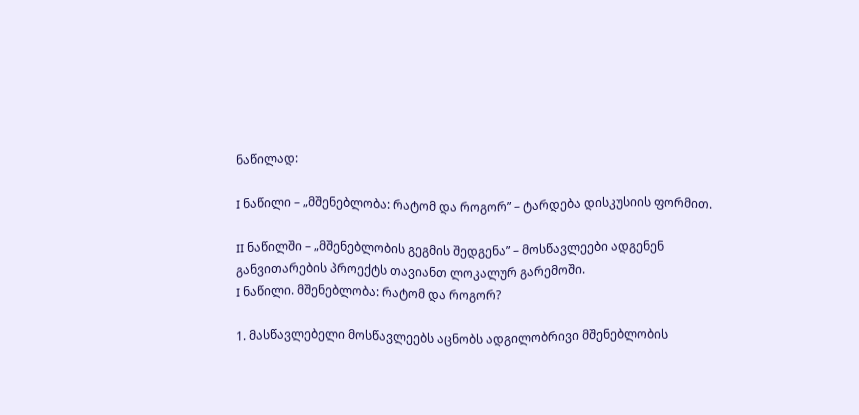ნაწილად:

I ნაწილი – „მშენებლობა: რატომ და როგორ” – ტარდება დისკუსიის ფორმით.

II ნაწილში – „მშენებლობის გეგმის შედგენა” – მოსწავლეები ადგენენ განვითარების პროექტს თავიანთ ლოკალურ გარემოში.
I ნაწილი. მშენებლობა: რატომ და როგორ?

1. მასწავლებელი მოსწავლეებს აცნობს ადგილობრივი მშენებლობის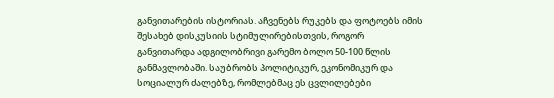განვითარების ისტორიას. აჩვენებს რუკებს და ფოტოებს იმის შესახებ დისკუსიის სტიმულირებისთვის, როგორ განვითარდა ადგილობრივი გარემო ბოლო 50-100 წლის განმავლობაში. საუბრობს პოლიტიკურ, ეკონომიკურ და სოციალურ ძალებზე, რომლებმაც ეს ცვლილებები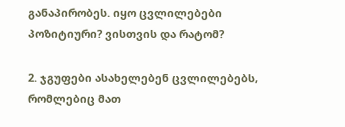განაპირობეს. იყო ცვლილებები პოზიტიური? ვისთვის და რატომ?

2. ჯგუფები ასახელებენ ცვლილებებს, რომლებიც მათ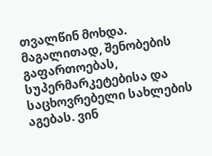თვალწინ მოხდა. მაგალითად, შენობების გაფართოებას, სუპერმარკეტებისა და საცხოვრებელი სახლების აგებას. ვინ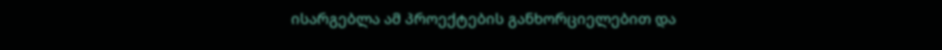ისარგებლა ამ პროექტების განხორციელებით და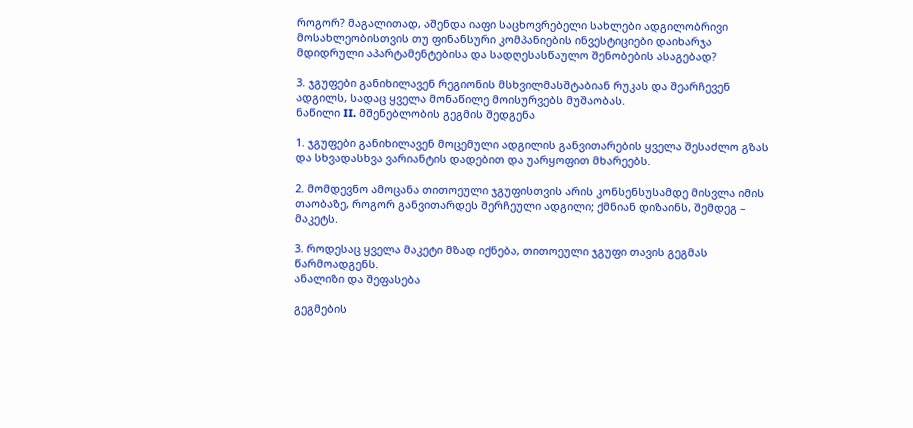როგორ? მაგალითად, აშენდა იაფი საცხოვრებელი სახლები ადგილობრივი მოსახლეობისთვის თუ ფინანსური კომპანიების ინვესტიციები დაიხარჯა მდიდრული აპარტამენტებისა და სადღესასწაულო შენობების ასაგებად?

3. ჯგუფები განიხილავენ რეგიონის მსხვილმასშტაბიან რუკას და შეარჩევენ ადგილს, სადაც ყველა მონაწილე მოისურვებს მუშაობას.
ნაწილი II. მშენებლობის გეგმის შედგენა

1. ჯგუფები განიხილავენ მოცემული ადგილის განვითარების ყველა შესაძლო გზას და სხვადასხვა ვარიანტის დადებით და უარყოფით მხარეებს.

2. მომდევნო ამოცანა თითოეული ჯგუფისთვის არის კონსენსუსამდე მისვლა იმის თაობაზე, როგორ განვითარდეს შერჩეული ადგილი; ქმნიან დიზაინს, შემდეგ – მაკეტს.

3. როდესაც ყველა მაკეტი მზად იქნება, თითოეული ჯგუფი თავის გეგმას წარმოადგენს.
ანალიზი და შეფასება

გეგმების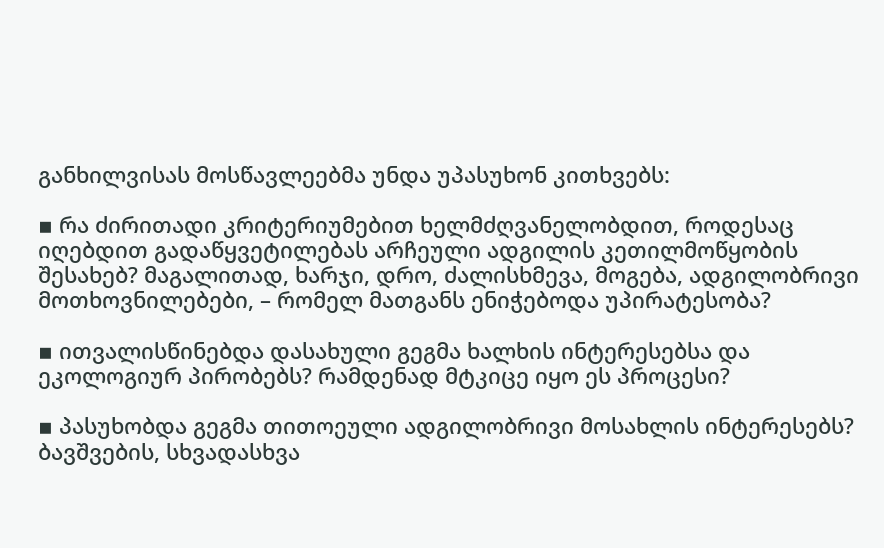განხილვისას მოსწავლეებმა უნდა უპასუხონ კითხვებს:

▪ რა ძირითადი კრიტერიუმებით ხელმძღვანელობდით, როდესაც იღებდით გადაწყვეტილებას არჩეული ადგილის კეთილმოწყობის შესახებ? მაგალითად, ხარჯი, დრო, ძალისხმევა, მოგება, ადგილობრივი მოთხოვნილებები, – რომელ მათგანს ენიჭებოდა უპირატესობა?

▪ ითვალისწინებდა დასახული გეგმა ხალხის ინტერესებსა და ეკოლოგიურ პირობებს? რამდენად მტკიცე იყო ეს პროცესი?

▪ პასუხობდა გეგმა თითოეული ადგილობრივი მოსახლის ინტერესებს? ბავშვების, სხვადასხვა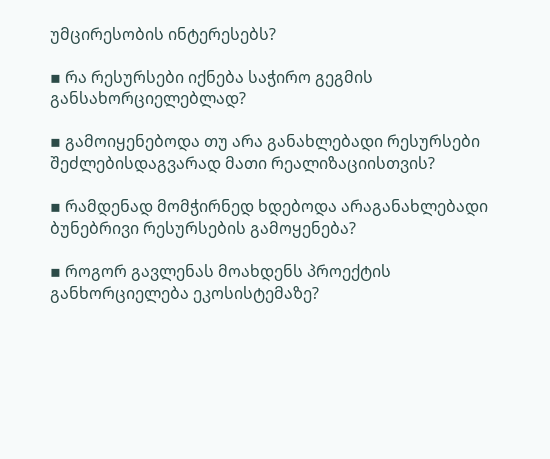უმცირესობის ინტერესებს?

▪ რა რესურსები იქნება საჭირო გეგმის განსახორციელებლად?

▪ გამოიყენებოდა თუ არა განახლებადი რესურსები შეძლებისდაგვარად მათი რეალიზაციისთვის?

▪ რამდენად მომჭირნედ ხდებოდა არაგანახლებადი ბუნებრივი რესურსების გამოყენება?

▪ როგორ გავლენას მოახდენს პროექტის განხორციელება ეკოსისტემაზე?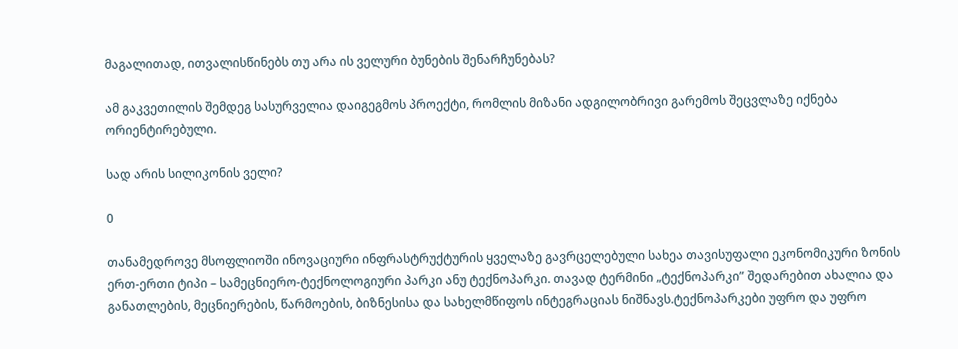მაგალითად, ითვალისწინებს თუ არა ის ველური ბუნების შენარჩუნებას?

ამ გაკვეთილის შემდეგ სასურველია დაიგეგმოს პროექტი, რომლის მიზანი ადგილობრივი გარემოს შეცვლაზე იქნება ორიენტირებული.

სად არის სილიკონის ველი?

0

თანამედროვე მსოფლიოში ინოვაციური ინფრასტრუქტურის ყველაზე გავრცელებული სახეა თავისუფალი ეკონომიკური ზონის ერთ-ერთი ტიპი – სამეცნიერო-ტექნოლოგიური პარკი ანუ ტექნოპარკი. თავად ტერმინი „ტექნოპარკი” შედარებით ახალია და განათლების, მეცნიერების, წარმოების, ბიზნესისა და სახელმწიფოს ინტეგრაციას ნიშნავს.ტექნოპარკები უფრო და უფრო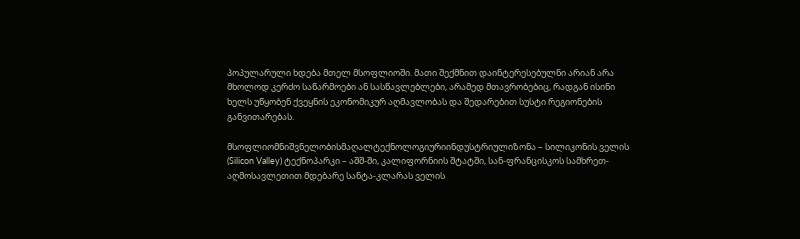პოპულარული ხდება მთელ მსოფლიოში. მათი შექმნით დაინტერესებულნი არიან არა მხოლოდ კერძო საწარმოები ან სასწავლებლები, არამედ მთავრობებიც, რადგან ისინი ხელს უწყობენ ქვეყნის ეკონომიკურ აღმავლობას და შედარებით სუსტი რეგიონების განვითარებას.

მსოფლიომნიშვნელობისმაღალტექნოლოგიურიინდუსტრიულიზონა – სილიკონის ველის (Silicon Valley) ტექნოპარკი – აშშ-ში, კალიფორნიის შტატში, სან-ფრანცისკოს სამხრეთ-აღმოსავლეთით მდებარე სანტა-კლარას ველის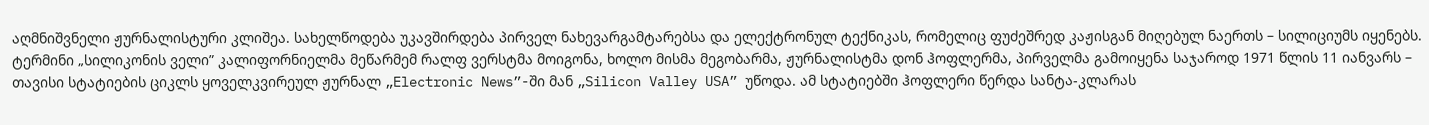აღმნიშვნელი ჟურნალისტური კლიშეა. სახელწოდება უკავშირდება პირველ ნახევარგამტარებსა და ელექტრონულ ტექნიკას, რომელიც ფუძეშრედ კაჟისგან მიღებულ ნაერთს – სილიციუმს იყენებს. ტერმინი „სილიკონის ველი” კალიფორნიელმა მეწარმემ რალფ ვერსტმა მოიგონა, ხოლო მისმა მეგობარმა, ჟურნალისტმა დონ ჰოფლერმა, პირველმა გამოიყენა საჯაროდ 1971 წლის 11 იანვარს – თავისი სტატიების ციკლს ყოველკვირეულ ჟურნალ „Electronic News”-ში მან „Silicon Valley USA” უწოდა. ამ სტატიებში ჰოფლერი წერდა სანტა-კლარას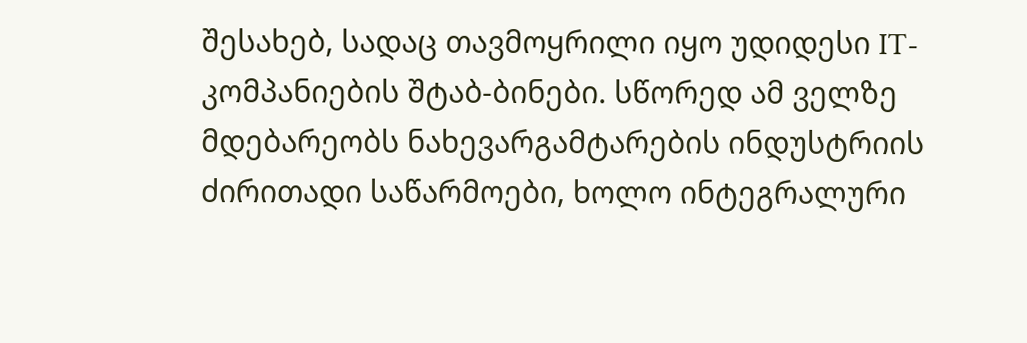შესახებ, სადაც თავმოყრილი იყო უდიდესი IT-კომპანიების შტაბ-ბინები. სწორედ ამ ველზე მდებარეობს ნახევარგამტარების ინდუსტრიის ძირითადი საწარმოები, ხოლო ინტეგრალური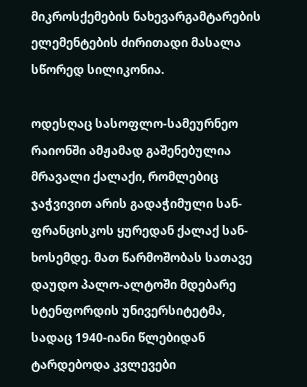მიკროსქემების ნახევარგამტარების ელემენტების ძირითადი მასალა სწორედ სილიკონია.

ოდესღაც სასოფლო-სამეურნეო რაიონში ამჟამად გაშენებულია მრავალი ქალაქი, რომლებიც ჯაჭვივით არის გადაჭიმული სან-ფრანცისკოს ყურედან ქალაქ სან-ხოსემდე. მათ წარმოშობას სათავე დაუდო პალო-ალტოში მდებარე სტენფორდის უნივერსიტეტმა, სადაც 1940-იანი წლებიდან ტარდებოდა კვლევები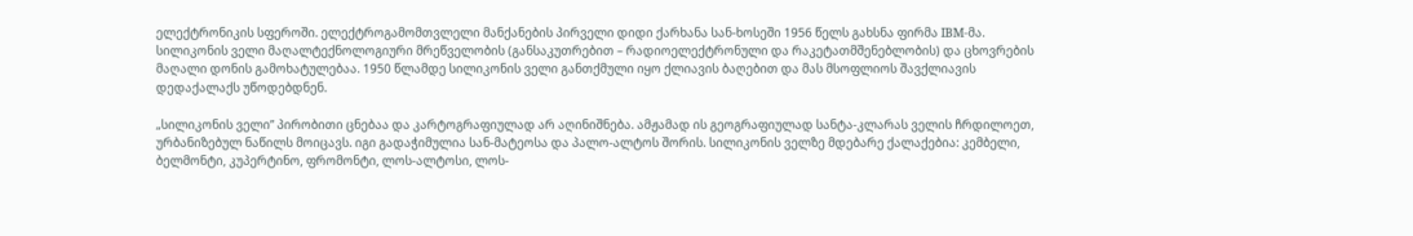ელექტრონიკის სფეროში. ელექტროგამომთვლელი მანქანების პირველი დიდი ქარხანა სან-ხოსეში 1956 წელს გახსნა ფირმა IBM-მა. სილიკონის ველი მაღალტექნოლოგიური მრეწველობის (განსაკუთრებით – რადიოელექტრონული და რაკეტათმშენებლობის) და ცხოვრების მაღალი დონის გამოხატულებაა. 1950 წლამდე სილიკონის ველი განთქმული იყო ქლიავის ბაღებით და მას მსოფლიოს შავქლიავის დედაქალაქს უწოდებდნენ.

„სილიკონის ველი” პირობითი ცნებაა და კარტოგრაფიულად არ აღინიშნება. ამჟამად ის გეოგრაფიულად სანტა-კლარას ველის ჩრდილოეთ, ურბანიზებულ ნაწილს მოიცავს. იგი გადაჭიმულია სან-მატეოსა და პალო-ალტოს შორის. სილიკონის ველზე მდებარე ქალაქებია: კემბელი, ბელმონტი, კუპერტინო, ფრომონტი, ლოს-ალტოსი, ლოს-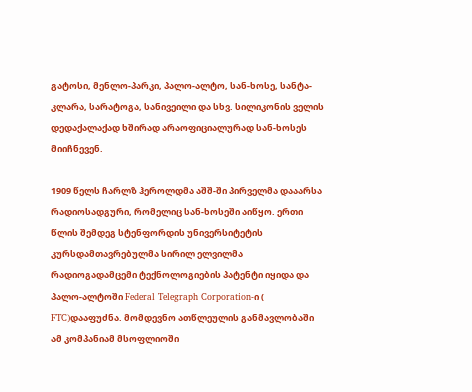გატოსი, მენლო-პარკი, პალო-ალტო, სან-ხოსე, სანტა-კლარა, სარატოგა, სანივეილი და სხვ. სილიკონის ველის დედაქალაქად ხშირად არაოფიციალურად სან-ხოსეს მიიჩნევენ.

1909 წელს ჩარლზ ჰეროლდმა აშშ-ში პირველმა დააარსა რადიოსადგური, რომელიც სან-ხოსეში აიწყო. ერთი წლის შემდეგ სტენფორდის უნივერსიტეტის კურსდამთავრებულმა სირილ ელვილმა რადიოგადამცემი ტექნოლოგიების პატენტი იყიდა და პალო-ალტოში Federal Telegraph Corporation-ი ( FTC)დააფუძნა. მომდევნო ათწლეულის განმავლობაში ამ კომპანიამ მსოფლიოში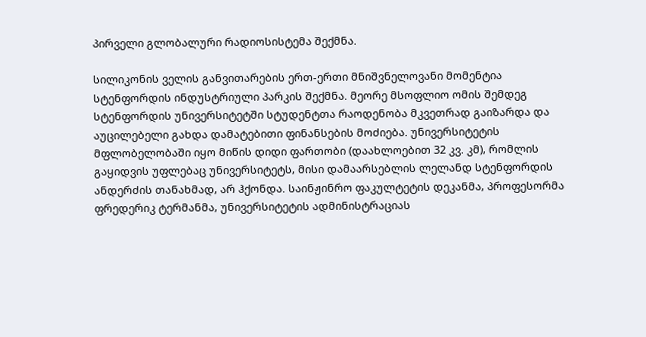პირველი გლობალური რადიოსისტემა შექმნა.

სილიკონის ველის განვითარების ერთ-ერთი მნიშვნელოვანი მომენტია სტენფორდის ინდუსტრიული პარკის შექმნა. მეორე მსოფლიო ომის შემდეგ სტენფორდის უნივერსიტეტში სტუდენტთა რაოდენობა მკვეთრად გაიზარდა და აუცილებელი გახდა დამატებითი ფინანსების მოძიება. უნივერსიტეტის მფლობელობაში იყო მიწის დიდი ფართობი (დაახლოებით 32 კვ. კმ), რომლის გაყიდვის უფლებაც უნივერსიტეტს, მისი დამაარსებლის ლელანდ სტენფორდის ანდერძის თანახმად, არ ჰქონდა. საინჟინრო ფაკულტეტის დეკანმა, პროფესორმა ფრედერიკ ტერმანმა, უნივერსიტეტის ადმინისტრაციას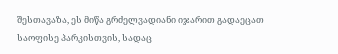შესთავაზა, ეს მიწა გრძელვადიანი იჯარით გადაეცათ საოფისე პარკისთვის, სადაც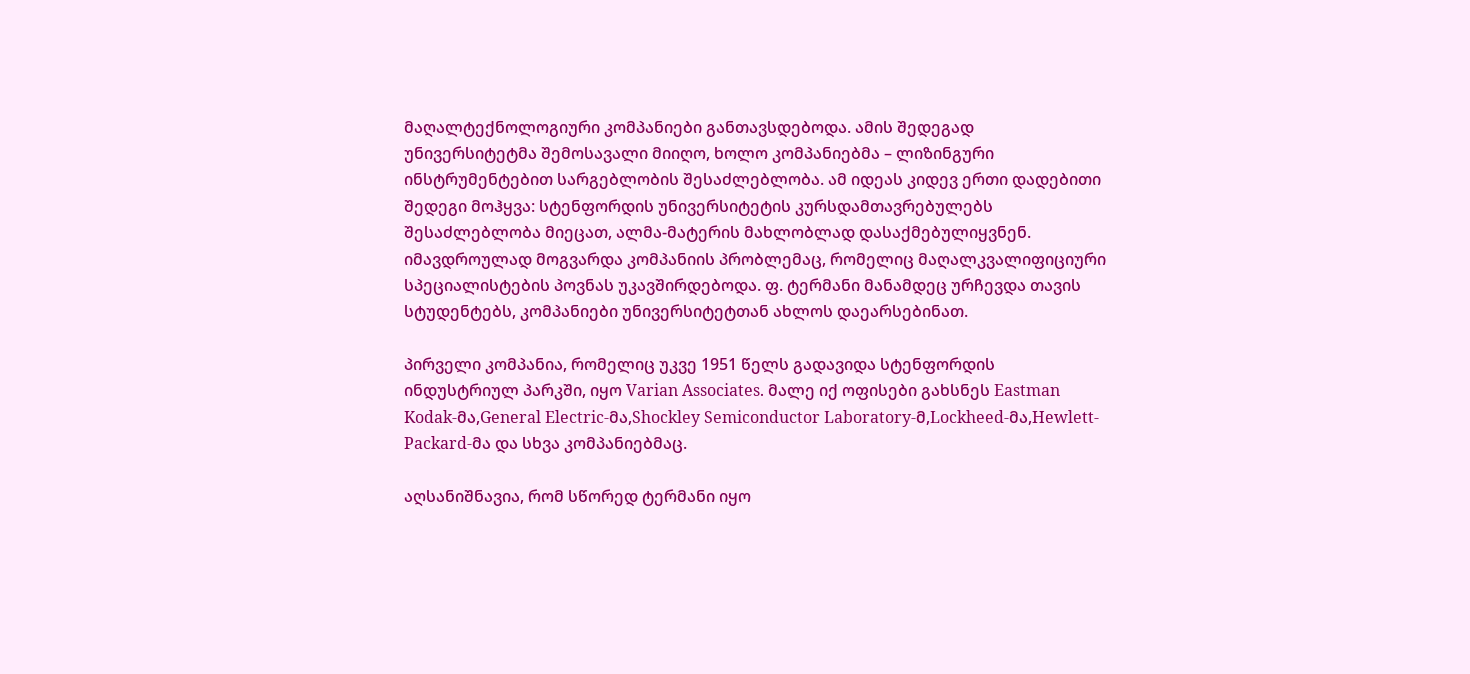მაღალტექნოლოგიური კომპანიები განთავსდებოდა. ამის შედეგად უნივერსიტეტმა შემოსავალი მიიღო, ხოლო კომპანიებმა – ლიზინგური ინსტრუმენტებით სარგებლობის შესაძლებლობა. ამ იდეას კიდევ ერთი დადებითი შედეგი მოჰყვა: სტენფორდის უნივერსიტეტის კურსდამთავრებულებს შესაძლებლობა მიეცათ, ალმა-მატერის მახლობლად დასაქმებულიყვნენ. იმავდროულად მოგვარდა კომპანიის პრობლემაც, რომელიც მაღალკვალიფიციური სპეციალისტების პოვნას უკავშირდებოდა. ფ. ტერმანი მანამდეც ურჩევდა თავის სტუდენტებს, კომპანიები უნივერსიტეტთან ახლოს დაეარსებინათ.

პირველი კომპანია, რომელიც უკვე 1951 წელს გადავიდა სტენფორდის ინდუსტრიულ პარკში, იყო Varian Associates. მალე იქ ოფისები გახსნეს Eastman Kodak-მა,General Electric-მა,Shockley Semiconductor Laboratory-მ,Lockheed-მა,Hewlett-Packard-მა და სხვა კომპანიებმაც.

აღსანიშნავია, რომ სწორედ ტერმანი იყო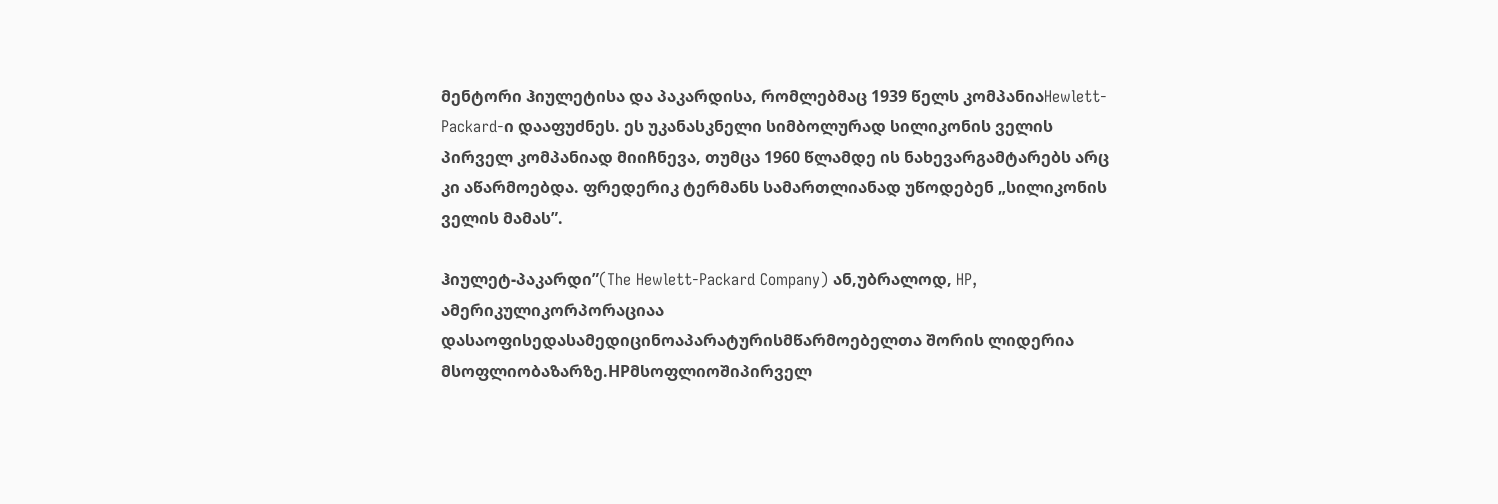მენტორი ჰიულეტისა და პაკარდისა, რომლებმაც 1939 წელს კომპანიაHewlett-Packard-ი დააფუძნეს. ეს უკანასკნელი სიმბოლურად სილიკონის ველის პირველ კომპანიად მიიჩნევა, თუმცა 1960 წლამდე ის ნახევარგამტარებს არც კი აწარმოებდა. ფრედერიკ ტერმანს სამართლიანად უწოდებენ „სილიკონის ველის მამას”.

ჰიულეტ-პაკარდი”(The Hewlett-Packard Company) ან,უბრალოდ, HP, ამერიკულიკორპორაციაა დასაოფისედასამედიცინოაპარატურისმწარმოებელთა შორის ლიდერია მსოფლიობაზარზე.HPმსოფლიოშიპირველ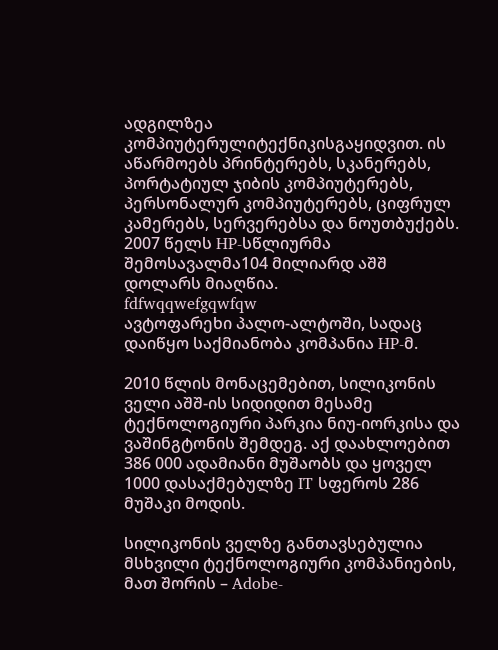ადგილზეა კომპიუტერულიტექნიკისგაყიდვით. ის აწარმოებს პრინტერებს, სკანერებს, პორტატიულ ჯიბის კომპიუტერებს, პერსონალურ კომპიუტერებს, ციფრულ კამერებს, სერვერებსა და ნოუთბუქებს. 2007 წელს HP-სწლიურმა შემოსავალმა104 მილიარდ აშშ დოლარს მიაღწია.
fdfwqqwefgqwfqw
ავტოფარეხი პალო-ალტოში, სადაც დაიწყო საქმიანობა კომპანია HP-მ.

2010 წლის მონაცემებით, სილიკონის ველი აშშ-ის სიდიდით მესამე ტექნოლოგიური პარკია ნიუ-იორკისა და ვაშინგტონის შემდეგ. აქ დაახლოებით 386 000 ადამიანი მუშაობს და ყოველ 1000 დასაქმებულზე IT სფეროს 286 მუშაკი მოდის.

სილიკონის ველზე განთავსებულია მსხვილი ტექნოლოგიური კომპანიების, მათ შორის – Adobe-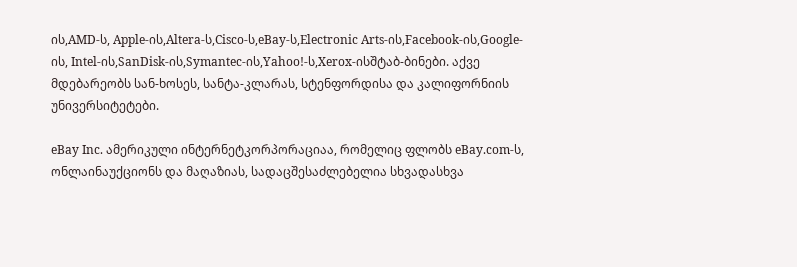ის,AMD-ს, Apple-ის,Altera-ს,Cisco-ს,eBay-ს,Electronic Arts-ის,Facebook-ის,Google-ის, Intel-ის,SanDisk-ის,Symantec-ის,Yahoo!-ს,Xerox-ისშტაბ-ბინები. აქვე მდებარეობს სან-ხოსეს, სანტა-კლარას, სტენფორდისა და კალიფორნიის უნივერსიტეტები.

eBay Inc. ამერიკული ინტერნეტკორპორაციაა, რომელიც ფლობს eBay.com-ს, ონლაინაუქციონს და მაღაზიას, სადაცშესაძლებელია სხვადასხვა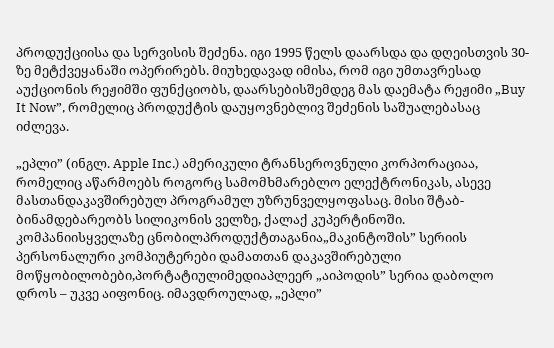პროდუქციისა და სერვისის შეძენა. იგი 1995 წელს დაარსდა და დღეისთვის 30-ზე მეტქვეყანაში ოპერირებს. მიუხედავად იმისა, რომ იგი უმთავრესად აუქციონის რეჟიმში ფუნქციობს, დაარსებისშემდეგ მას დაემატა რეჟიმი „Buy It Now”, რომელიც პროდუქტის დაუყოვნებლივ შეძენის საშუალებასაც იძლევა.

„ეპლი” (ინგლ. Apple Inc.) ამერიკული ტრანსეროვნული კორპორაციაა, რომელიც აწარმოებს როგორც სამომხმარებლო ელექტრონიკას, ასევე მასთანდაკავშირებულ პროგრამულ უზრუნველყოფასაც. მისი შტაბ-ბინამდებარეობს სილიკონის ველზე, ქალაქ კუპერტინოში. კომპანიისყველაზე ცნობილპროდუქტთაგანია„მაკინტოშის” სერიის პერსონალური კომპიუტერები დამათთან დაკავშირებული მოწყობილობები,პორტატიულიმედიაპლეერ „აიპოდის” სერია დაბოლო დროს – უკვე აიფონიც. იმავდროულად, „ეპლი”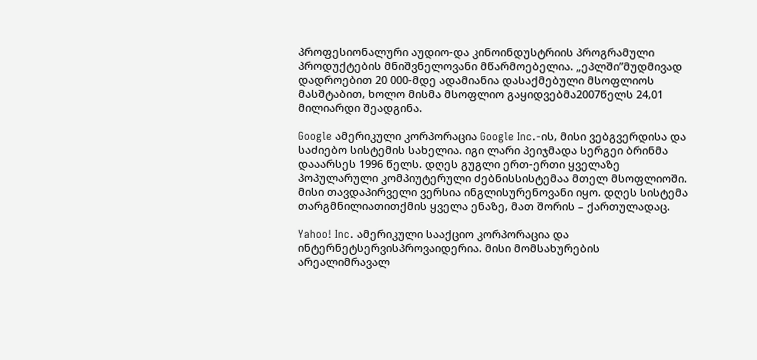პროფესიონალური აუდიო-და კინოინდუსტრიის პროგრამული პროდუქტების მნიშვნელოვანი მწარმოებელია. „ეპლში”მუდმივად დადროებით 20 000-მდე ადამიანია დასაქმებული მსოფლიოს მასშტაბით, ხოლო მისმა მსოფლიო გაყიდვებმა2007წელს 24,01 მილიარდი შეადგინა.

Google ამერიკული კორპორაცია Google Inc.-ის, მისი ვებგვერდისა და საძიებო სისტემის სახელია. იგი ლარი პეიჯმადა სერგეი ბრინმა დააარსეს 1996 წელს. დღეს გუგლი ერთ-ერთი ყველაზე პოპულარული კომპიუტერული ძებნისსისტემაა მთელ მსოფლიოში. მისი თავდაპირველი ვერსია ინგლისურენოვანი იყო. დღეს სისტემა თარგმნილიათითქმის ყველა ენაზე, მათ შორის – ქართულადაც.

Yahoo! Inc. ამერიკული სააქციო კორპორაცია და ინტერნეტსერვისპროვაიდერია. მისი მომსახურების არეალიმრავალ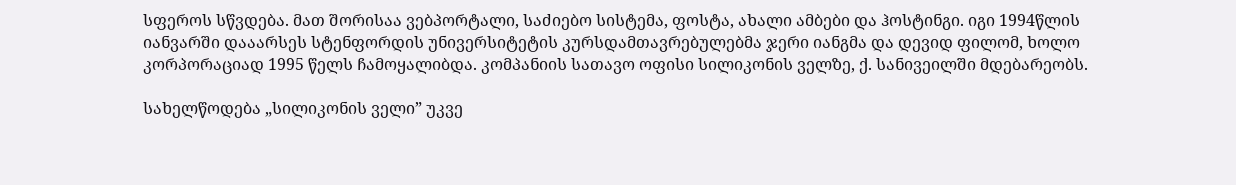სფეროს სწვდება. მათ შორისაა ვებპორტალი, საძიებო სისტემა, ფოსტა, ახალი ამბები და ჰოსტინგი. იგი 1994წლის იანვარში დააარსეს სტენფორდის უნივერსიტეტის კურსდამთავრებულებმა ჯერი იანგმა და დევიდ ფილომ, ხოლო კორპორაციად 1995 წელს ჩამოყალიბდა. კომპანიის სათავო ოფისი სილიკონის ველზე, ქ. სანივეილში მდებარეობს.

სახელწოდება „სილიკონის ველი” უკვე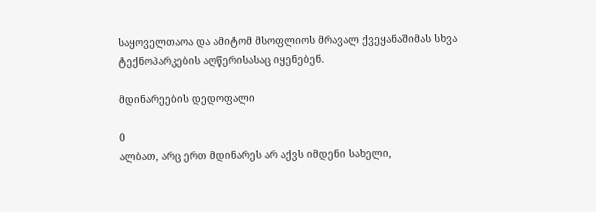საყოველთაოა და ამიტომ მსოფლიოს მრავალ ქვეყანაშიმას სხვა ტექნოპარკების აღწერისასაც იყენებენ.

მდინარეების დედოფალი

0
ალბათ, არც ერთ მდინარეს არ აქვს იმდენი სახელი,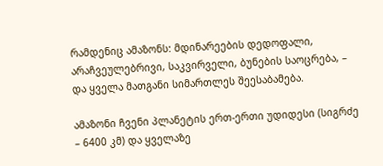რამდენიც ამაზონს: მდინარეების დედოფალი, არაჩვეულებრივი, საკვირველი, ბუნების საოცრება, – და ყველა მათგანი სიმართლეს შეესაბამება.

ამაზონი ჩვენი პლანეტის ერთ-ერთი უდიდესი (სიგრძე – 6400 კმ) და ყველაზე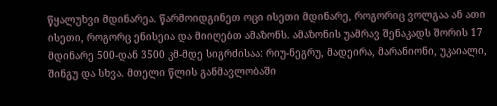წყალუხვი მდინარეა. წარმოიდგინეთ ოცი ისეთი მდინარე, როგორიც ვოლგაა ან ათი ისეთი, როგორც ენისეია და მიიღებთ ამაზონს. ამაზონის უამრავ შენაკადს შორის 17 მდინარე 500-დან 3500 კმ-მდე სიგრძისაა: რიუ-ნეგრუ, მადეირა, მარანიონი, უკაიალი, შინგუ და სხვა. მთელი წლის განმავლობაში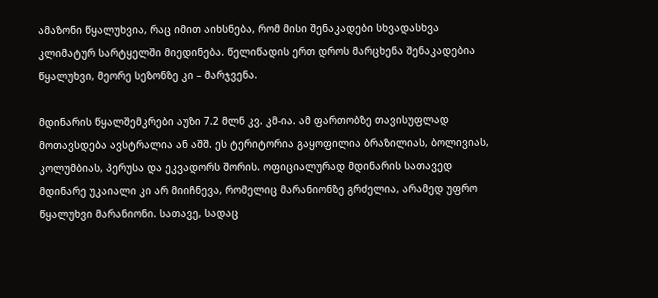ამაზონი წყალუხვია, რაც იმით აიხსნება, რომ მისი შენაკადები სხვადასხვა კლიმატურ სარტყელში მიედინება. წელიწადის ერთ დროს მარცხენა შენაკადებია წყალუხვი, მეორე სეზონზე კი – მარჯვენა.

მდინარის წყალშემკრები აუზი 7.2 მლნ კვ. კმ-ია. ამ ფართობზე თავისუფლად მოთავსდება ავსტრალია ან აშშ. ეს ტერიტორია გაყოფილია ბრაზილიას, ბოლივიას, კოლუმბიას, პერუსა და ეკვადორს შორის. ოფიციალურად მდინარის სათავედ მდინარე უკაიალი კი არ მიიჩნევა, რომელიც მარანიონზე გრძელია, არამედ უფრო წყალუხვი მარანიონი. სათავე, სადაც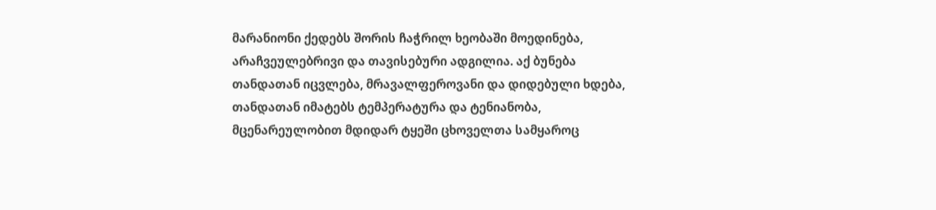მარანიონი ქედებს შორის ჩაჭრილ ხეობაში მოედინება, არაჩვეულებრივი და თავისებური ადგილია. აქ ბუნება თანდათან იცვლება, მრავალფეროვანი და დიდებული ხდება, თანდათან იმატებს ტემპერატურა და ტენიანობა, მცენარეულობით მდიდარ ტყეში ცხოველთა სამყაროც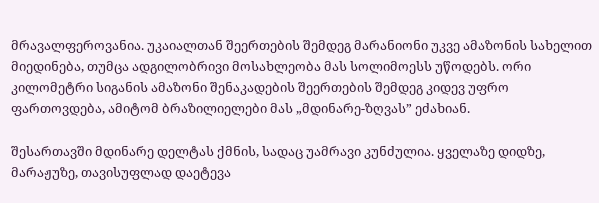მრავალფეროვანია. უკაიალთან შეერთების შემდეგ მარანიონი უკვე ამაზონის სახელით მიედინება, თუმცა ადგილობრივი მოსახლეობა მას სოლიმოესს უწოდებს. ორი კილომეტრი სიგანის ამაზონი შენაკადების შეერთების შემდეგ კიდევ უფრო ფართოვდება, ამიტომ ბრაზილიელები მას „მდინარე-ზღვას” ეძახიან.

შესართავში მდინარე დელტას ქმნის, სადაც უამრავი კუნძულია. ყველაზე დიდზე, მარაჟუზე, თავისუფლად დაეტევა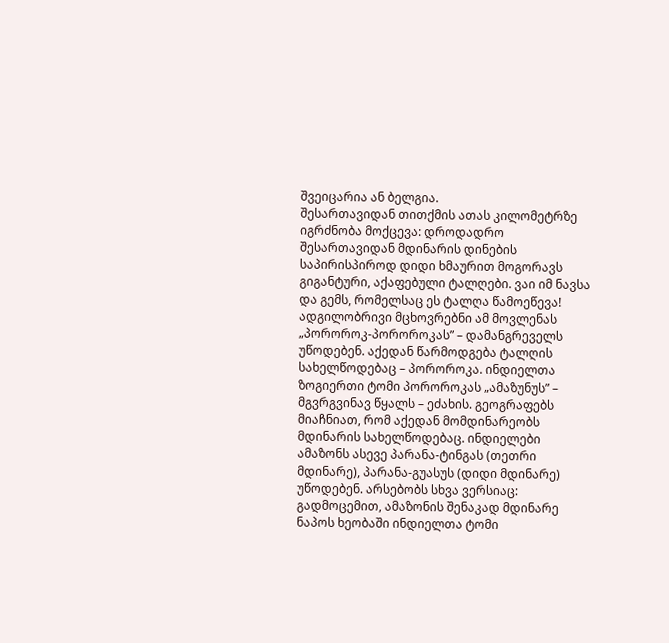შვეიცარია ან ბელგია.
შესართავიდან თითქმის ათას კილომეტრზე იგრძნობა მოქცევა: დროდადრო შესართავიდან მდინარის დინების საპირისპიროდ დიდი ხმაურით მოგორავს გიგანტური, აქაფებული ტალღები. ვაი იმ ნავსა და გემს, რომელსაც ეს ტალღა წამოეწევა! ადგილობრივი მცხოვრებნი ამ მოვლენას „პოროროკ-პოროროკას” – დამანგრეველს უწოდებენ. აქედან წარმოდგება ტალღის სახელწოდებაც – პოროროკა. ინდიელთა ზოგიერთი ტომი პოროროკას „ამაზუნუს” – მგვრგვინავ წყალს – ეძახის. გეოგრაფებს მიაჩნიათ, რომ აქედან მომდინარეობს მდინარის სახელწოდებაც. ინდიელები ამაზონს ასევე პარანა-ტინგას (თეთრი მდინარე), პარანა-გუასუს (დიდი მდინარე) უწოდებენ. არსებობს სხვა ვერსიაც: გადმოცემით, ამაზონის შენაკად მდინარე ნაპოს ხეობაში ინდიელთა ტომი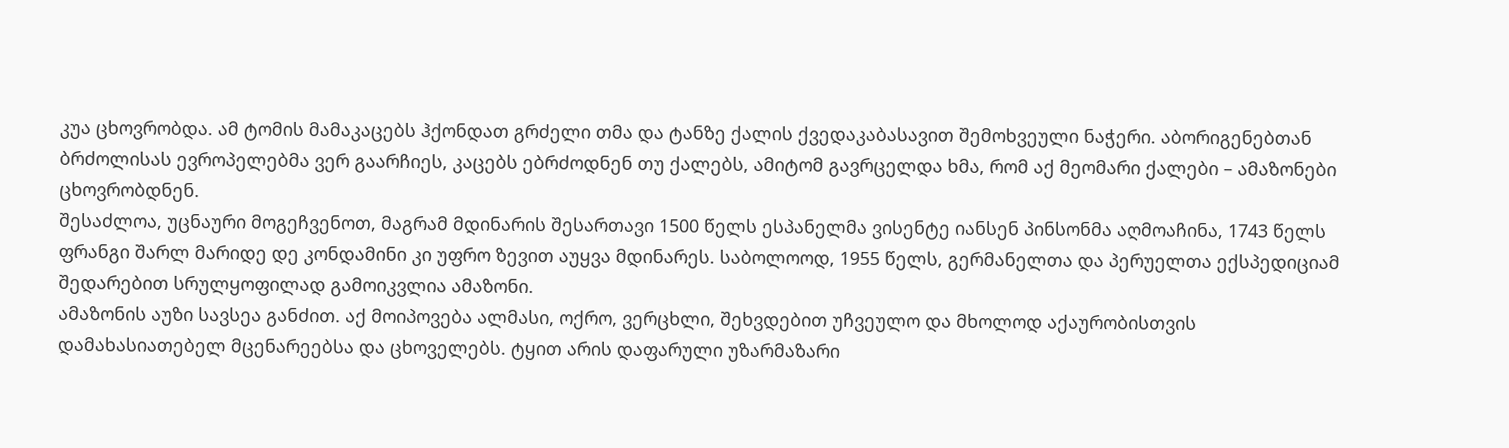კუა ცხოვრობდა. ამ ტომის მამაკაცებს ჰქონდათ გრძელი თმა და ტანზე ქალის ქვედაკაბასავით შემოხვეული ნაჭერი. აბორიგენებთან ბრძოლისას ევროპელებმა ვერ გაარჩიეს, კაცებს ებრძოდნენ თუ ქალებს, ამიტომ გავრცელდა ხმა, რომ აქ მეომარი ქალები – ამაზონები ცხოვრობდნენ.
შესაძლოა, უცნაური მოგეჩვენოთ, მაგრამ მდინარის შესართავი 1500 წელს ესპანელმა ვისენტე იანსენ პინსონმა აღმოაჩინა, 1743 წელს ფრანგი შარლ მარიდე დე კონდამინი კი უფრო ზევით აუყვა მდინარეს. საბოლოოდ, 1955 წელს, გერმანელთა და პერუელთა ექსპედიციამ შედარებით სრულყოფილად გამოიკვლია ამაზონი.
ამაზონის აუზი სავსეა განძით. აქ მოიპოვება ალმასი, ოქრო, ვერცხლი, შეხვდებით უჩვეულო და მხოლოდ აქაურობისთვის დამახასიათებელ მცენარეებსა და ცხოველებს. ტყით არის დაფარული უზარმაზარი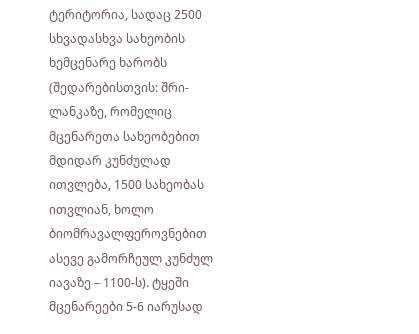ტერიტორია, სადაც 2500 სხვადასხვა სახეობის ხემცენარე ხარობს (შედარებისთვის: შრი-ლანკაზე, რომელიც მცენარეთა სახეობებით მდიდარ კუნძულად ითვლება, 1500 სახეობას ითვლიან, ხოლო ბიომრავალფეროვნებით ასევე გამორჩეულ კუნძულ იავაზე – 1100-ს). ტყეში მცენარეები 5-6 იარუსად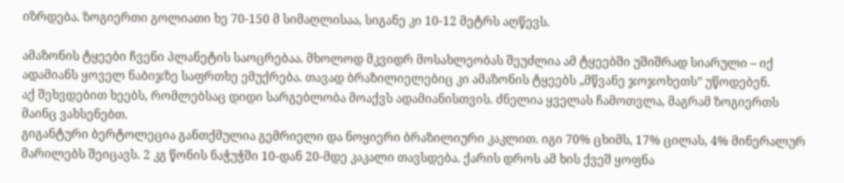იზრდება. ზოგიერთი გოლიათი ხე 70-150 მ სიმაღლისაა, სიგანე კი 10-12 მეტრს აღწევს.

ამაზონის ტყეები ჩვენი პლანეტის საოცრებაა. მხოლოდ მკვიდრ მოსახლეობას შეუძლია ამ ტყეებში უშიშრად სიარული – იქ ადამიანს ყოველ ნაბიჯზე საფრთხე ემუქრება. თავად ბრაზილიელებიც კი ამაზონის ტყეებს „მწვანე ჯოჯოხეთს” უწოდებენ.
აქ შეხვდებით ხეებს, რომლებსაც დიდი სარგებლობა მოაქვს ადამიანისთვის. ძნელია ყველას ჩამოთვლა, მაგრამ ზოგიერთს მაინც ვახსენებთ.
გიგანტური ბერტოლეცია განთქმულია გემრიელი და ნოყიერი ბრაზილიური კაკლით. იგი 70% ცხიმს, 17% ცილას, 4% მინერალურ მარილებს შეიცავს. 2 კგ წონის ნაჭუჭში 10-დან 20-მდე კაკალი თავსდება. ქარის დროს ამ ხის ქვეშ ყოფნა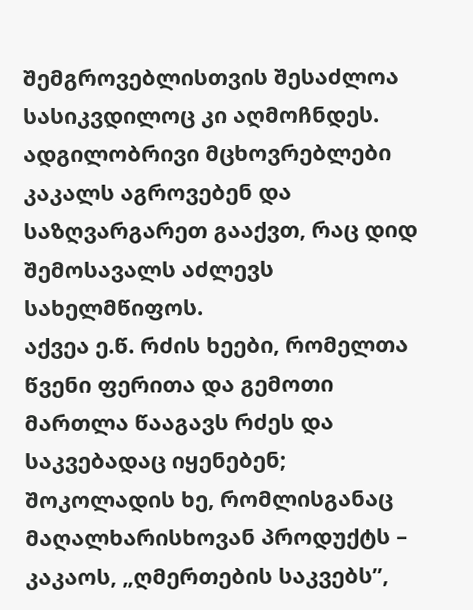შემგროვებლისთვის შესაძლოა სასიკვდილოც კი აღმოჩნდეს. ადგილობრივი მცხოვრებლები კაკალს აგროვებენ და საზღვარგარეთ გააქვთ, რაც დიდ შემოსავალს აძლევს სახელმწიფოს.
აქვეა ე.წ. რძის ხეები, რომელთა წვენი ფერითა და გემოთი მართლა წააგავს რძეს და საკვებადაც იყენებენ; შოკოლადის ხე, რომლისგანაც მაღალხარისხოვან პროდუქტს – კაკაოს, „ღმერთების საკვებს”,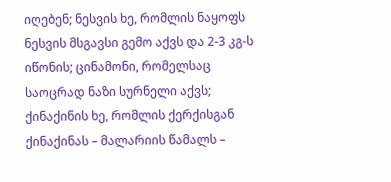იღებენ; ნესვის ხე, რომლის ნაყოფს ნესვის მსგავსი გემო აქვს და 2-3 კგ-ს იწონის; ცინამონი, რომელსაც საოცრად ნაზი სურნელი აქვს; ქინაქინის ხე, რომლის ქერქისგან ქინაქინას – მალარიის წამალს –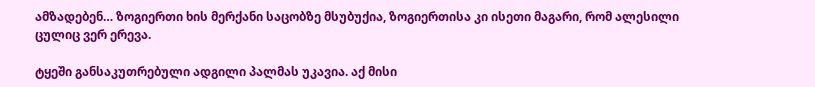ამზადებენ… ზოგიერთი ხის მერქანი საცობზე მსუბუქია, ზოგიერთისა კი ისეთი მაგარი, რომ ალესილი ცულიც ვერ ერევა.

ტყეში განსაკუთრებული ადგილი პალმას უკავია. აქ მისი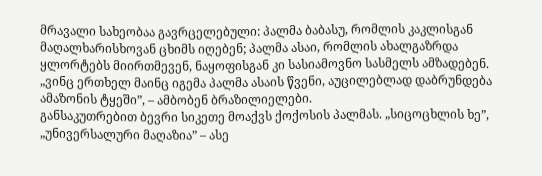მრავალი სახეობაა გავრცელებული: პალმა ბაბასუ, რომლის კაკლისგან მაღალხარისხოვან ცხიმს იღებენ; პალმა ასაი, რომლის ახალგაზრდა ყლორტებს მიირთმევენ, ნაყოფისგან კი სასიამოვნო სასმელს ამზადებენ. „ვინც ერთხელ მაინც იგემა პალმა ასაის წვენი, აუცილებლად დაბრუნდება ამაზონის ტყეში”, – ამბობენ ბრაზილიელები.
განსაკუთრებით ბევრი სიკეთე მოაქვს ქოქოსის პალმას. „სიცოცხლის ხე”, „უნივერსალური მაღაზია” – ასე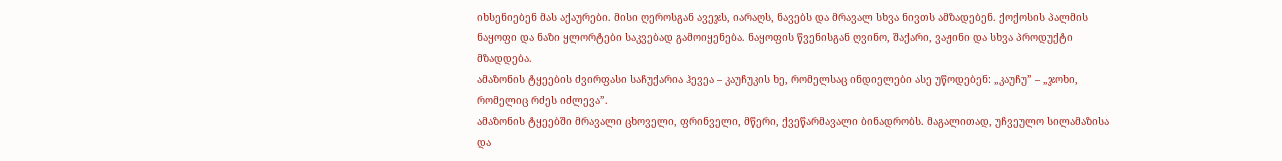იხსენიებენ მას აქაურები. მისი ღეროსგან ავეჯს, იარაღს, ნავებს და მრავალ სხვა ნივთს ამზადებენ. ქოქოსის პალმის ნაყოფი და ნაზი ყლორტები საკვებად გამოიყენება. ნაყოფის წვენისგან ღვინო, შაქარი, ვაჟინი და სხვა პროდუქტი მზადდება.
ამაზონის ტყეების ძვირფასი საჩუქარია ჰევეა – კაუჩუკის ხე, რომელსაც ინდიელები ასე უწოდებენ: „კაუჩუ” – „ჯოხი, რომელიც რძეს იძლევა”.
ამაზონის ტყეებში მრავალი ცხოველი, ფრინველი, მწერი, ქვეწარმავალი ბინადრობს. მაგალითად, უჩვეულო სილამაზისა და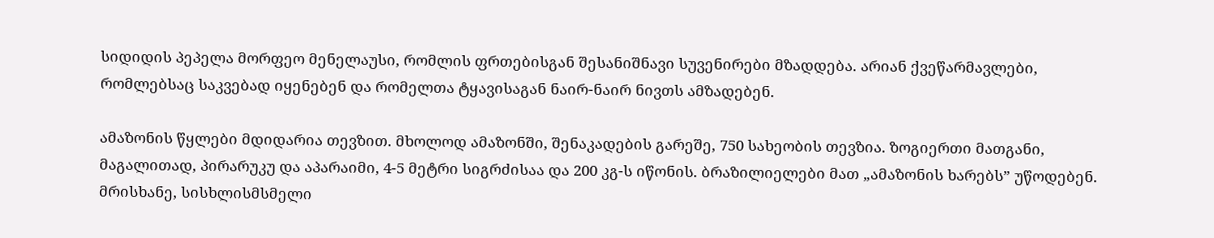სიდიდის პეპელა მორფეო მენელაუსი, რომლის ფრთებისგან შესანიშნავი სუვენირები მზადდება. არიან ქვეწარმავლები, რომლებსაც საკვებად იყენებენ და რომელთა ტყავისაგან ნაირ-ნაირ ნივთს ამზადებენ.

ამაზონის წყლები მდიდარია თევზით. მხოლოდ ამაზონში, შენაკადების გარეშე, 750 სახეობის თევზია. ზოგიერთი მათგანი, მაგალითად, პირარუკუ და აპარაიმი, 4-5 მეტრი სიგრძისაა და 200 კგ-ს იწონის. ბრაზილიელები მათ „ამაზონის ხარებს” უწოდებენ. მრისხანე, სისხლისმსმელი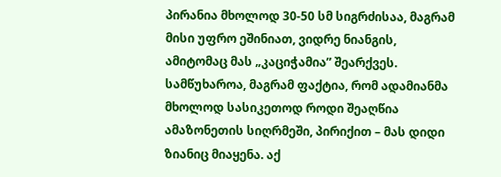პირანია მხოლოდ 30-50 სმ სიგრძისაა, მაგრამ მისი უფრო ეშინიათ, ვიდრე ნიანგის, ამიტომაც მას „კაციჭამია” შეარქვეს.
სამწუხაროა, მაგრამ ფაქტია, რომ ადამიანმა მხოლოდ სასიკეთოდ როდი შეაღწია ამაზონეთის სიღრმეში, პირიქით – მას დიდი ზიანიც მიაყენა. აქ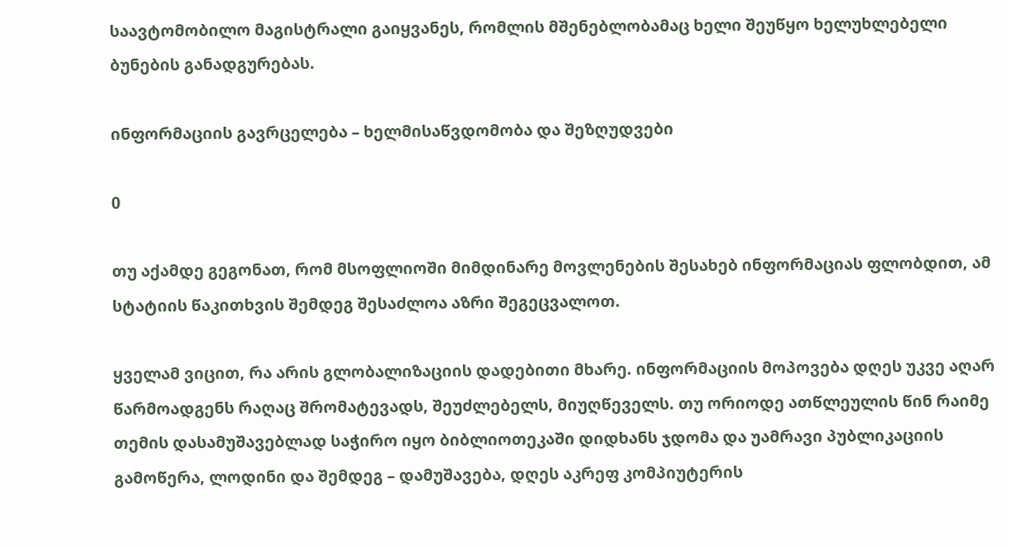საავტომობილო მაგისტრალი გაიყვანეს, რომლის მშენებლობამაც ხელი შეუწყო ხელუხლებელი ბუნების განადგურებას.

ინფორმაციის გავრცელება – ხელმისაწვდომობა და შეზღუდვები

0

თუ აქამდე გეგონათ, რომ მსოფლიოში მიმდინარე მოვლენების შესახებ ინფორმაციას ფლობდით, ამ სტატიის წაკითხვის შემდეგ შესაძლოა აზრი შეგეცვალოთ.

ყველამ ვიცით, რა არის გლობალიზაციის დადებითი მხარე. ინფორმაციის მოპოვება დღეს უკვე აღარ წარმოადგენს რაღაც შრომატევადს, შეუძლებელს, მიუღწეველს. თუ ორიოდე ათწლეულის წინ რაიმე თემის დასამუშავებლად საჭირო იყო ბიბლიოთეკაში დიდხანს ჯდომა და უამრავი პუბლიკაციის გამოწერა, ლოდინი და შემდეგ – დამუშავება, დღეს აკრეფ კომპიუტერის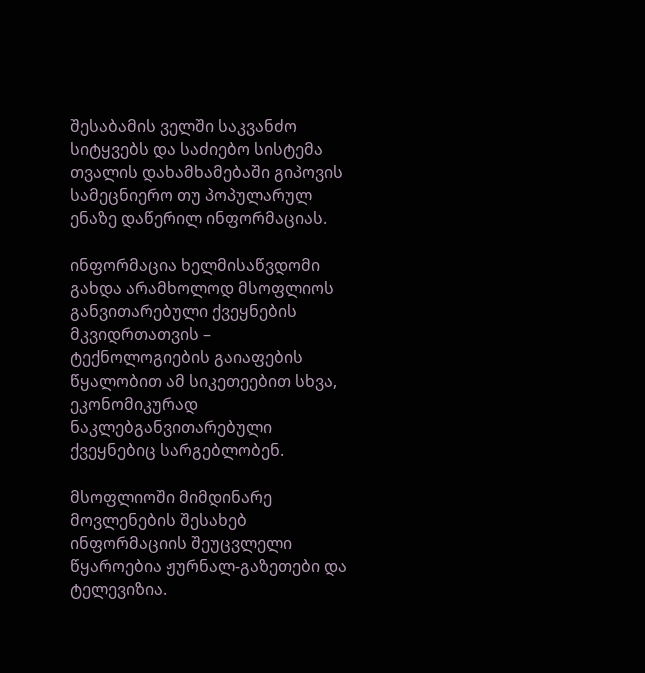შესაბამის ველში საკვანძო სიტყვებს და საძიებო სისტემა თვალის დახამხამებაში გიპოვის სამეცნიერო თუ პოპულარულ ენაზე დაწერილ ინფორმაციას.

ინფორმაცია ხელმისაწვდომი გახდა არამხოლოდ მსოფლიოს განვითარებული ქვეყნების მკვიდრთათვის – ტექნოლოგიების გაიაფების წყალობით ამ სიკეთეებით სხვა, ეკონომიკურად ნაკლებგანვითარებული ქვეყნებიც სარგებლობენ.

მსოფლიოში მიმდინარე მოვლენების შესახებ ინფორმაციის შეუცვლელი წყაროებია ჟურნალ-გაზეთები და ტელევიზია.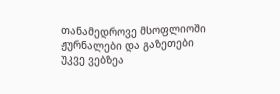თანამედროვე მსოფლიოში ჟურნალები და გაზეთები უკვე ვებზეა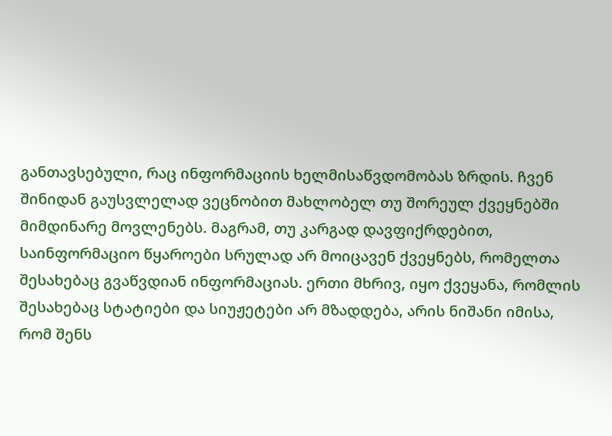განთავსებული, რაც ინფორმაციის ხელმისაწვდომობას ზრდის. ჩვენ შინიდან გაუსვლელად ვეცნობით მახლობელ თუ შორეულ ქვეყნებში მიმდინარე მოვლენებს. მაგრამ, თუ კარგად დავფიქრდებით, საინფორმაციო წყაროები სრულად არ მოიცავენ ქვეყნებს, რომელთა შესახებაც გვაწვდიან ინფორმაციას. ერთი მხრივ, იყო ქვეყანა, რომლის შესახებაც სტატიები და სიუჟეტები არ მზადდება, არის ნიშანი იმისა, რომ შენს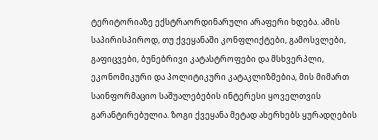ტერიტორიაზე ექსტრაორდინარული არაფერი ხდება. ამის საპირისპიროდ, თუ ქვეყანაში კონფლიქტები, გამოსვლები, გაფიცვები, ბუნებრივი კატასტროფები და მსხვერპლი, ეკონომიკური და პოლიტიკური კატაკლიზმებია, მის მიმართ საინფორმაციო საშუალებების ინტერესი ყოველთვის გარანტირებულია. ზოგი ქვეყანა მეტად ახერხებს ყურადღების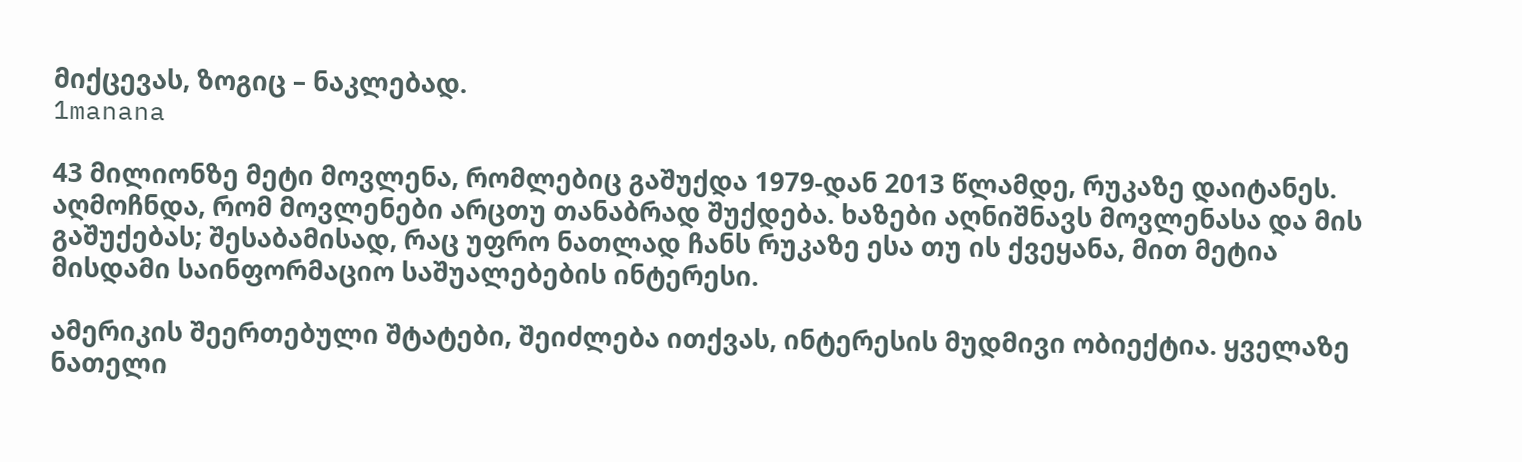მიქცევას, ზოგიც – ნაკლებად.
1manana

43 მილიონზე მეტი მოვლენა, რომლებიც გაშუქდა 1979-დან 2013 წლამდე, რუკაზე დაიტანეს. აღმოჩნდა, რომ მოვლენები არცთუ თანაბრად შუქდება. ხაზები აღნიშნავს მოვლენასა და მის გაშუქებას; შესაბამისად, რაც უფრო ნათლად ჩანს რუკაზე ესა თუ ის ქვეყანა, მით მეტია მისდამი საინფორმაციო საშუალებების ინტერესი.

ამერიკის შეერთებული შტატები, შეიძლება ითქვას, ინტერესის მუდმივი ობიექტია. ყველაზე ნათელი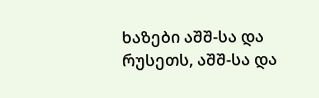ხაზები აშშ-სა და რუსეთს, აშშ-სა და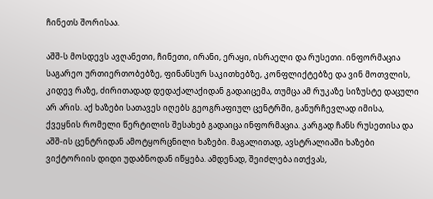ჩინეთს შორისაა.

აშშ-ს მოსდევს ავღანეთი, ჩინეთი, ირანი, ერაყი, ისრაელი და რუსეთი. ინფორმაცია საგარეო ურთიერთობებზე, ფინანსურ საკითხებზე, კონფლიქტებზე და ვინ მოთვლის, კიდევ რაზე, ძირითადად დედაქალაქიდან გადაიცემა, თუმცა ამ რუკაზე სიზუსტე დაცული არ არის. აქ ხაზები სათავეს იღებს გეოგრაფიულ ცენტრში, განურჩევლად იმისა, ქვეყნის რომელი წერტილის შესახებ გადაიცა ინფორმაცია. კარგად ჩანს რუსეთისა და აშშ-ის ცენტრიდან ამოტყორცნილი ხაზები. მაგალითად, ავსტრალიაში ხაზები ვიქტორიის დიდი უდაბნოდან იწყება. ამდენად, შეიძლება ითქვას,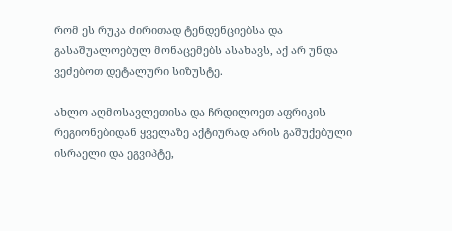რომ ეს რუკა ძირითად ტენდენციებსა და გასაშუალოებულ მონაცემებს ასახავს, აქ არ უნდა ვეძებოთ დეტალური სიზუსტე.

ახლო აღმოსავლეთისა და ჩრდილოეთ აფრიკის რეგიონებიდან ყველაზე აქტიურად არის გაშუქებული ისრაელი და ეგვიპტე,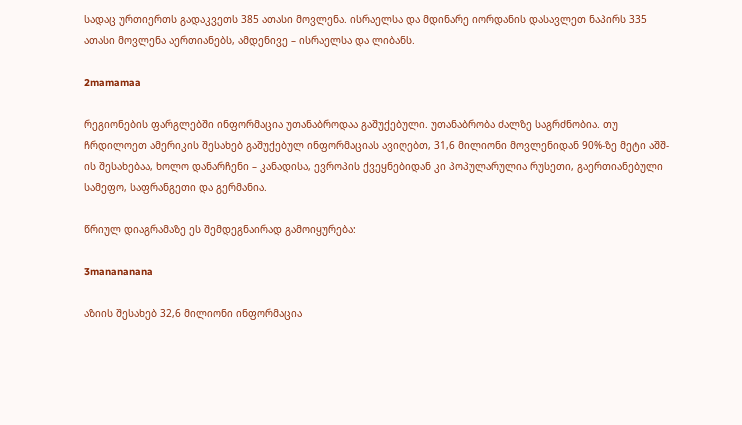სადაც ურთიერთს გადაკვეთს 385 ათასი მოვლენა. ისრაელსა და მდინარე იორდანის დასავლეთ ნაპირს 335 ათასი მოვლენა აერთიანებს, ამდენივე – ისრაელსა და ლიბანს.

2mamamaa

რეგიონების ფარგლებში ინფორმაცია უთანაბროდაა გაშუქებული. უთანაბრობა ძალზე საგრძნობია. თუ ჩრდილოეთ ამერიკის შესახებ გაშუქებულ ინფორმაციას ავიღებთ, 31,6 მილიონი მოვლენიდან 90%-ზე მეტი აშშ-ის შესახებაა, ხოლო დანარჩენი – კანადისა, ევროპის ქვეყნებიდან კი პოპულარულია რუსეთი, გაერთიანებული სამეფო, საფრანგეთი და გერმანია.

წრიულ დიაგრამაზე ეს შემდეგნაირად გამოიყურება:

3manananana

აზიის შესახებ 32,6 მილიონი ინფორმაცია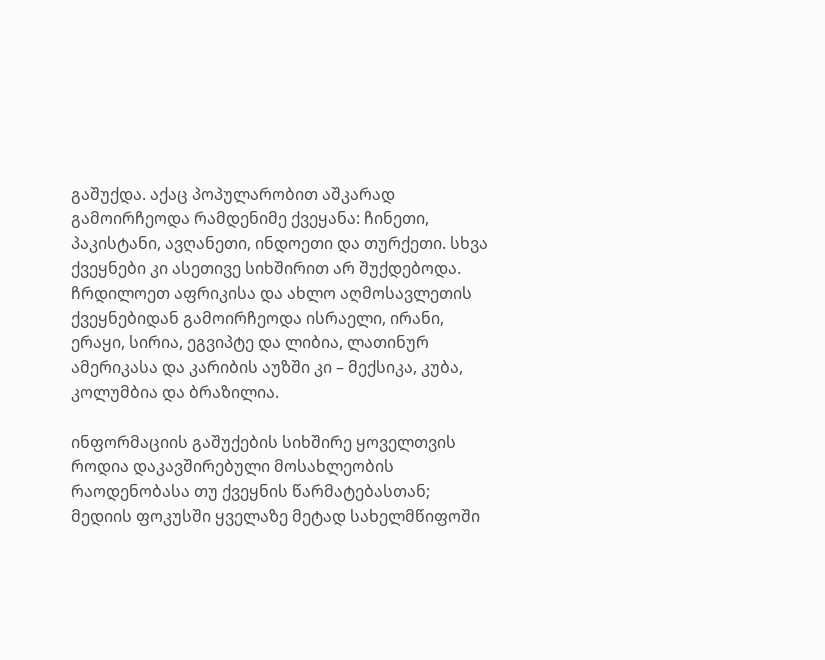გაშუქდა. აქაც პოპულარობით აშკარად გამოირჩეოდა რამდენიმე ქვეყანა: ჩინეთი, პაკისტანი, ავღანეთი, ინდოეთი და თურქეთი. სხვა ქვეყნები კი ასეთივე სიხშირით არ შუქდებოდა. ჩრდილოეთ აფრიკისა და ახლო აღმოსავლეთის ქვეყნებიდან გამოირჩეოდა ისრაელი, ირანი, ერაყი, სირია, ეგვიპტე და ლიბია, ლათინურ ამერიკასა და კარიბის აუზში კი – მექსიკა, კუბა, კოლუმბია და ბრაზილია.

ინფორმაციის გაშუქების სიხშირე ყოველთვის როდია დაკავშირებული მოსახლეობის რაოდენობასა თუ ქვეყნის წარმატებასთან; მედიის ფოკუსში ყველაზე მეტად სახელმწიფოში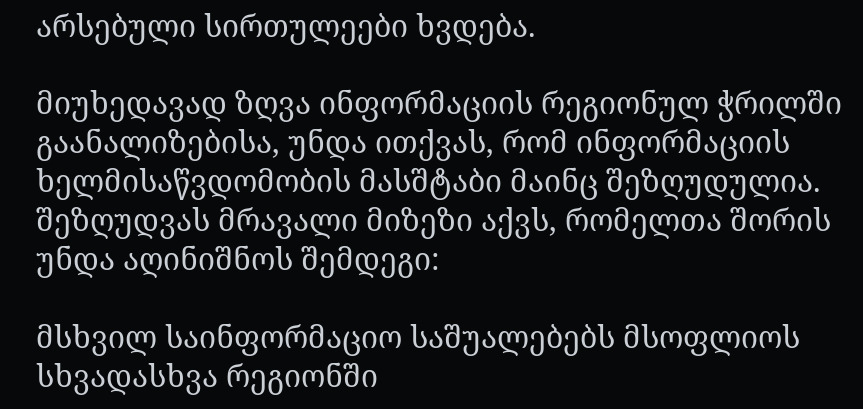არსებული სირთულეები ხვდება.

მიუხედავად ზღვა ინფორმაციის რეგიონულ ჭრილში გაანალიზებისა, უნდა ითქვას, რომ ინფორმაციის ხელმისაწვდომობის მასშტაბი მაინც შეზღუდულია. შეზღუდვას მრავალი მიზეზი აქვს, რომელთა შორის უნდა აღინიშნოს შემდეგი:

მსხვილ საინფორმაციო საშუალებებს მსოფლიოს სხვადასხვა რეგიონში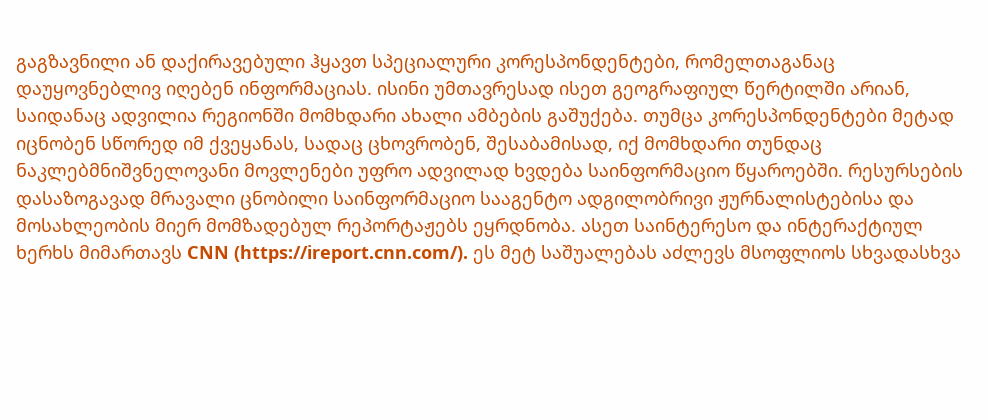გაგზავნილი ან დაქირავებული ჰყავთ სპეციალური კორესპონდენტები, რომელთაგანაც დაუყოვნებლივ იღებენ ინფორმაციას. ისინი უმთავრესად ისეთ გეოგრაფიულ წერტილში არიან, საიდანაც ადვილია რეგიონში მომხდარი ახალი ამბების გაშუქება. თუმცა კორესპონდენტები მეტად იცნობენ სწორედ იმ ქვეყანას, სადაც ცხოვრობენ, შესაბამისად, იქ მომხდარი თუნდაც ნაკლებმნიშვნელოვანი მოვლენები უფრო ადვილად ხვდება საინფორმაციო წყაროებში. რესურსების დასაზოგავად მრავალი ცნობილი საინფორმაციო სააგენტო ადგილობრივი ჟურნალისტებისა და მოსახლეობის მიერ მომზადებულ რეპორტაჟებს ეყრდნობა. ასეთ საინტერესო და ინტერაქტიულ ხერხს მიმართავს CNN (https://ireport.cnn.com/). ეს მეტ საშუალებას აძლევს მსოფლიოს სხვადასხვა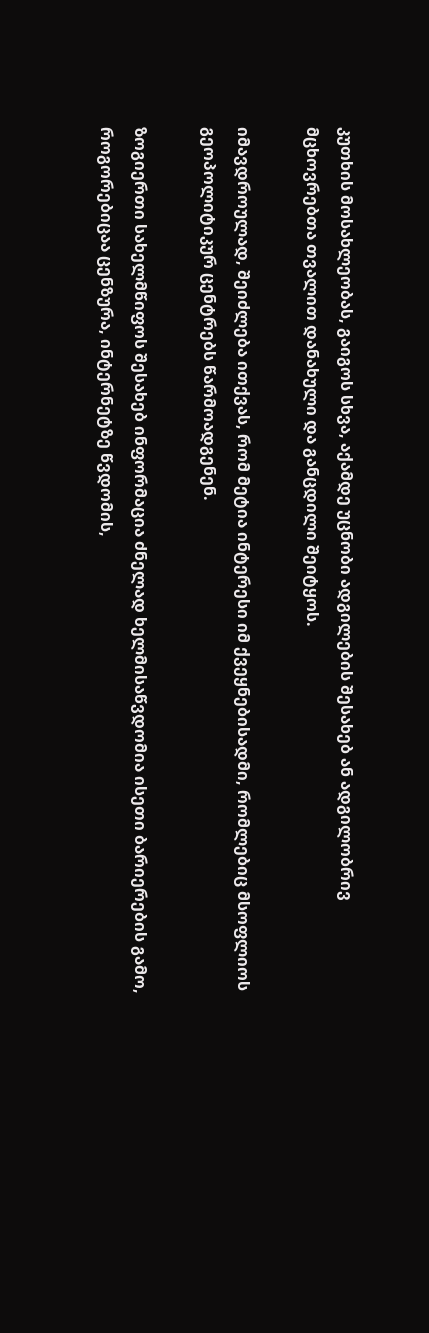კუთხის მოსახლეობას, გაიგოს სხვა, აქამდე უცნობი ადგილების შესახებ ან ადგილობრივ მცხოვრებთა თვალით დანახული და განცდილი შეიტყოს.

იმავდროულად, შეიძლება ითქვას, რომ მეტია ინტერესი იმ ქვეყნებისადმი, რომლებიც მსოფლიოს გეოპოლიტიკურ ცენტრებს წარმოადგენენ.

ზოგიერთი სახელმწიფოს შესახებ ინფორმაცია ძნელად ხელმისაწვდომია ისეთი ბარიერების გამო, როგორებიცაა ცენზურა, ინტერნეტზე წვდომის,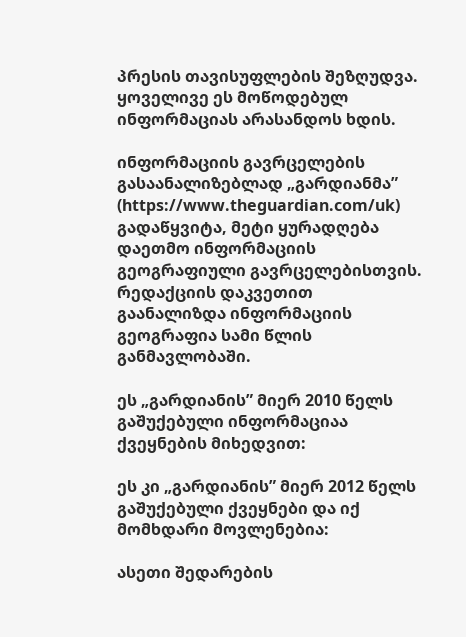პრესის თავისუფლების შეზღუდვა. ყოველივე ეს მოწოდებულ ინფორმაციას არასანდოს ხდის.

ინფორმაციის გავრცელების გასაანალიზებლად „გარდიანმა” (https://www.theguardian.com/uk) გადაწყვიტა, მეტი ყურადღება დაეთმო ინფორმაციის გეოგრაფიული გავრცელებისთვის. რედაქციის დაკვეთით გაანალიზდა ინფორმაციის გეოგრაფია სამი წლის განმავლობაში.

ეს „გარდიანის” მიერ 2010 წელს გაშუქებული ინფორმაციაა ქვეყნების მიხედვით:

ეს კი „გარდიანის” მიერ 2012 წელს გაშუქებული ქვეყნები და იქ მომხდარი მოვლენებია:

ასეთი შედარების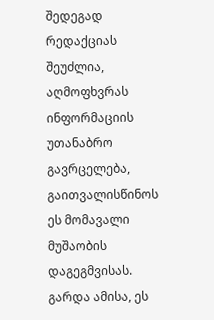შედეგად რედაქციას შეუძლია, აღმოფხვრას ინფორმაციის უთანაბრო გავრცელება, გაითვალისწინოს ეს მომავალი მუშაობის დაგეგმვისას. გარდა ამისა, ეს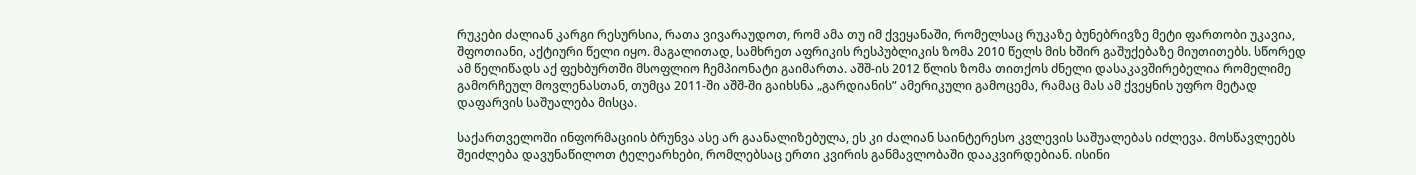რუკები ძალიან კარგი რესურსია, რათა ვივარაუდოთ, რომ ამა თუ იმ ქვეყანაში, რომელსაც რუკაზე ბუნებრივზე მეტი ფართობი უკავია, შფოთიანი, აქტიური წელი იყო. მაგალითად, სამხრეთ აფრიკის რესპუბლიკის ზომა 2010 წელს მის ხშირ გაშუქებაზე მიუთითებს. სწორედ ამ წელიწადს აქ ფეხბურთში მსოფლიო ჩემპიონატი გაიმართა. აშშ-ის 2012 წლის ზომა თითქოს ძნელი დასაკავშირებელია რომელიმე გამორჩეულ მოვლენასთან, თუმცა 2011-ში აშშ-ში გაიხსნა „გარდიანის” ამერიკული გამოცემა, რამაც მას ამ ქვეყნის უფრო მეტად დაფარვის საშუალება მისცა.

საქართველოში ინფორმაციის ბრუნვა ასე არ გაანალიზებულა, ეს კი ძალიან საინტერესო კვლევის საშუალებას იძლევა. მოსწავლეებს შეიძლება დავუნაწილოთ ტელეარხები, რომლებსაც ერთი კვირის განმავლობაში დააკვირდებიან. ისინი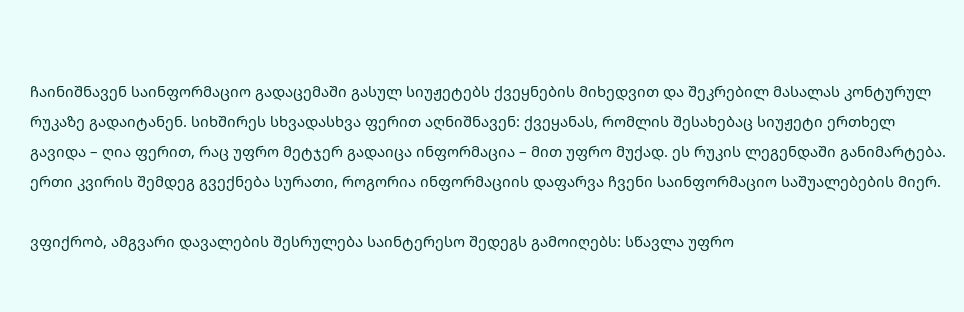ჩაინიშნავენ საინფორმაციო გადაცემაში გასულ სიუჟეტებს ქვეყნების მიხედვით და შეკრებილ მასალას კონტურულ რუკაზე გადაიტანენ. სიხშირეს სხვადასხვა ფერით აღნიშნავენ: ქვეყანას, რომლის შესახებაც სიუჟეტი ერთხელ გავიდა – ღია ფერით, რაც უფრო მეტჯერ გადაიცა ინფორმაცია – მით უფრო მუქად. ეს რუკის ლეგენდაში განიმარტება. ერთი კვირის შემდეგ გვექნება სურათი, როგორია ინფორმაციის დაფარვა ჩვენი საინფორმაციო საშუალებების მიერ.

ვფიქრობ, ამგვარი დავალების შესრულება საინტერესო შედეგს გამოიღებს: სწავლა უფრო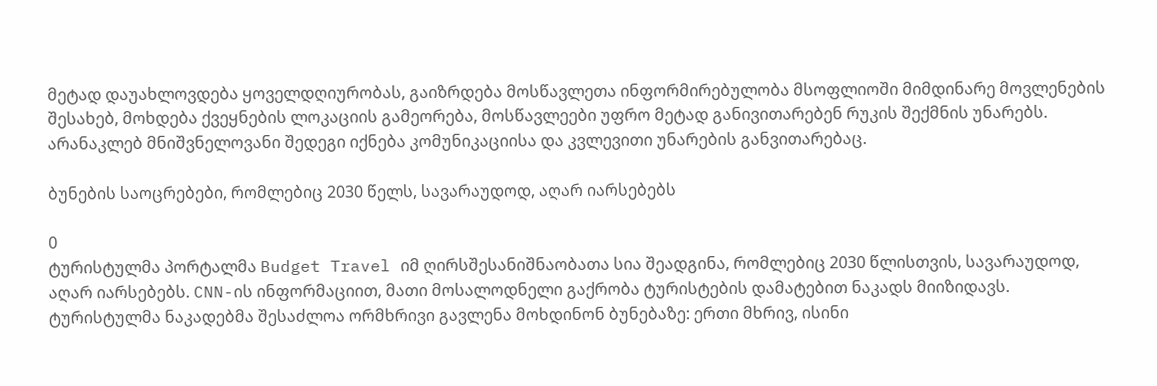მეტად დაუახლოვდება ყოველდღიურობას, გაიზრდება მოსწავლეთა ინფორმირებულობა მსოფლიოში მიმდინარე მოვლენების შესახებ, მოხდება ქვეყნების ლოკაციის გამეორება, მოსწავლეები უფრო მეტად განივითარებენ რუკის შექმნის უნარებს. არანაკლებ მნიშვნელოვანი შედეგი იქნება კომუნიკაციისა და კვლევითი უნარების განვითარებაც.

ბუნების საოცრებები, რომლებიც 2030 წელს, სავარაუდოდ, აღარ იარსებებს

0
ტურისტულმა პორტალმა Budget Travel იმ ღირსშესანიშნაობათა სია შეადგინა, რომლებიც 2030 წლისთვის, სავარაუდოდ, აღარ იარსებებს. CNN-ის ინფორმაციით, მათი მოსალოდნელი გაქრობა ტურისტების დამატებით ნაკადს მიიზიდავს. ტურისტულმა ნაკადებმა შესაძლოა ორმხრივი გავლენა მოხდინონ ბუნებაზე: ერთი მხრივ, ისინი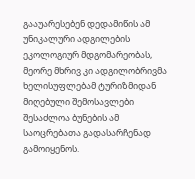გააუარესებენ დედამიწის ამ უნიკალური ადგილების ეკოლოგიურ მდგომარეობას, მეორე მხრივ კი ადგილობრივმა ხელისუფლებამ ტურიზმიდან მიღებული შემოსავლები შესაძლოა ბუნების ამ საოცრებათა გადასარჩენად გამოიყენოს.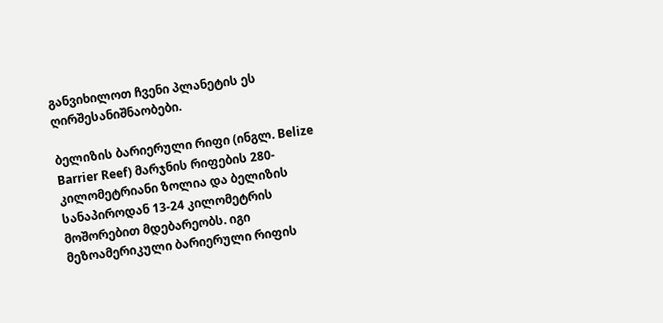განვიხილოთ ჩვენი პლანეტის ეს ღირშესანიშნაობები.

ბელიზის ბარიერული რიფი (ინგლ. Belize Barrier Reef) მარჯნის რიფების 280-კილომეტრიანი ზოლია და ბელიზის სანაპიროდან 13-24 კილომეტრის მოშორებით მდებარეობს. იგი მეზოამერიკული ბარიერული რიფის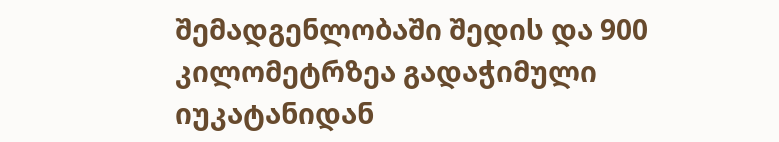შემადგენლობაში შედის და 900 კილომეტრზეა გადაჭიმული იუკატანიდან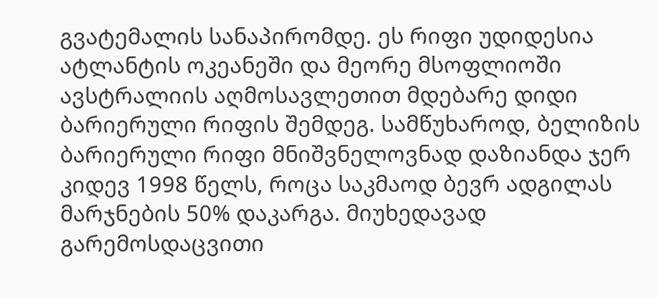გვატემალის სანაპირომდე. ეს რიფი უდიდესია ატლანტის ოკეანეში და მეორე მსოფლიოში ავსტრალიის აღმოსავლეთით მდებარე დიდი ბარიერული რიფის შემდეგ. სამწუხაროდ, ბელიზის ბარიერული რიფი მნიშვნელოვნად დაზიანდა ჯერ კიდევ 1998 წელს, როცა საკმაოდ ბევრ ადგილას მარჯნების 50% დაკარგა. მიუხედავად გარემოსდაცვითი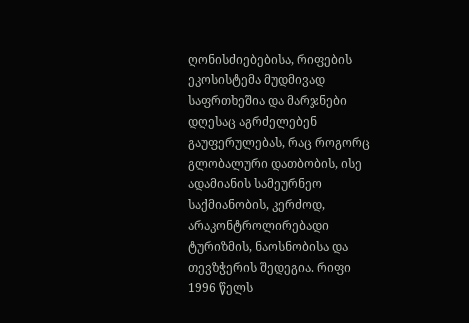ღონისძიებებისა, რიფების ეკოსისტემა მუდმივად საფრთხეშია და მარჯნები დღესაც აგრძელებენ გაუფერულებას, რაც როგორც გლობალური დათბობის, ისე ადამიანის სამეურნეო საქმიანობის, კერძოდ, არაკონტროლირებადი ტურიზმის, ნაოსნობისა და თევზჭერის შედეგია. რიფი 1996 წელს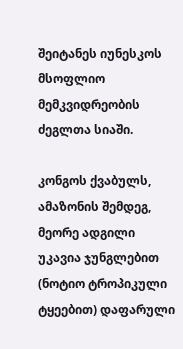შეიტანეს იუნესკოს მსოფლიო მემკვიდრეობის ძეგლთა სიაში.

კონგოს ქვაბულს, ამაზონის შემდეგ, მეორე ადგილი უკავია ჯუნგლებით (ნოტიო ტროპიკული ტყეებით) დაფარული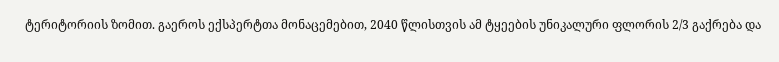ტერიტორიის ზომით. გაეროს ექსპერტთა მონაცემებით, 2040 წლისთვის ამ ტყეების უნიკალური ფლორის 2/3 გაქრება და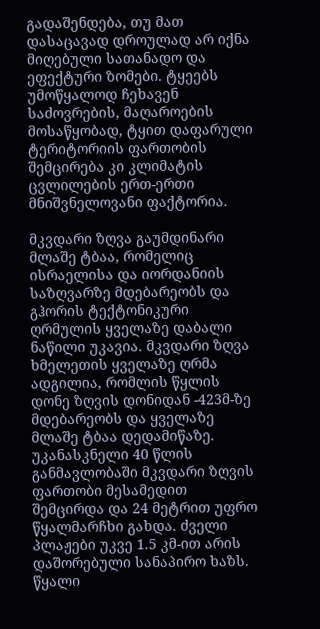გადაშენდება, თუ მათ დასაცავად დროულად არ იქნა მიღებული სათანადო და ეფექტური ზომები. ტყეებს უმოწყალოდ ჩეხავენ საძოვრების, მაღაროების მოსაწყობად, ტყით დაფარული ტერიტორიის ფართობის შემცირება კი კლიმატის ცვლილების ერთ-ერთი მნიშვნელოვანი ფაქტორია.

მკვდარი ზღვა გაუმდინარი მლაშე ტბაა, რომელიც ისრაელისა და იორდანიის საზღვარზე მდებარეობს და გჰორის ტექტონიკური ღრმულის ყველაზე დაბალი ნაწილი უკავია. მკვდარი ზღვა ხმელეთის ყველაზე ღრმა ადგილია, რომლის წყლის დონე ზღვის დონიდან -423მ-ზე მდებარეობს და ყველაზე მლაშე ტბაა დედამიწაზე. უკანასკნელი 40 წლის განმავლობაში მკვდარი ზღვის ფართობი მესამედით შემცირდა და 24 მეტრით უფრო წყალმარჩხი გახდა. ძველი პლაჟები უკვე 1.5 კმ-ით არის დაშორებული სანაპირო ხაზს. წყალი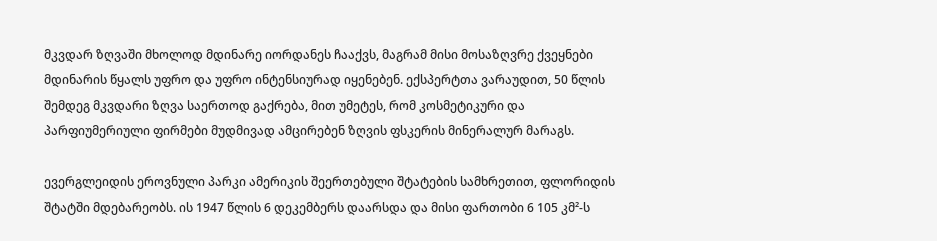მკვდარ ზღვაში მხოლოდ მდინარე იორდანეს ჩააქვს, მაგრამ მისი მოსაზღვრე ქვეყნები მდინარის წყალს უფრო და უფრო ინტენსიურად იყენებენ. ექსპერტთა ვარაუდით, 50 წლის შემდეგ მკვდარი ზღვა საერთოდ გაქრება, მით უმეტეს, რომ კოსმეტიკური და პარფიუმერიული ფირმები მუდმივად ამცირებენ ზღვის ფსკერის მინერალურ მარაგს.

ევერგლეიდის ეროვნული პარკი ამერიკის შეერთებული შტატების სამხრეთით, ფლორიდის შტატში მდებარეობს. ის 1947 წლის 6 დეკემბერს დაარსდა და მისი ფართობი 6 105 კმ²-ს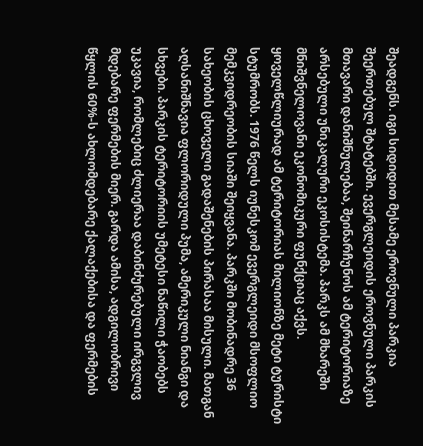შეადგენს. იგი სიდიდით მესამე ეროვნული პარკია შეერთებულ შტატებში. ევერგლეიდის ეროვნული პარკის მთავარი დანიშნულებაა, შეინარჩუნოს ამ ტერიტორიაზე არსებული უნიკალური ეკოსისტემა. პარკს ამ მხარეში მნიშვნელოვანი ეკონომიკური ფუნქციაც აქვს. ყოველწლიურად ამ ტერიტორიას მილიონზე მეტი ტურისტი სტუმრობს. 1976 წელს იუნესკომ ევერგლეიდი მსოფლიო მემკვიდრეობის სიაში შეიყვანა. პარკში მობინადრე 36 სახეობის ცხოველი გადაშენების პირასაა მისული. მათგან აღსანიშნავია ფლორიდული პუმა, ამერიკული ნიანგი და სხვები. პარკის ტერიტორიის უმეტესი ნაწილი ჭაობებს უკავია, რომლებიც ძლიერაა დაბინძურებული ირგვლივ მდებარე ფერმების მიერ. გარდა ამისა, ადგილობრივი წყლის 60%-ს ახლომდებარე ქალაქებისა და ფერმების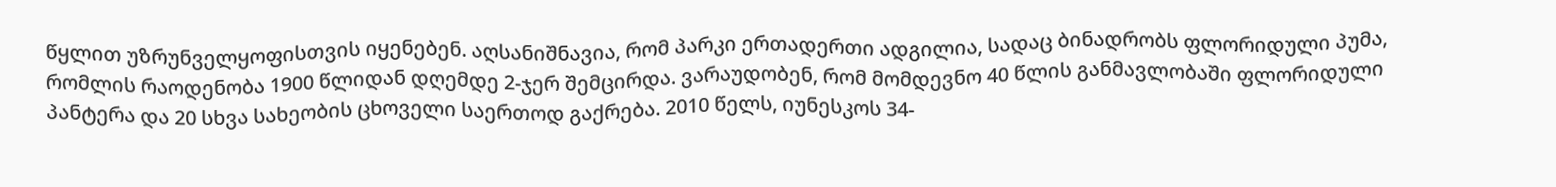წყლით უზრუნველყოფისთვის იყენებენ. აღსანიშნავია, რომ პარკი ერთადერთი ადგილია, სადაც ბინადრობს ფლორიდული პუმა, რომლის რაოდენობა 1900 წლიდან დღემდე 2-ჯერ შემცირდა. ვარაუდობენ, რომ მომდევნო 40 წლის განმავლობაში ფლორიდული პანტერა და 20 სხვა სახეობის ცხოველი საერთოდ გაქრება. 2010 წელს, იუნესკოს 34-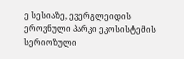ე სესიაზე, ევერგლეიდის ეროვნული პარკი ეკოსისტემის სერიოზული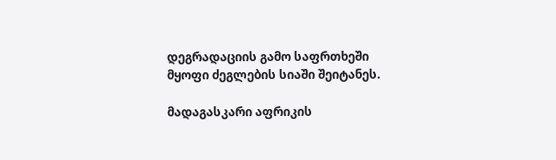დეგრადაციის გამო საფრთხეში მყოფი ძეგლების სიაში შეიტანეს.

მადაგასკარი აფრიკის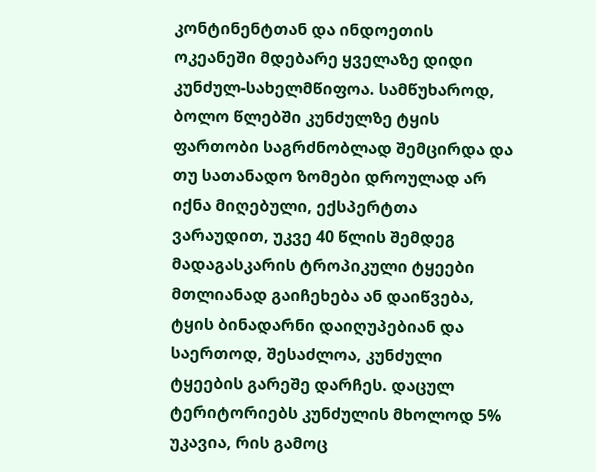კონტინენტთან და ინდოეთის ოკეანეში მდებარე ყველაზე დიდი კუნძულ-სახელმწიფოა. სამწუხაროდ, ბოლო წლებში კუნძულზე ტყის ფართობი საგრძნობლად შემცირდა და თუ სათანადო ზომები დროულად არ იქნა მიღებული, ექსპერტთა ვარაუდით, უკვე 40 წლის შემდეგ მადაგასკარის ტროპიკული ტყეები მთლიანად გაიჩეხება ან დაიწვება, ტყის ბინადარნი დაიღუპებიან და საერთოდ, შესაძლოა, კუნძული ტყეების გარეშე დარჩეს. დაცულ ტერიტორიებს კუნძულის მხოლოდ 5% უკავია, რის გამოც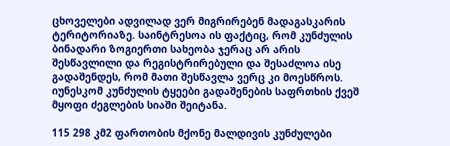ცხოველები ადვილად ვერ მიგრირებენ მადაგასკარის ტერიტორიაზე. საინტრესოა ის ფაქტიც, რომ კუნძულის ბინადარი ზოგიერთი სახეობა ჯერაც არ არის შესწავლილი და რეგისტრირებული და შესაძლოა ისე გადაშენდეს, რომ მათი შესწავლა ვერც კი მოესწროს. იუნესკომ კუნძულის ტყეები გადაშენების საფრთხის ქვეშ მყოფი ძეგლების სიაში შეიტანა.

115 298 კმ2 ფართობის მქონე მალდივის კუნძულები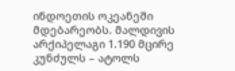ინდოეთის ოკეანეში მდებარეობს. მალდივის არქიპელაგი 1.190 მცირე კუნძულს – ატოლს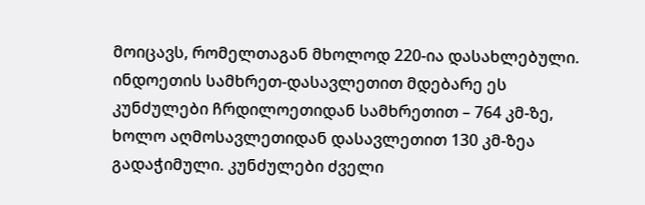მოიცავს, რომელთაგან მხოლოდ 220-ია დასახლებული. ინდოეთის სამხრეთ-დასავლეთით მდებარე ეს კუნძულები ჩრდილოეთიდან სამხრეთით – 764 კმ-ზე, ხოლო აღმოსავლეთიდან დასავლეთით 130 კმ-ზეა გადაჭიმული. კუნძულები ძველი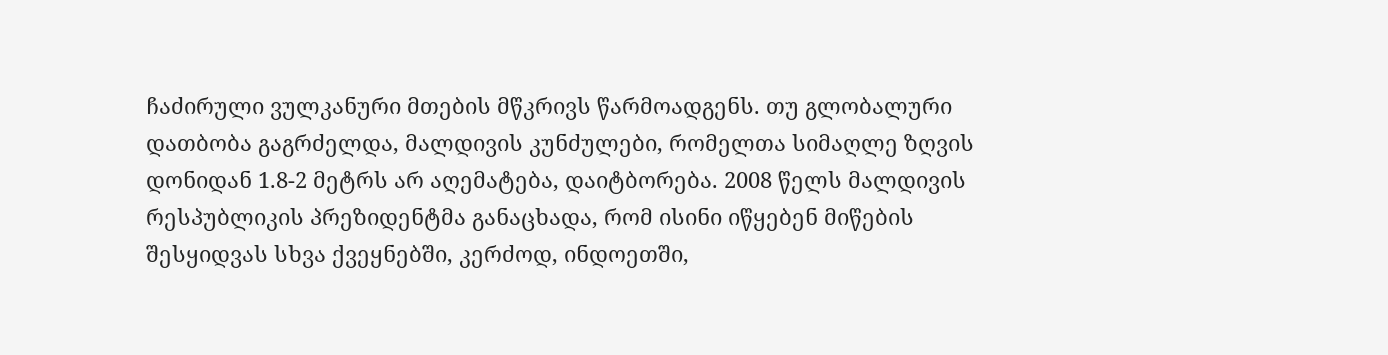ჩაძირული ვულკანური მთების მწკრივს წარმოადგენს. თუ გლობალური დათბობა გაგრძელდა, მალდივის კუნძულები, რომელთა სიმაღლე ზღვის დონიდან 1.8-2 მეტრს არ აღემატება, დაიტბორება. 2008 წელს მალდივის რესპუბლიკის პრეზიდენტმა განაცხადა, რომ ისინი იწყებენ მიწების შესყიდვას სხვა ქვეყნებში, კერძოდ, ინდოეთში,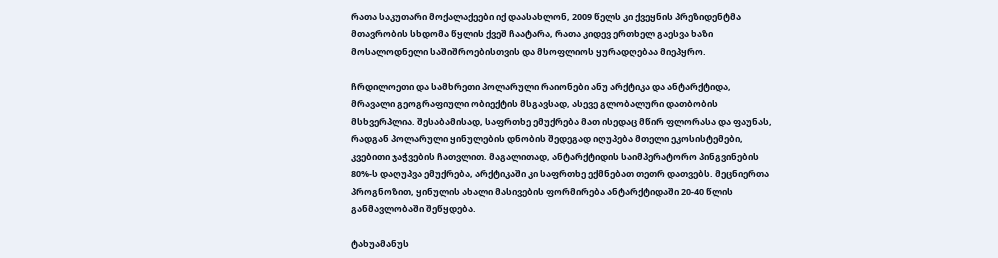რათა საკუთარი მოქალაქეები იქ დაასახლონ, 2009 წელს კი ქვეყნის პრეზიდენტმა მთავრობის სხდომა წყლის ქვეშ ჩაატარა, რათა კიდევ ერთხელ გაესვა ხაზი მოსალოდნელი საშიშროებისთვის და მსოფლიოს ყურადღებაა მიეპყრო.

ჩრდილოეთი და სამხრეთი პოლარული რაიონები ანუ არქტიკა და ანტარქტიდა, მრავალი გეოგრაფიული ობიექტის მსგავსად, ასევე გლობალური დათბობის მსხვერპლია. შესაბამისად, საფრთხე ემუქრება მათ ისედაც მწირ ფლორასა და ფაუნას, რადგან პოლარული ყინულების დნობის შედეგად იღუპება მთელი ეკოსისტემები, კვებითი ჯაჭვების ჩათვლით. მაგალითად, ანტარქტიდის საიმპერატორო პინგვინების 80%-ს დაღუპვა ემუქრება, არქტიკაში კი საფრთხე ექმნებათ თეთრ დათვებს. მეცნიერთა პროგნოზით, ყინულის ახალი მასივების ფორმირება ანტარქტიდაში 20-40 წლის განმავლობაში შეწყდება.

ტახუამანუს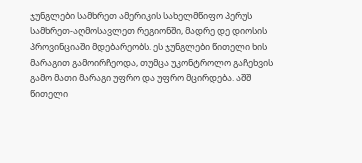ჯუნგლები სამხრეთ ამერიკის სახელმწიფო პერუს სამხრეთ-აღმოსავლეთ რეგიონში, მადრე დე დიოსის პროვინციაში მდებარეობს. ეს ჯუნგლები წითელი ხის მარაგით გამოირჩეოდა, თუმცა უკონტროლო გაჩეხვის გამო მათი მარაგი უფრო და უფრო მცირდება. აშშ წითელი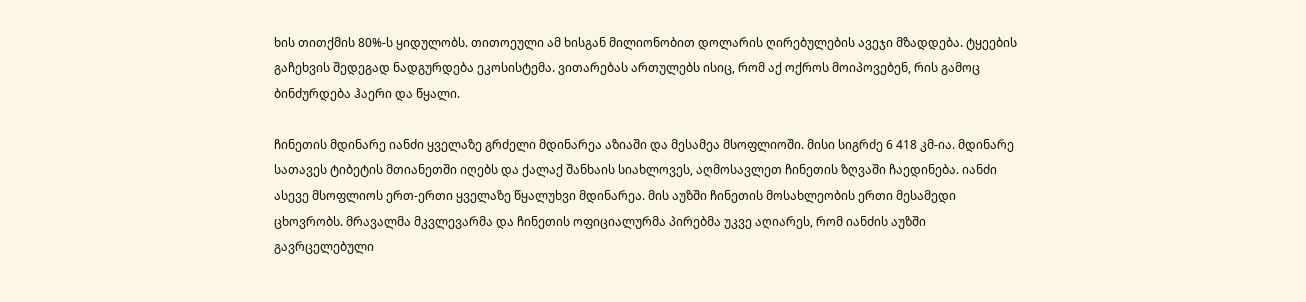ხის თითქმის 80%-ს ყიდულობს. თითოეული ამ ხისგან მილიონობით დოლარის ღირებულების ავეჯი მზადდება. ტყეების გაჩეხვის შედეგად ნადგურდება ეკოსისტემა. ვითარებას ართულებს ისიც, რომ აქ ოქროს მოიპოვებენ, რის გამოც ბინძურდება ჰაერი და წყალი.

ჩინეთის მდინარე იანძი ყველაზე გრძელი მდინარეა აზიაში და მესამეა მსოფლიოში. მისი სიგრძე 6 418 კმ-ია. მდინარე სათავეს ტიბეტის მთიანეთში იღებს და ქალაქ შანხაის სიახლოვეს, აღმოსავლეთ ჩინეთის ზღვაში ჩაედინება. იანძი ასევე მსოფლიოს ერთ-ერთი ყველაზე წყალუხვი მდინარეა. მის აუზში ჩინეთის მოსახლეობის ერთი მესამედი ცხოვრობს. მრავალმა მკვლევარმა და ჩინეთის ოფიციალურმა პირებმა უკვე აღიარეს, რომ იანძის აუზში გავრცელებული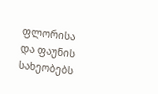ფლორისა და ფაუნის სახეობებს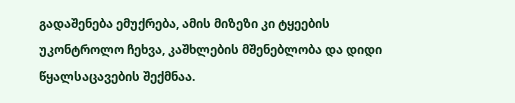გადაშენება ემუქრება, ამის მიზეზი კი ტყეების უკონტროლო ჩეხვა, კაშხლების მშენებლობა და დიდი წყალსაცავების შექმნაა.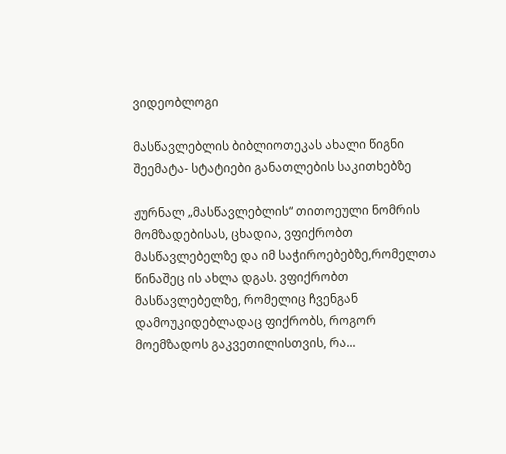ვიდეობლოგი

მასწავლებლის ბიბლიოთეკას ახალი წიგნი შეემატა- სტატიები განათლების საკითხებზე

ჟურნალ „მასწავლებლის“ თითოეული ნომრის მომზადებისას, ცხადია, ვფიქრობთ მასწავლებელზე და იმ საჭიროებებზე,რომელთა წინაშეც ის ახლა დგას. ვფიქრობთ მასწავლებელზე, რომელიც ჩვენგან დამოუკიდებლადაც ფიქრობს, როგორ მოემზადოს გაკვეთილისთვის, რა...